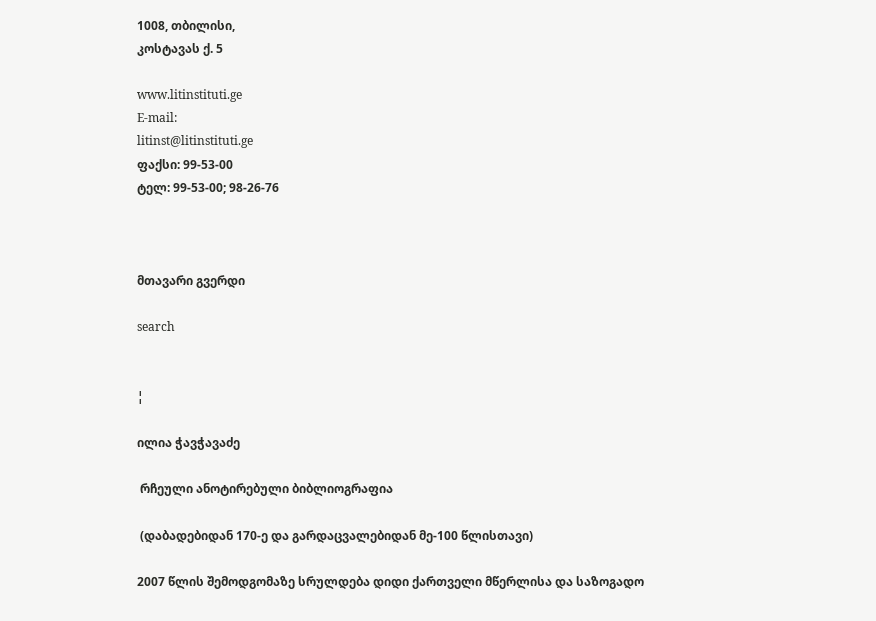1008, თბილისი,
კოსტავას ქ. 5

www.litinstituti.ge
E-mail:
litinst@litinstituti.ge
ფაქსი: 99-53-00
ტელ: 99-53-00; 98-26-76



მთავარი გვერდი

search


¦

ილია ჭავჭავაძე

 რჩეული ანოტირებული ბიბლიოგრაფია

 (დაბადებიდან 170-ე და გარდაცვალებიდან მე-100 წლისთავი)

2007 წლის შემოდგომაზე სრულდება დიდი ქართველი მწერლისა და საზოგადო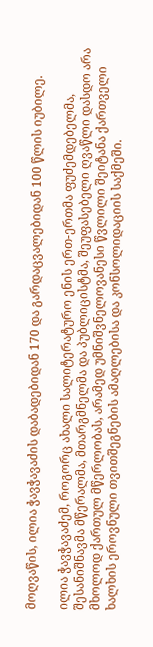მოღვაწის, ილია ჭავჭავაძის დაბადებიდან 170 და გარდაცვალებიდან 100 წლის იუბილე.

ილია ჭავჭავაძემ, როგორც ახალი სალიტერატურო ენის ერთ-ერთმა ფუძემდებელმა, შესანიშნავმა მწერალმა, მთარგმნელმა და პუბლიცისტმა, შეუფასებელი ღვაწლი დასდო არა მხოლოდ ქართულ მწერლობას, არამედ უმნიშვნელოვანესი წვლილი შეიტანა ქართველი ხალხის ეროვნული თვითშეგნების ამაღლებისა და კონსოლიდაციის საქმეში.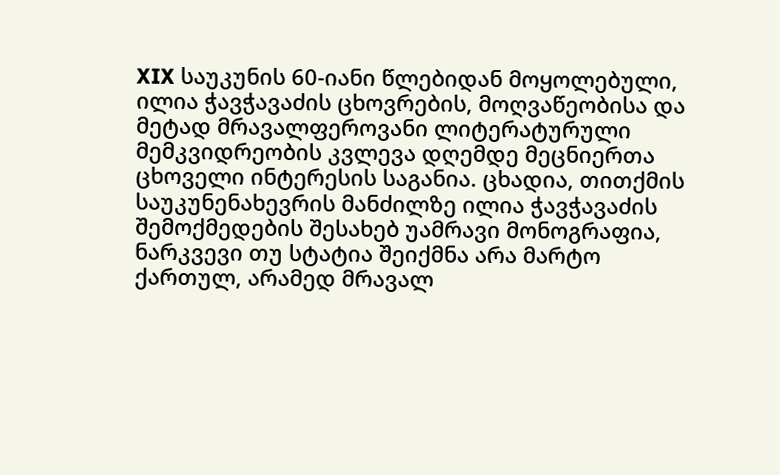XIX საუკუნის 60-იანი წლებიდან მოყოლებული, ილია ჭავჭავაძის ცხოვრების, მოღვაწეობისა და მეტად მრავალფეროვანი ლიტერატურული მემკვიდრეობის კვლევა დღემდე მეცნიერთა ცხოველი ინტერესის საგანია. ცხადია, თითქმის საუკუნენახევრის მანძილზე ილია ჭავჭავაძის შემოქმედების შესახებ უამრავი მონოგრაფია, ნარკვევი თუ სტატია შეიქმნა არა მარტო ქართულ, არამედ მრავალ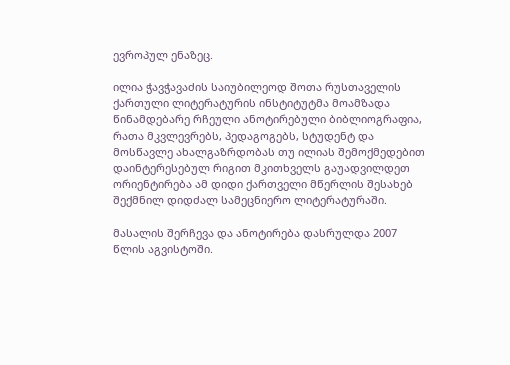ევროპულ ენაზეც.

ილია ჭავჭავაძის საიუბილეოდ შოთა რუსთაველის ქართული ლიტერატურის ინსტიტუტმა მოამზადა წინამდებარე რჩეული ანოტირებული ბიბლიოგრაფია, რათა მკვლევრებს, პედაგოგებს, სტუდენტ და მოსწავლე ახალგაზრდობას თუ ილიას შემოქმედებით დაინტერესებულ რიგით მკითხველს გაუადვილდეთ ორიენტირება ამ დიდი ქართველი მწერლის შესახებ შექმნილ დიდძალ სამეცნიერო ლიტერატურაში.

მასალის შერჩევა და ანოტირება დასრულდა 2007 წლის აგვისტოში.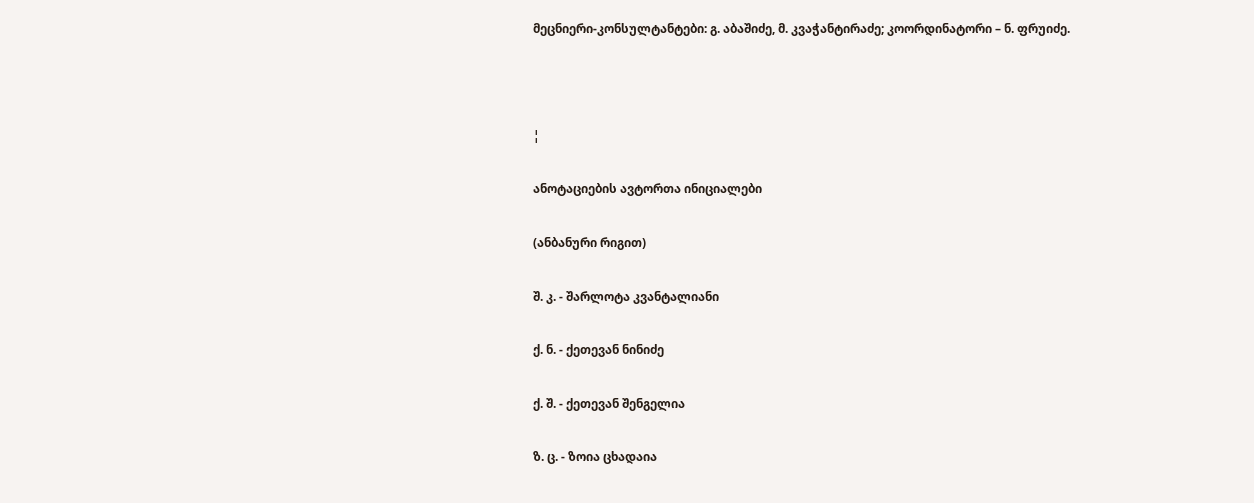მეცნიერი-კონსულტანტები: გ. აბაშიძე, მ. კვაჭანტირაძე; კოორდინატორი – ნ. ფრუიძე.



¦

ანოტაციების ავტორთა ინიციალები

(ანბანური რიგით)

შ. კ. - შარლოტა კვანტალიანი

ქ. ნ. - ქეთევან ნინიძე

ქ. შ. - ქეთევან შენგელია

ზ. ც. - ზოია ცხადაია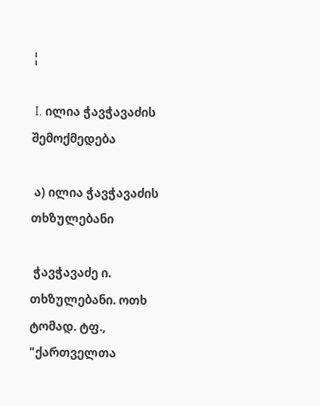¦

 I. ილია ჭავჭავაძის შემოქმედება

 ა) ილია ჭავჭავაძის თხზულებანი

 ჭავჭავაძე ი. თხზულებანი. ოთხ ტომად. ტფ., "ქართველთა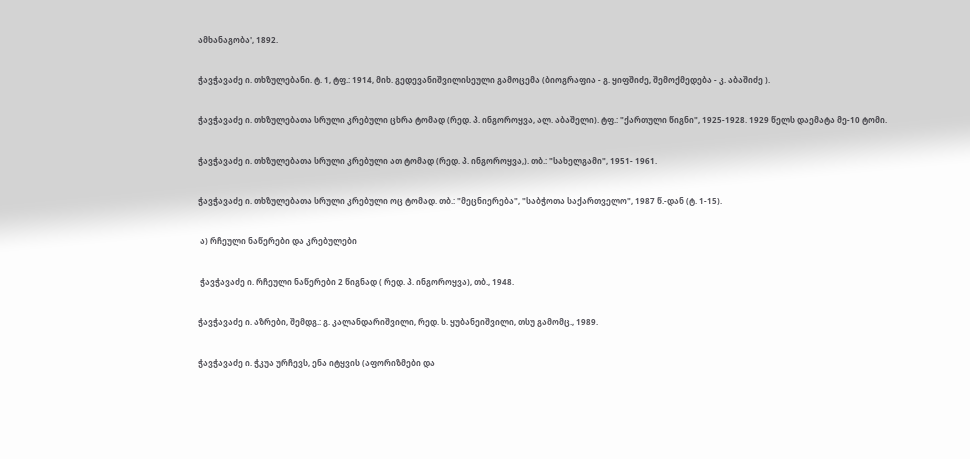ამხანაგობა', 1892.

ჭავჭავაძე ი. თხზულებანი. ტ. 1, ტფ.: 1914, მიხ. გედევანიშვილისეული გამოცემა (ბიოგრაფია - გ. ყიფშიძე, შემოქმედება - კ. აბაშიძე ).

ჭავჭავაძე ი. თხზულებათა სრული კრებული ცხრა ტომად (რედ. პ. ინგოროყვა, ალ. აბაშელი). ტფ.: "ქართული წიგნი", 1925-1928. 1929 წელს დაემატა მე-10 ტომი.

ჭავჭავაძე ი. თხზულებათა სრული კრებული ათ ტომად (რედ. პ. ინგოროყვა,). თბ.: "სახელგამი", 1951- 1961.

ჭავჭავაძე ი. თხზულებათა სრული კრებული ოც ტომად. თბ.: "მეცნიერება", "საბჭოთა საქართველო", 1987 წ.-დან (ტ. 1-15).

 ა) რჩეული ნაწერები და კრებულები

 ჭავჭავაძე ი. რჩეული ნაწერები 2 წიგნად ( რედ. პ. ინგოროყვა), თბ., 1948.

ჭავჭავაძე ი. აზრები, შემდგ.: გ. კალანდარიშვილი, რედ. ს. ყუბანეიშვილი, თსუ გამომც., 1989.

ჭავჭავაძე ი. ჭკუა ურჩევს, ენა იტყვის (აფორიზმები და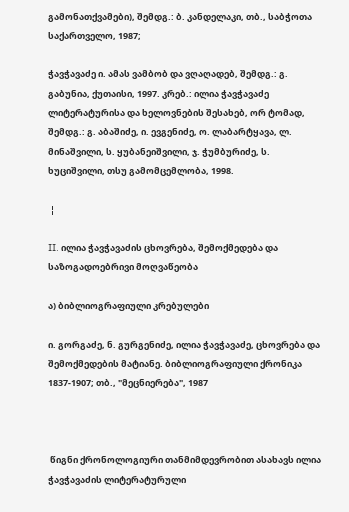გამონათქვამები), შემდგ.: ბ. კანდელაკი, თბ., საბჭოთა საქართველო, 1987;

ჭავჭავაძე ი. ამას ვამბობ და ვღაღადებ, შემდგ.: გ. გაბუნია, ქუთაისი, 1997. კრებ.: ილია ჭავჭავაძე ლიტერატურისა და ხელოვნების შესახებ, ორ ტომად, შემდგ.: გ. აბაშიძე, ი. ევგენიძე, ო. ლაბარტყავა, ლ. მინაშვილი, ს. ყუბანეიშვილი, ჯ. ჭუმბურიძე, ს. ხუციშვილი, თსუ გამომცემლობა, 1998.

 ¦

II. ილია ჭავჭავაძის ცხოვრება, შემოქმედება და საზოგადოებრივი მოღვაწეობა

ა) ბიბლიოგრაფიული კრებულები

ი. გორგაძე, ნ. გურგენიძე, ილია ჭავჭავაძე, ცხოვრება და შემოქმედების მატიანე. ბიბლიოგრაფიული ქრონიკა 1837-1907; თბ., "მეცნიერება", 1987



 წიგნი ქრონოლოგიური თანმიმდევრობით ასახავს ილია ჭავჭავაძის ლიტერატურული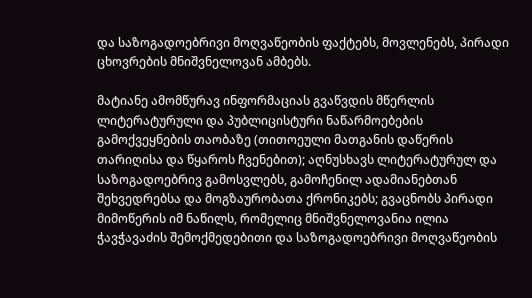და საზოგადოებრივი მოღვაწეობის ფაქტებს, მოვლენებს, პირადი ცხოვრების მნიშვნელოვან ამბებს.

მატიანე ამომწურავ ინფორმაციას გვაწვდის მწერლის ლიტერატურული და პუბლიცისტური ნაწარმოებების გამოქვეყნების თაობაზე (თითოეული მათგანის დაწერის თარიღისა და წყაროს ჩვენებით); აღნუსხავს ლიტერატურულ და საზოგადოებრივ გამოსვლებს, გამოჩენილ ადამიანებთან შეხვედრებსა და მოგზაურობათა ქრონიკებს; გვაცნობს პირადი მიმოწერის იმ ნაწილს, რომელიც მნიშვნელოვანია ილია ჭავჭავაძის შემოქმედებითი და საზოგადოებრივი მოღვაწეობის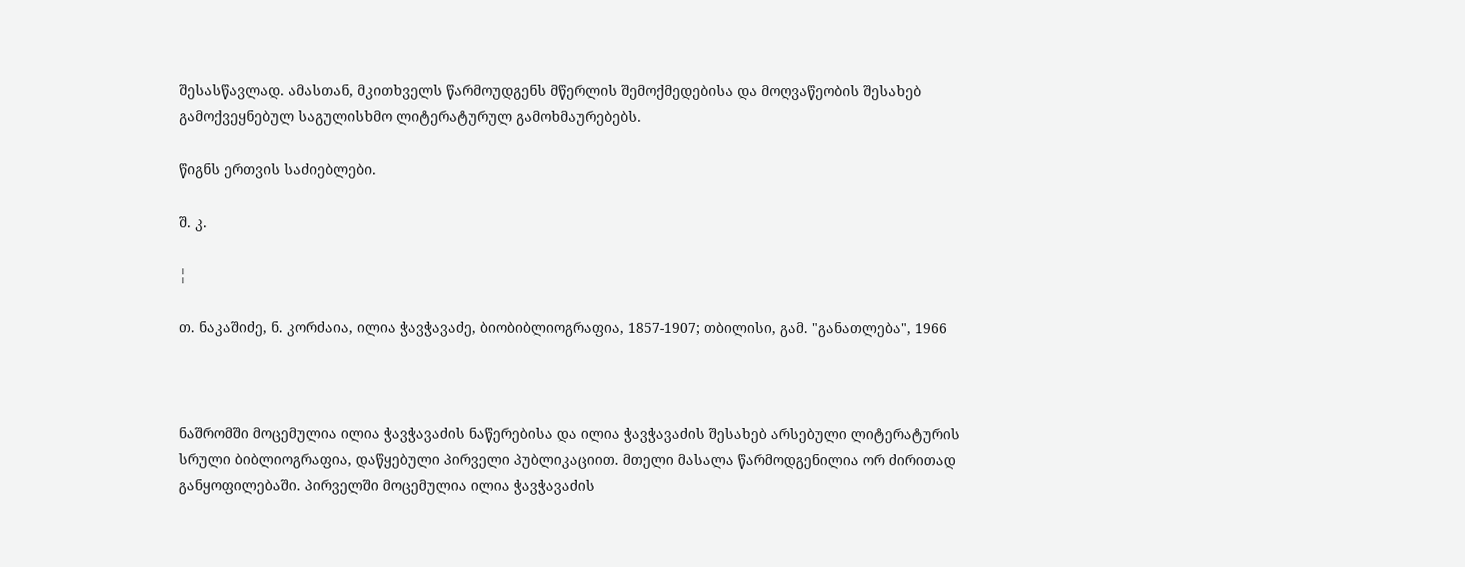შესასწავლად. ამასთან, მკითხველს წარმოუდგენს მწერლის შემოქმედებისა და მოღვაწეობის შესახებ გამოქვეყნებულ საგულისხმო ლიტერატურულ გამოხმაურებებს.

წიგნს ერთვის საძიებლები.

შ. კ.

¦

თ. ნაკაშიძე, ნ. კორძაია, ილია ჭავჭავაძე, ბიობიბლიოგრაფია, 1857-1907; თბილისი, გამ. "განათლება", 1966



ნაშრომში მოცემულია ილია ჭავჭავაძის ნაწერებისა და ილია ჭავჭავაძის შესახებ არსებული ლიტერატურის სრული ბიბლიოგრაფია, დაწყებული პირველი პუბლიკაციით. მთელი მასალა წარმოდგენილია ორ ძირითად განყოფილებაში. პირველში მოცემულია ილია ჭავჭავაძის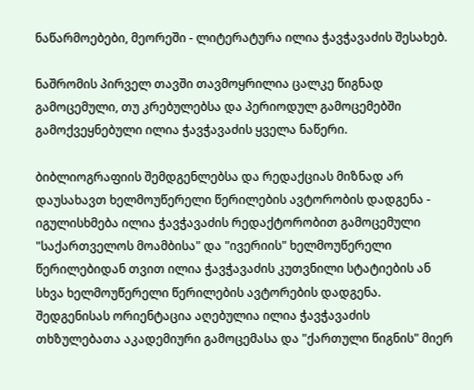ნაწარმოებები, მეორეში - ლიტერატურა ილია ჭავჭავაძის შესახებ.

ნაშრომის პირველ თავში თავმოყრილია ცალკე წიგნად გამოცემული, თუ კრებულებსა და პერიოდულ გამოცემებში გამოქვეყნებული ილია ჭავჭავაძის ყველა ნაწერი.

ბიბლიოგრაფიის შემდგენლებსა და რედაქციას მიზნად არ დაუსახავთ ხელმოუწერელი წერილების ავტორობის დადგენა - იგულისხმება ილია ჭავჭავაძის რედაქტორობით გამოცემული "საქართველოს მოამბისა" და "ივერიის" ხელმოუწერელი წერილებიდან თვით ილია ჭავჭავაძის კუთვნილი სტატიების ან სხვა ხელმოუწერელი წერილების ავტორების დადგენა. შედგენისას ორიენტაცია აღებულია ილია ჭავჭავაძის თხზულებათა აკადემიური გამოცემასა და "ქართული წიგნის" მიერ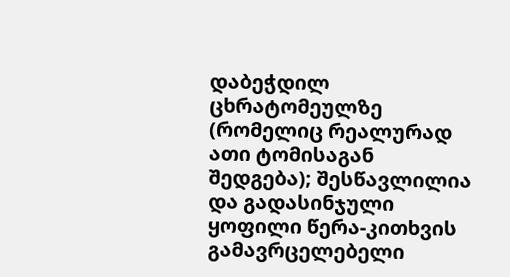დაბეჭდილ ცხრატომეულზე (რომელიც რეალურად ათი ტომისაგან შედგება); შესწავლილია და გადასინჯული ყოფილი წერა-კითხვის გამავრცელებელი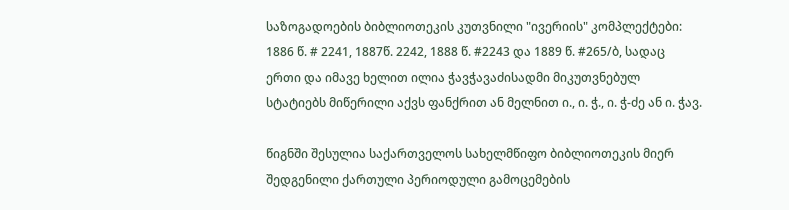საზოგადოების ბიბლიოთეკის კუთვნილი "ივერიის" კომპლექტები: 1886 წ. # 2241, 1887წ. 2242, 1888 წ. #2243 და 1889 წ. #265/ბ, სადაც ერთი და იმავე ხელით ილია ჭავჭავაძისადმი მიკუთვნებულ სტატიებს მიწერილი აქვს ფანქრით ან მელნით ი., ი. ჭ., ი. ჭ-ძე ან ი. ჭავ.

წიგნში შესულია საქართველოს სახელმწიფო ბიბლიოთეკის მიერ შედგენილი ქართული პერიოდული გამოცემების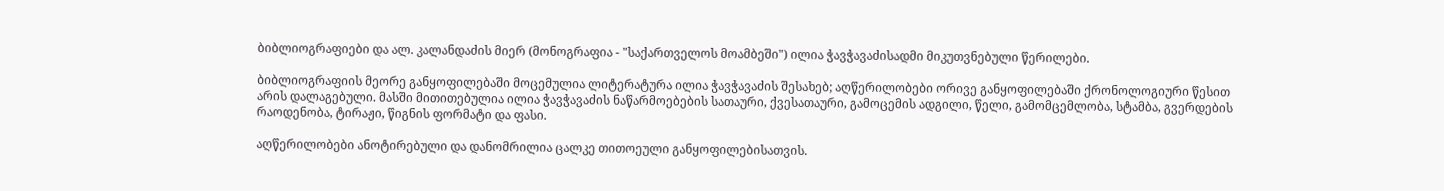ბიბლიოგრაფიები და ალ. კალანდაძის მიერ (მონოგრაფია - "საქართველოს მოამბეში") ილია ჭავჭავაძისადმი მიკუთვნებული წერილები.

ბიბლიოგრაფიის მეორე განყოფილებაში მოცემულია ლიტერატურა ილია ჭავჭავაძის შესახებ; აღწერილობები ორივე განყოფილებაში ქრონოლოგიური წესით არის დალაგებული. მასში მითითებულია ილია ჭავჭავაძის ნაწარმოებების სათაური, ქვესათაური, გამოცემის ადგილი, წელი, გამომცემლობა, სტამბა, გვერდების რაოდენობა, ტირაჟი, წიგნის ფორმატი და ფასი.

აღწერილობები ანოტირებული და დანომრილია ცალკე თითოეული განყოფილებისათვის.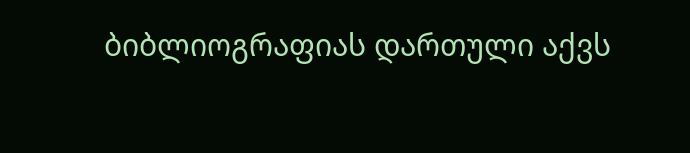ბიბლიოგრაფიას დართული აქვს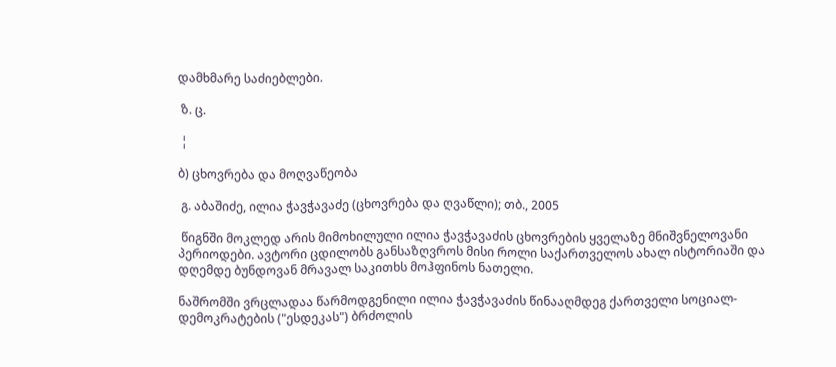დამხმარე საძიებლები.

 ზ. ც.

 ¦

ბ) ცხოვრება და მოღვაწეობა

 გ. აბაშიძე, ილია ჭავჭავაძე (ცხოვრება და ღვაწლი); თბ., 2005

 წიგნში მოკლედ არის მიმოხილული ილია ჭავჭავაძის ცხოვრების ყველაზე მნიშვნელოვანი პერიოდები. ავტორი ცდილობს განსაზღვროს მისი როლი საქართველოს ახალ ისტორიაში და დღემდე ბუნდოვან მრავალ საკითხს მოჰფინოს ნათელი.

ნაშრომში ვრცლადაა წარმოდგენილი ილია ჭავჭავაძის წინააღმდეგ ქართველი სოციალ-დემოკრატების ("ესდეკას") ბრძოლის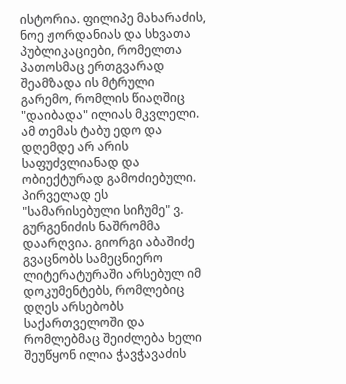ისტორია. ფილიპე მახარაძის, ნოე ჟორდანიას და სხვათა პუბლიკაციები, რომელთა პათოსმაც ერთგვარად შეამზადა ის მტრული გარემო, რომლის წიაღშიც "დაიბადა" ილიას მკვლელი. ამ თემას ტაბუ ედო და დღემდე არ არის საფუძვლიანად და ობიექტურად გამოძიებული. პირველად ეს "სამარისებული სიჩუმე" ვ. გურგენიძის ნაშრომმა დაარღვია. გიორგი აბაშიძე გვაცნობს სამეცნიერო ლიტერატურაში არსებულ იმ დოკუმენტებს, რომლებიც დღეს არსებობს საქართველოში და რომლებმაც შეიძლება ხელი შეუწყონ ილია ჭავჭავაძის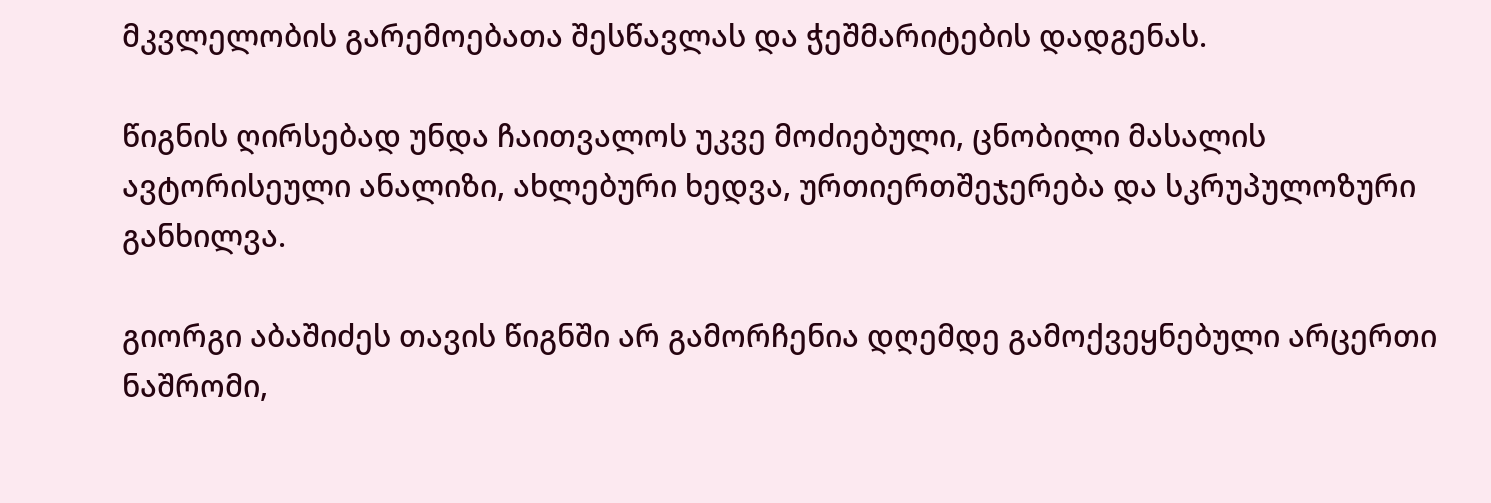მკვლელობის გარემოებათა შესწავლას და ჭეშმარიტების დადგენას.

წიგნის ღირსებად უნდა ჩაითვალოს უკვე მოძიებული, ცნობილი მასალის ავტორისეული ანალიზი, ახლებური ხედვა, ურთიერთშეჯერება და სკრუპულოზური განხილვა.

გიორგი აბაშიძეს თავის წიგნში არ გამორჩენია დღემდე გამოქვეყნებული არცერთი ნაშრომი,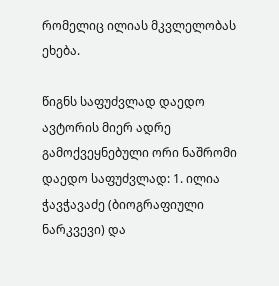რომელიც ილიას მკვლელობას ეხება.

წიგნს საფუძვლად დაედო ავტორის მიერ ადრე გამოქვეყნებული ორი ნაშრომი დაედო საფუძვლად: 1. ილია ჭავჭავაძე (ბიოგრაფიული ნარკვევი) და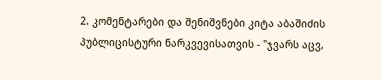2. კომენტარები და შენიშვნები კიტა აბაშიძის პუბლიცისტური ნარკვევისათვის - "ჯვარს აცვ,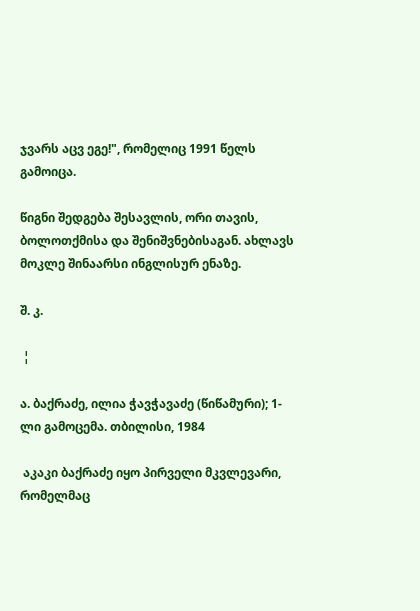ჯვარს აცვ ეგე!", რომელიც 1991 წელს გამოიცა.

წიგნი შედგება შესავლის, ორი თავის, ბოლოთქმისა და შენიშვნებისაგან. ახლავს მოკლე შინაარსი ინგლისურ ენაზე.

შ. კ.

 ¦

ა. ბაქრაძე, ილია ჭავჭავაძე (წიწამური); 1-ლი გამოცემა. თბილისი, 1984

 აკაკი ბაქრაძე იყო პირველი მკვლევარი, რომელმაც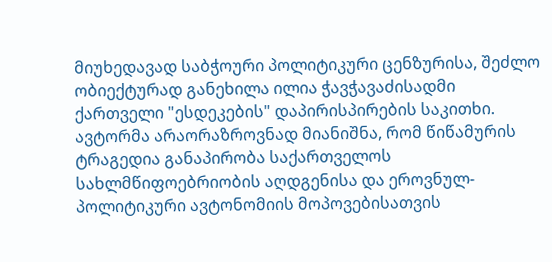მიუხედავად საბჭოური პოლიტიკური ცენზურისა, შეძლო ობიექტურად განეხილა ილია ჭავჭავაძისადმი ქართველი "ესდეკების" დაპირისპირების საკითხი. ავტორმა არაორაზროვნად მიანიშნა, რომ წიწამურის ტრაგედია განაპირობა საქართველოს სახლმწიფოებრიობის აღდგენისა და ეროვნულ-პოლიტიკური ავტონომიის მოპოვებისათვის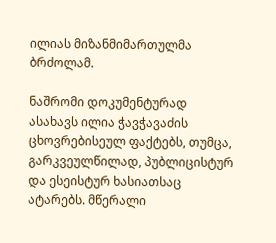ილიას მიზანმიმართულმა ბრძოლამ.

ნაშრომი დოკუმენტურად ასახავს ილია ჭავჭავაძის ცხოვრებისეულ ფაქტებს, თუმცა, გარკვეულწილად, პუბლიცისტურ და ესეისტურ ხასიათსაც ატარებს. მწერალი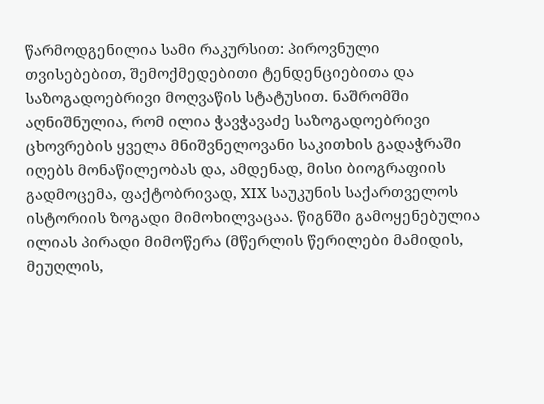წარმოდგენილია სამი რაკურსით: პიროვნული თვისებებით, შემოქმედებითი ტენდენციებითა და საზოგადოებრივი მოღვაწის სტატუსით. ნაშრომში აღნიშნულია, რომ ილია ჭავჭავაძე საზოგადოებრივი ცხოვრების ყველა მნიშვნელოვანი საკითხის გადაჭრაში იღებს მონაწილეობას და, ამდენად, მისი ბიოგრაფიის გადმოცემა, ფაქტობრივად, XIX საუკუნის საქართველოს ისტორიის ზოგადი მიმოხილვაცაა. წიგნში გამოყენებულია ილიას პირადი მიმოწერა (მწერლის წერილები მამიდის, მეუღლის,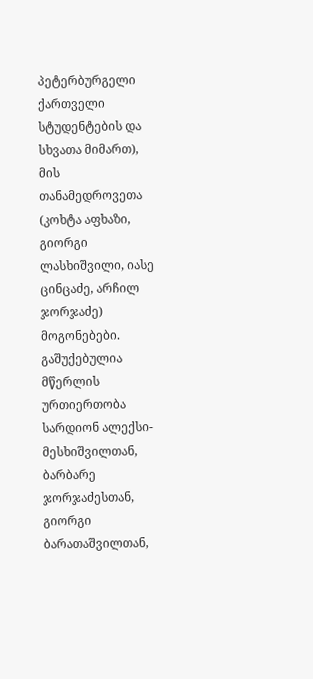პეტერბურგელი ქართველი სტუდენტების და სხვათა მიმართ), მის თანამედროვეთა (კოხტა აფხაზი, გიორგი ლასხიშვილი, იასე ცინცაძე, არჩილ ჯორჯაძე) მოგონებები. გაშუქებულია მწერლის ურთიერთობა სარდიონ ალექსი-მესხიშვილთან, ბარბარე ჯორჯაძესთან, გიორგი ბარათაშვილთან,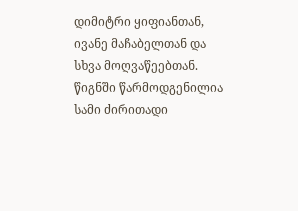დიმიტრი ყიფიანთან, ივანე მაჩაბელთან და სხვა მოღვაწეებთან. წიგნში წარმოდგენილია სამი ძირითადი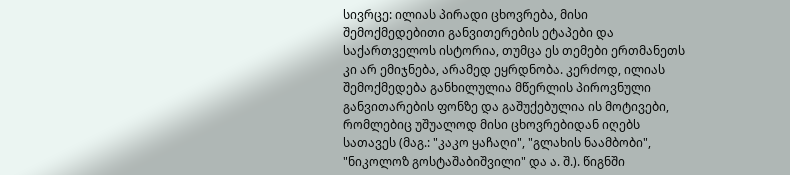სივრცე: ილიას პირადი ცხოვრება, მისი შემოქმედებითი განვითერების ეტაპები და საქართველოს ისტორია, თუმცა ეს თემები ერთმანეთს კი არ ემიჯნება, არამედ ეყრდნობა. კერძოდ, ილიას შემოქმედება განხილულია მწერლის პიროვნული განვითარების ფონზე და გაშუქებულია ის მოტივები, რომლებიც უშუალოდ მისი ცხოვრებიდან იღებს სათავეს (მაგ.: "კაკო ყაჩაღი", "გლახის ნაამბობი", "ნიკოლოზ გოსტაშაბიშვილი" და ა. შ.). წიგნში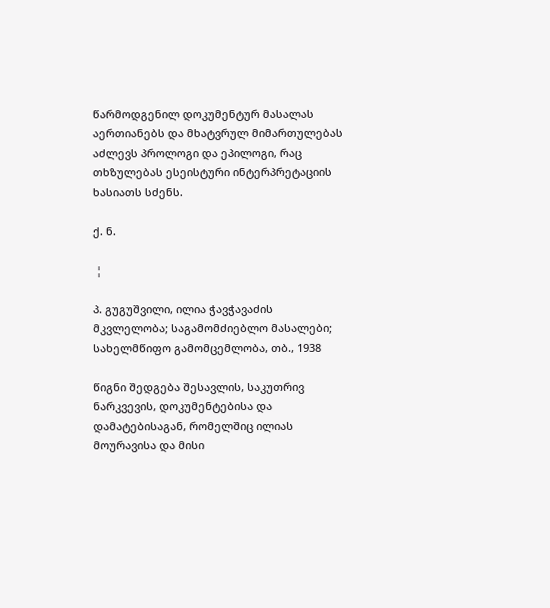წარმოდგენილ დოკუმენტურ მასალას აერთიანებს და მხატვრულ მიმართულებას აძლევს პროლოგი და ეპილოგი, რაც თხზულებას ესეისტური ინტერპრეტაციის ხასიათს სძენს.

ქ. ნ.

 ¦

პ. გუგუშვილი, ილია ჭავჭავაძის მკვლელობა; საგამომძიებლო მასალები; სახელმწიფო გამომცემლობა, თბ., 1938

წიგნი შედგება შესავლის, საკუთრივ ნარკვევის, დოკუმენტებისა და დამატებისაგან, რომელშიც ილიას მოურავისა და მისი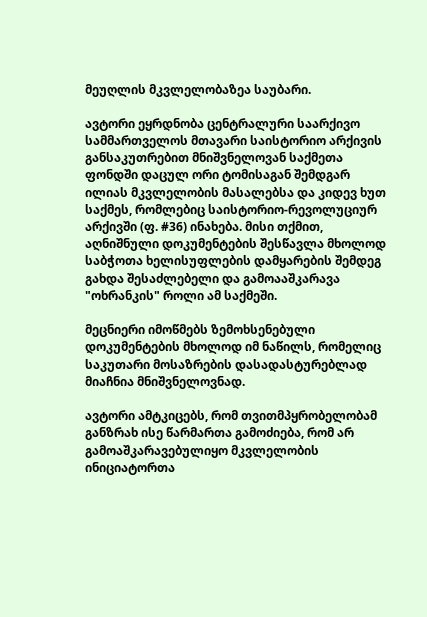მეუღლის მკვლელობაზეა საუბარი.

ავტორი ეყრდნობა ცენტრალური საარქივო სამმართველოს მთავარი საისტორიო არქივის განსაკუთრებით მნიშვნელოვან საქმეთა ფონდში დაცულ ორი ტომისაგან შემდგარ ილიას მკვლელობის მასალებსა და კიდევ ხუთ საქმეს, რომლებიც საისტორიო-რევოლუციურ არქივში (ფ. #36) ინახება. მისი თქმით, აღნიშნული დოკუმენტების შესწავლა მხოლოდ საბჭოთა ხელისუფლების დამყარების შემდეგ გახდა შესაძლებელი და გამოააშკარავა "ოხრანკის" როლი ამ საქმეში.

მეცნიერი იმოწმებს ზემოხსენებული დოკუმენტების მხოლოდ იმ ნაწილს, რომელიც საკუთარი მოსაზრების დასადასტურებლად მიაჩნია მნიშვნელოვნად.

ავტორი ამტკიცებს, რომ თვითმპყრობელობამ განზრახ ისე წარმართა გამოძიება, რომ არ გამოაშკარავებულიყო მკვლელობის ინიციატორთა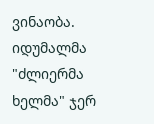ვინაობა. იდუმალმა "ძლიერმა ხელმა" ჯერ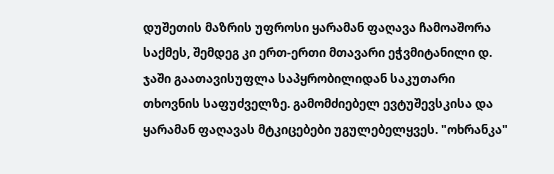დუშეთის მაზრის უფროსი ყარამან ფაღავა ჩამოაშორა საქმეს, შემდეგ კი ერთ-ერთი მთავარი ეჭვმიტანილი დ. ჯაში გაათავისუფლა საპყრობილიდან საკუთარი თხოვნის საფუძველზე. გამომძიებელ ევტუშევსკისა და ყარამან ფაღავას მტკიცებები უგულებელყვეს. "ოხრანკა"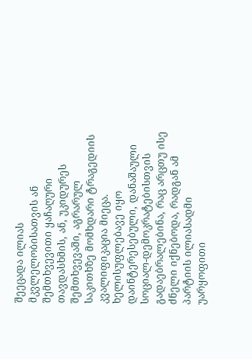შეეცადა ილიას მკვლელობისათვის ან შემთხვევითი ყაჩაღური თავდასხმის, ან, უკიდურეს შემთხვევაში, აგრარულ საკითხზე მომხდარი ტრაგედიის კვალიფიკაცია მიეცა. ხელისუფლებავე იყო დაინტერესებული, დანაშაული სოციალ-დემოკრატებისთვის გადაებრალებინა, რაც არცთუ ისე ძნელი იქნებოდა, რადგან ამ პარტიის ილიასადმი უარყოფითი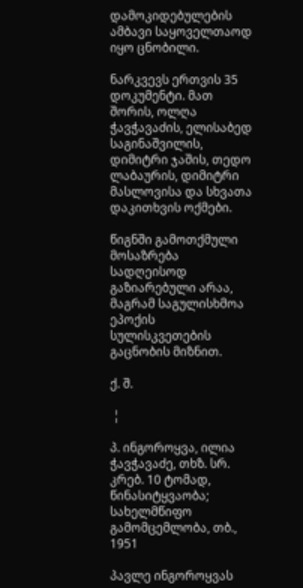დამოკიდებულების ამბავი საყოველთაოდ იყო ცნობილი.

ნარკვევს ერთვის 35 დოკუმენტი. მათ შორის, ოლღა ჭავჭავაძის, ელისაბედ საგინაშვილის, დიმიტრი ჯაშის, თედო ლაბაურის, დიმიტრი მასლოვისა და სხვათა დაკითხვის ოქმები.

წიგნში გამოთქმული მოსაზრება სადღეისოდ გაზიარებული არაა, მაგრამ საგულისხმოა ეპოქის სულისკვეთების გაცნობის მიზნით.

ქ. შ.

 ¦

პ. ინგოროყვა, ილია ჭავჭავაძე, თხზ. სრ. კრებ. 10 ტომად, წინასიტყვაობა; სახელმწიფო გამომცემლობა, თბ., 1951

პავლე ინგოროყვას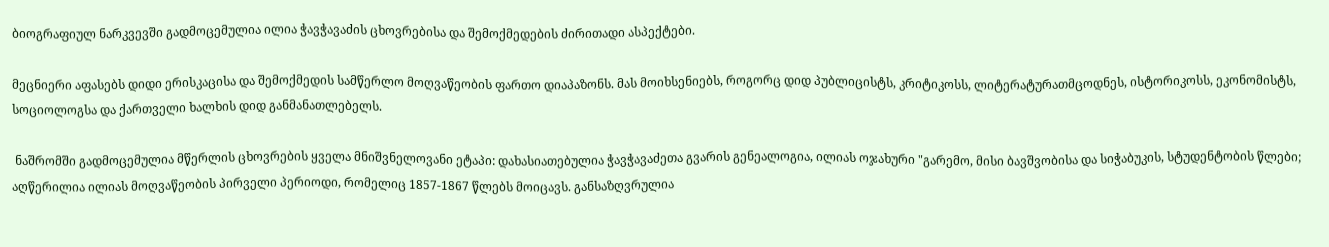ბიოგრაფიულ ნარკვევში გადმოცემულია ილია ჭავჭავაძის ცხოვრებისა და შემოქმედების ძირითადი ასპექტები.

მეცნიერი აფასებს დიდი ერისკაცისა და შემოქმედის სამწერლო მოღვაწეობის ფართო დიაპაზონს. მას მოიხსენიებს, როგორც დიდ პუბლიცისტს, კრიტიკოსს, ლიტერატურათმცოდნეს, ისტორიკოსს, ეკონომისტს, სოციოლოგსა და ქართველი ხალხის დიდ განმანათლებელს.

 ნაშრომში გადმოცემულია მწერლის ცხოვრების ყველა მნიშვნელოვანი ეტაპი: დახასიათებულია ჭავჭავაძეთა გვარის გენეალოგია, ილიას ოჯახური "გარემო, მისი ბავშვობისა და სიჭაბუკის, სტუდენტობის წლები; აღწერილია ილიას მოღვაწეობის პირველი პერიოდი, რომელიც 1857-1867 წლებს მოიცავს. განსაზღვრულია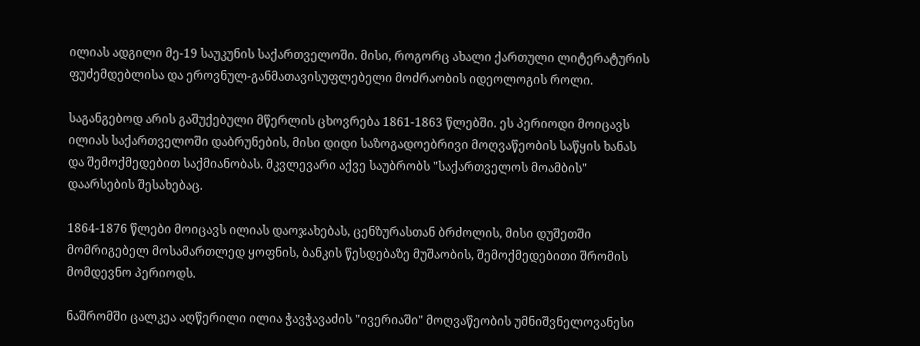ილიას ადგილი მე-19 საუკუნის საქართველოში. მისი, როგორც ახალი ქართული ლიტერატურის ფუძემდებლისა და ეროვნულ-განმათავისუფლებელი მოძრაობის იდეოლოგის როლი.

საგანგებოდ არის გაშუქებული მწერლის ცხოვრება 1861-1863 წლებში. ეს პერიოდი მოიცავს ილიას საქართველოში დაბრუნების, მისი დიდი საზოგადოებრივი მოღვაწეობის საწყის ხანას და შემოქმედებით საქმიანობას. მკვლევარი აქვე საუბრობს "საქართველოს მოამბის" დაარსების შესახებაც.

1864-1876 წლები მოიცავს ილიას დაოჯახებას, ცენზურასთან ბრძოლის, მისი დუშეთში მომრიგებელ მოსამართლედ ყოფნის, ბანკის წესდებაზე მუშაობის, შემოქმედებითი შრომის მომდევნო პერიოდს.

ნაშრომში ცალკეა აღწერილი ილია ჭავჭავაძის "ივერიაში" მოღვაწეობის უმნიშვნელოვანესი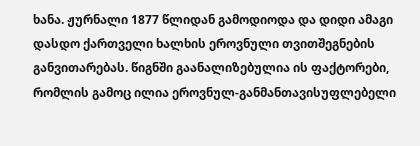ხანა. ჟურნალი 1877 წლიდან გამოდიოდა და დიდი ამაგი დასდო ქართველი ხალხის ეროვნული თვითშეგნების განვითარებას. წიგნში გაანალიზებულია ის ფაქტორები, რომლის გამოც ილია ეროვნულ-განმანთავისუფლებელი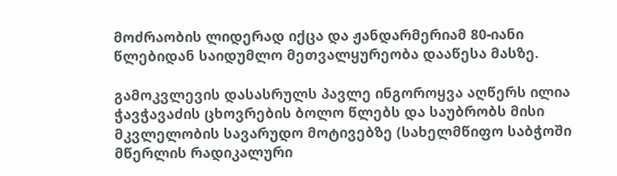მოძრაობის ლიდერად იქცა და ჟანდარმერიამ 80-იანი წლებიდან საიდუმლო მეთვალყურეობა დააწესა მასზე.

გამოკვლევის დასასრულს პავლე ინგოროყვა აღწერს ილია ჭავჭავაძის ცხოვრების ბოლო წლებს და საუბრობს მისი მკვლელობის სავარუდო მოტივებზე (სახელმწიფო საბჭოში მწერლის რადიკალური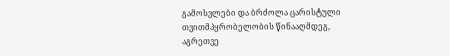გამოსვლები და ბრძოლა ცარისტული თვითმპყრობელობის წინააღმდეგ, აგრეთვე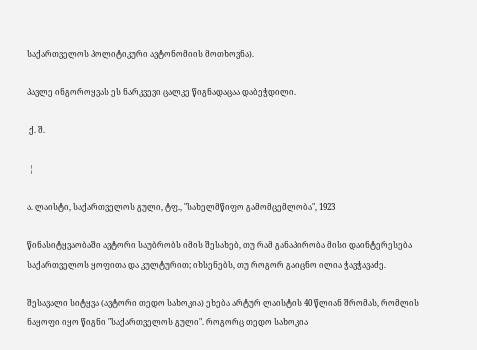საქართველოს პოლიტიკური ავტონომიის მოთხოვნა).

პავლე ინგოროყვას ეს ნარკვევი ცალკე წიგნადაცაა დაბეჭდილი.

 ქ. შ.

 ¦

ა. ლაისტი, საქართველოს გული, ტფ., "სახელმწიფო გამომცემლობა", 1923

წინასიტყვაობაში ავტორი საუბრობს იმის შესახებ, თუ რამ განაპირობა მისი დაინტერესება საქართველოს ყოფითა და კულტურით; იხსენებს, თუ როგორ გაიცნო ილია ჭავჭავაძე.

შესავალი სიტყვა (ავტორი თედო სახოკია) ეხება არტურ ლაისტის 40 წლიან შრომას, რომლის ნაყოფი იყო წიგნი "საქართველოს გული". როგორც თედო სახოკია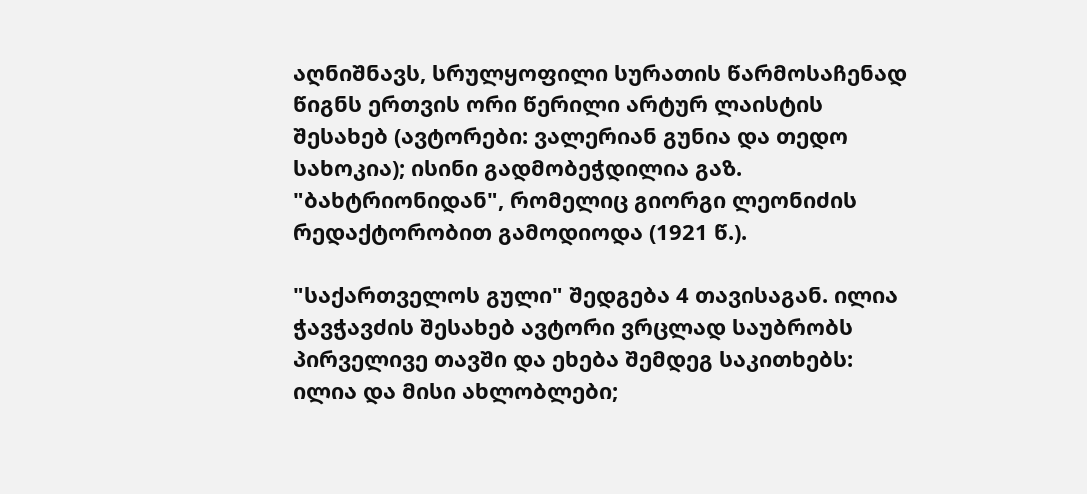აღნიშნავს, სრულყოფილი სურათის წარმოსაჩენად წიგნს ერთვის ორი წერილი არტურ ლაისტის შესახებ (ავტორები: ვალერიან გუნია და თედო სახოკია); ისინი გადმობეჭდილია გაზ. "ბახტრიონიდან", რომელიც გიორგი ლეონიძის რედაქტორობით გამოდიოდა (1921 წ.).

"საქართველოს გული" შედგება 4 თავისაგან. ილია ჭავჭავძის შესახებ ავტორი ვრცლად საუბრობს პირველივე თავში და ეხება შემდეგ საკითხებს: ილია და მისი ახლობლები;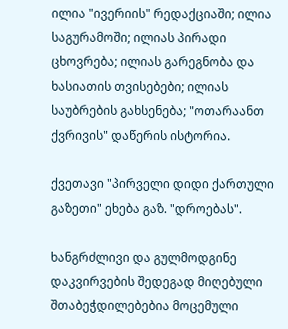ილია "ივერიის" რედაქციაში; ილია საგურამოში; ილიას პირადი ცხოვრება; ილიას გარეგნობა და ხასიათის თვისებები; ილიას საუბრების გახსენება; "ოთარაანთ ქვრივის" დაწერის ისტორია.

ქვეთავი "პირველი დიდი ქართული გაზეთი" ეხება გაზ. "დროებას".

ხანგრძლივი და გულმოდგინე დაკვირვების შედეგად მიღებული შთაბეჭდილებებია მოცემული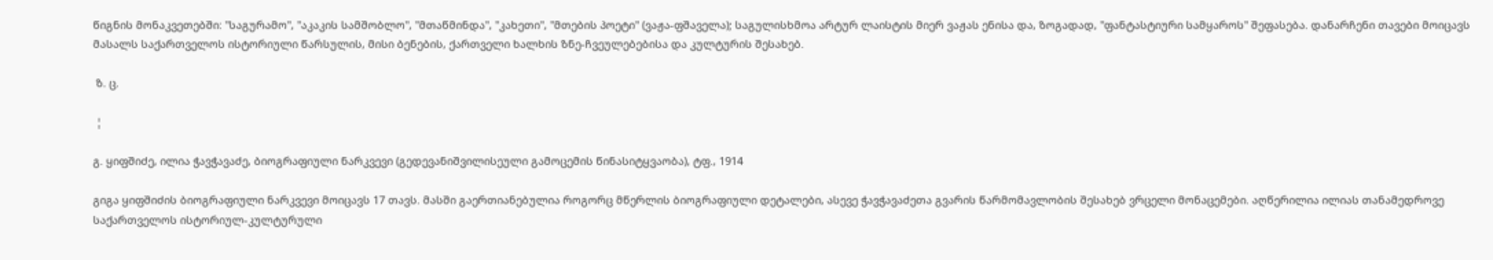წიგნის მონაკვეთებში: "საგურამო", "აკაკის სამშობლო", "მთაწმინდა", "კახეთი", "მთების პოეტი" (ვაჟა-ფშაველა); საგულისხმოა არტურ ლაისტის მიერ ვაჟას ენისა და, ზოგადად, "ფანტასტიური სამყაროს" შეფასება. დანარჩენი თავები მოიცავს მასალს საქართველოს ისტორიული წარსულის, მისი ბენების, ქართველი ხალხის ზნე-ჩვეულებებისა და კულტურის შესახებ.

 ზ. ც.

 ¦

გ. ყიფშიძე, ილია ჭავჭავაძე, ბიოგრაფიული ნარკვევი (გედევანიშვილისეული გამოცემის წინასიტყვაობა), ტფ., 1914

გიგა ყიფშიძის ბიოგრაფიული ნარკვევი მოიცავს 17 თავს. მასში გაერთიანებულია როგორც მწერლის ბიოგრაფიული დეტალები, ასევე ჭავჭავაძეთა გვარის წარმომავლობის შესახებ ვრცელი მონაცემები. აღწერილია ილიას თანამედროვე საქართველოს ისტორიულ-კულტურული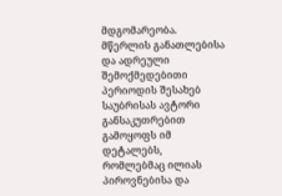მდგომარეობა. მწერლის განათლებისა და ადრეული შემოქმედებითი პერიოდის შესახებ საუბრისას ავტორი განსაკუთრებით გამოყოფს იმ დეტალებს, რომლებმაც ილიას პიროვნებისა და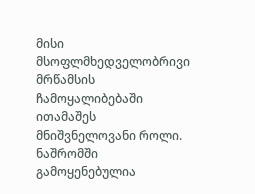მისი მსოფლმხედველობრივი მრწამსის ჩამოყალიბებაში ითამაშეს მნიშვნელოვანი როლი. ნაშრომში გამოყენებულია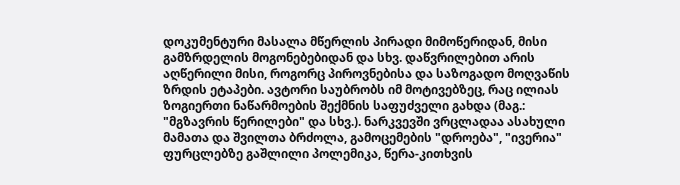დოკუმენტური მასალა მწერლის პირადი მიმოწერიდან, მისი გამზრდელის მოგონებებიდან და სხვ. დაწვრილებით არის აღწერილი მისი, როგორც პიროვნებისა და საზოგადო მოღვაწის ზრდის ეტაპები. ავტორი საუბრობს იმ მოტივებზეც, რაც ილიას ზოგიერთი ნაწარმოების შექმნის საფუძველი გახდა (მაგ.: "მგზავრის წერილები" და სხვ.). ნარკვევში ვრცლადაა ასახული მამათა და შვილთა ბრძოლა, გამოცემების "დროება", "ივერია" ფურცლებზე გაშლილი პოლემიკა, წერა-კითხვის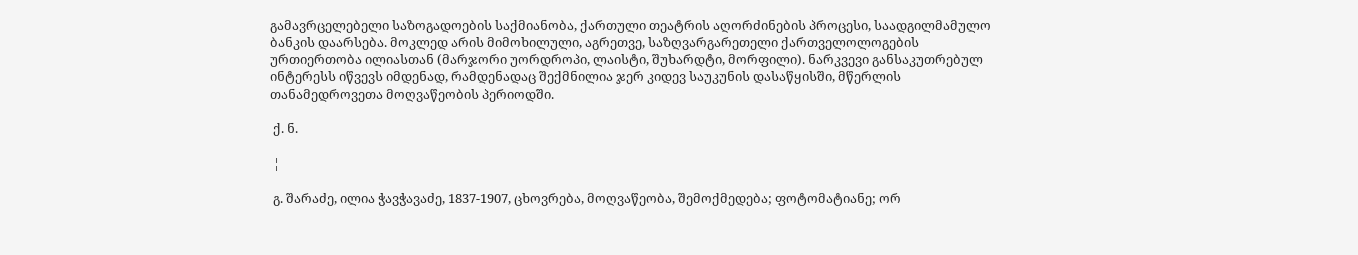გამავრცელებელი საზოგადოების საქმიანობა, ქართული თეატრის აღორძინების პროცესი, საადგილმამულო ბანკის დაარსება. მოკლედ არის მიმოხილული, აგრეთვე, საზღვარგარეთელი ქართველოლოგების ურთიერთობა ილიასთან (მარჯორი უორდროპი, ლაისტი, შუხარდტი, მორფილი). ნარკვევი განსაკუთრებულ ინტერესს იწვევს იმდენად, რამდენადაც შექმნილია ჯერ კიდევ საუკუნის დასაწყისში, მწერლის თანამედროვეთა მოღვაწეობის პერიოდში.

 ქ. ნ.

 ¦

 გ. შარაძე, ილია ჭავჭავაძე, 1837-1907, ცხოვრება, მოღვაწეობა, შემოქმედება; ფოტომატიანე; ორ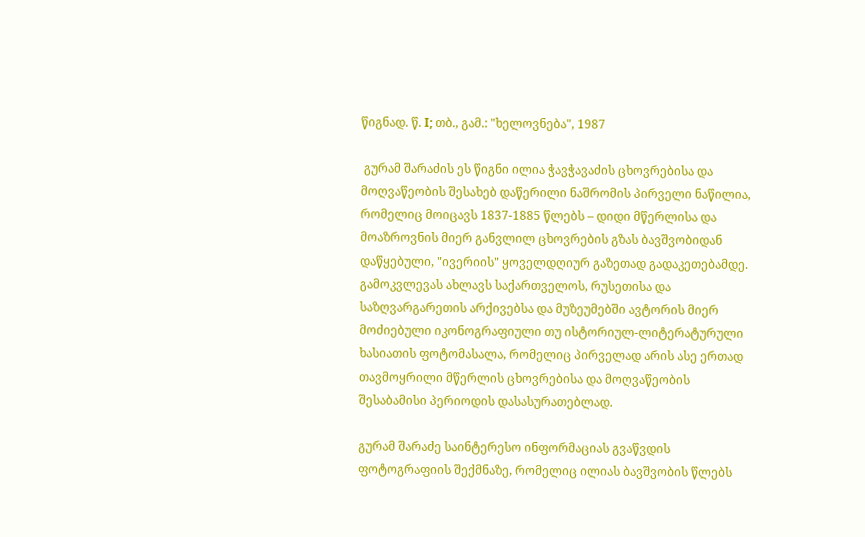წიგნად. წ. I; თბ., გამ.: "ხელოვნება", 1987

 გურამ შარაძის ეს წიგნი ილია ჭავჭავაძის ცხოვრებისა და მოღვაწეობის შესახებ დაწერილი ნაშრომის პირველი ნაწილია, რომელიც მოიცავს 1837-1885 წლებს – დიდი მწერლისა და მოაზროვნის მიერ განვლილ ცხოვრების გზას ბავშვობიდან დაწყებული, "ივერიის" ყოველდღიურ გაზეთად გადაკეთებამდე. გამოკვლევას ახლავს საქართველოს, რუსეთისა და საზღვარგარეთის არქივებსა და მუზეუმებში ავტორის მიერ მოძიებული იკონოგრაფიული თუ ისტორიულ-ლიტერატურული ხასიათის ფოტომასალა, რომელიც პირველად არის ასე ერთად თავმოყრილი მწერლის ცხოვრებისა და მოღვაწეობის შესაბამისი პერიოდის დასასურათებლად.

გურამ შარაძე საინტერესო ინფორმაციას გვაწვდის ფოტოგრაფიის შექმნაზე, რომელიც ილიას ბავშვობის წლებს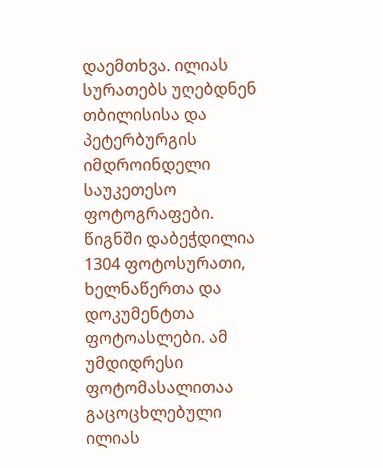დაემთხვა. ილიას სურათებს უღებდნენ თბილისისა და პეტერბურგის იმდროინდელი საუკეთესო ფოტოგრაფები. წიგნში დაბეჭდილია 1304 ფოტოსურათი, ხელნაწერთა და დოკუმენტთა ფოტოასლები. ამ უმდიდრესი ფოტომასალითაა გაცოცხლებული ილიას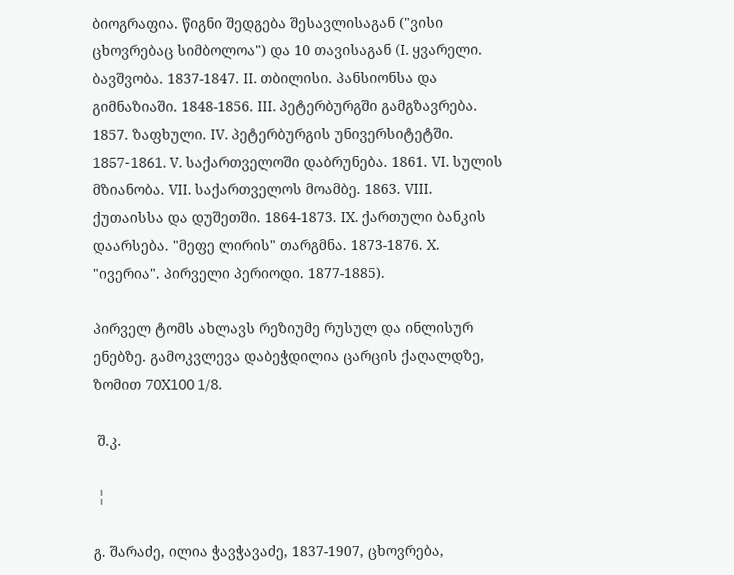ბიოგრაფია. წიგნი შედგება შესავლისაგან ("ვისი ცხოვრებაც სიმბოლოა") და 10 თავისაგან (I. ყვარელი. ბავშვობა. 1837-1847. II. თბილისი. პანსიონსა და გიმნაზიაში. 1848-1856. III. პეტერბურგში გამგზავრება. 1857. ზაფხული. IV. პეტერბურგის უნივერსიტეტში. 1857-1861. V. საქართველოში დაბრუნება. 1861. VI. სულის მზიანობა. VII. საქართველოს მოამბე. 1863. VIII. ქუთაისსა და დუშეთში. 1864-1873. IX. ქართული ბანკის დაარსება. "მეფე ლირის" თარგმნა. 1873-1876. X. "ივერია". პირველი პერიოდი. 1877-1885).

პირველ ტომს ახლავს რეზიუმე რუსულ და ინლისურ ენებზე. გამოკვლევა დაბეჭდილია ცარცის ქაღალდზე, ზომით 70X100 1/8.

 შ.კ.

 ¦

გ. შარაძე, ილია ჭავჭავაძე, 1837-1907, ცხოვრება,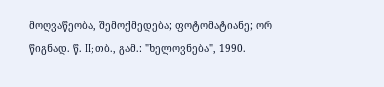მოღვაწეობა, შემოქმედება; ფოტომატიანე; ორ წიგნად. წ. II; თბ., გამ.: "ხელოვნება", 1990.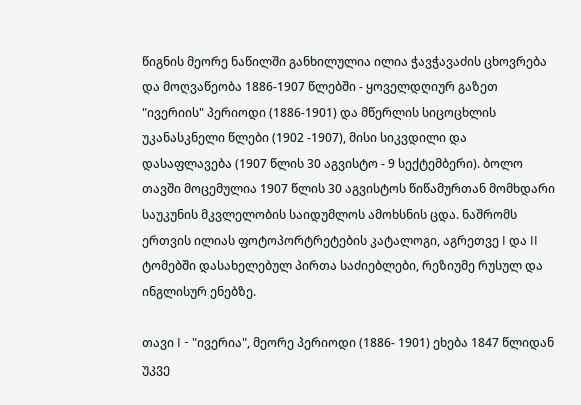წიგნის მეორე ნაწილში განხილულია ილია ჭავჭავაძის ცხოვრება და მოღვაწეობა 1886-1907 წლებში - ყოველდღიურ გაზეთ "ივერიის" პერიოდი (1886-1901) და მწერლის სიცოცხლის უკანასკნელი წლები (1902 -1907), მისი სიკვდილი და დასაფლავება (1907 წლის 30 აგვისტო - 9 სექტემბერი). ბოლო თავში მოცემულია 1907 წლის 30 აგვისტოს წიწამურთან მომხდარი საუკუნის მკვლელობის საიდუმლოს ამოხსნის ცდა. ნაშრომს ერთვის ილიას ფოტოპორტრეტების კატალოგი, აგრეთვე I და II ტომებში დასახელებულ პირთა საძიებლები, რეზიუმე რუსულ და ინგლისურ ენებზე.

თავი I - "ივერია", მეორე პერიოდი (1886- 1901) ეხება 1847 წლიდან უკვე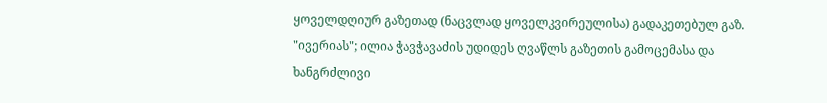ყოველდღიურ გაზეთად (ნაცვლად ყოველკვირეულისა) გადაკეთებულ გაზ. "ივერიას"; ილია ჭავჭავაძის უდიდეს ღვაწლს გაზეთის გამოცემასა და ხანგრძლივი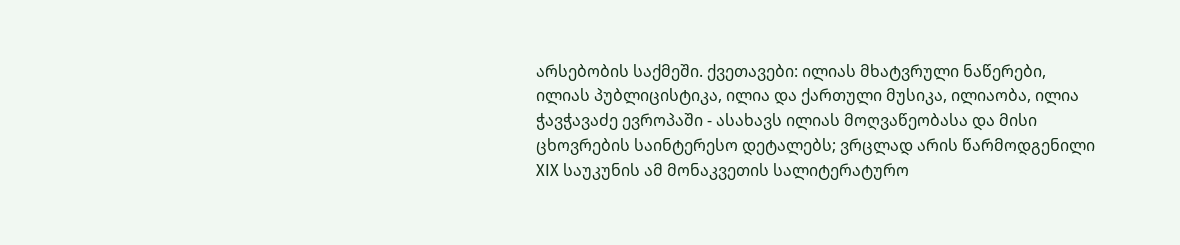არსებობის საქმეში. ქვეთავები: ილიას მხატვრული ნაწერები, ილიას პუბლიცისტიკა, ილია და ქართული მუსიკა, ილიაობა, ილია ჭავჭავაძე ევროპაში - ასახავს ილიას მოღვაწეობასა და მისი ცხოვრების საინტერესო დეტალებს; ვრცლად არის წარმოდგენილი XIX საუკუნის ამ მონაკვეთის სალიტერატურო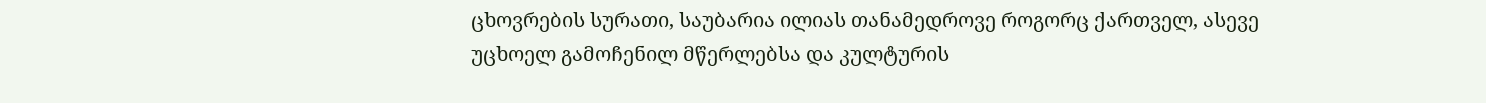ცხოვრების სურათი, საუბარია ილიას თანამედროვე როგორც ქართველ, ასევე უცხოელ გამოჩენილ მწერლებსა და კულტურის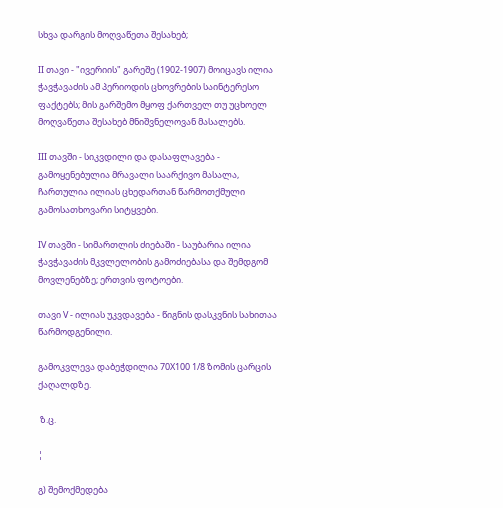სხვა დარგის მოღვაწეთა შესახებ;

II თავი - "ივერიის" გარეშე (1902-1907) მოიცავს ილია ჭავჭავაძის ამ პერიოდის ცხოვრების საინტერესო ფაქტებს; მის გარშემო მყოფ ქართველ თუ უცხოელ მოღვაწეთა შესახებ მნიშვნელოვან მასალებს.

III თავში - სიკვდილი და დასაფლავება - გამოყენებულია მრავალი საარქივო მასალა, ჩართულია ილიას ცხედართან წარმოთქმული გამოსათხოვარი სიტყვები.

IV თავში - სიმართლის ძიებაში - საუბარია ილია ჭავჭავაძის მკვლელობის გამოძიებასა და შემდგომ მოვლენებზე; ერთვის ფოტოები.

თავი V - ილიას უკვდავება - წიგნის დასკვნის სახითაა წარმოდგენილი.

გამოკვლევა დაბეჭდილია 70X100 1/8 ზომის ცარცის ქაღალდზე.

 ზ.ც.

¦

გ) შემოქმედება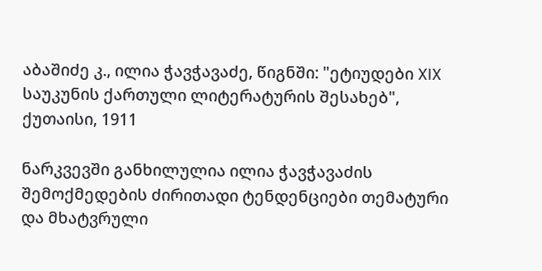აბაშიძე კ., ილია ჭავჭავაძე, წიგნში: "ეტიუდები XIX საუკუნის ქართული ლიტერატურის შესახებ", ქუთაისი, 1911

ნარკვევში განხილულია ილია ჭავჭავაძის შემოქმედების ძირითადი ტენდენციები თემატური და მხატვრული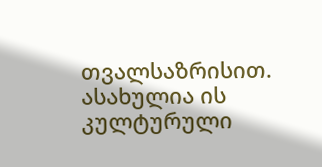თვალსაზრისით. ასახულია ის კულტურული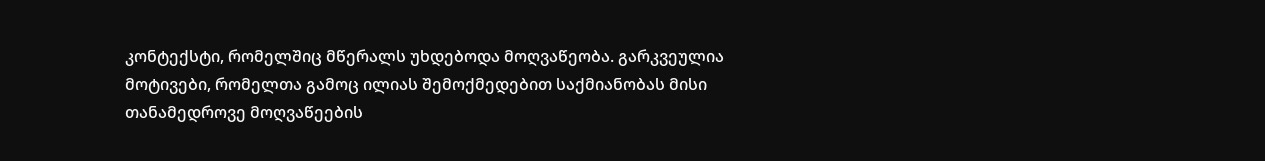კონტექსტი, რომელშიც მწერალს უხდებოდა მოღვაწეობა. გარკვეულია მოტივები, რომელთა გამოც ილიას შემოქმედებით საქმიანობას მისი თანამედროვე მოღვაწეების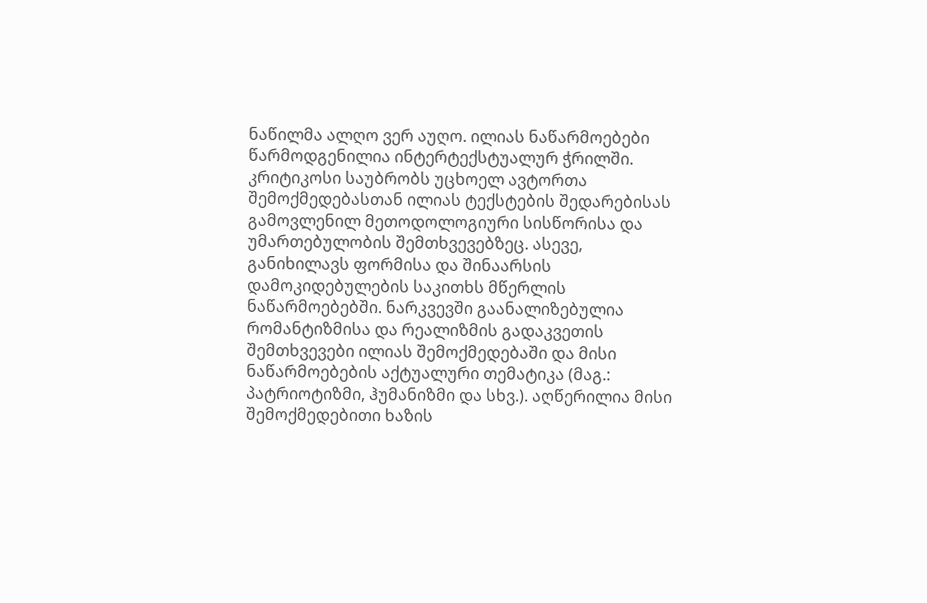ნაწილმა ალღო ვერ აუღო. ილიას ნაწარმოებები წარმოდგენილია ინტერტექსტუალურ ჭრილში. კრიტიკოსი საუბრობს უცხოელ ავტორთა შემოქმედებასთან ილიას ტექსტების შედარებისას გამოვლენილ მეთოდოლოგიური სისწორისა და უმართებულობის შემთხვევებზეც. ასევე, განიხილავს ფორმისა და შინაარსის დამოკიდებულების საკითხს მწერლის ნაწარმოებებში. ნარკვევში გაანალიზებულია რომანტიზმისა და რეალიზმის გადაკვეთის შემთხვევები ილიას შემოქმედებაში და მისი ნაწარმოებების აქტუალური თემატიკა (მაგ.: პატრიოტიზმი, ჰუმანიზმი და სხვ.). აღწერილია მისი შემოქმედებითი ხაზის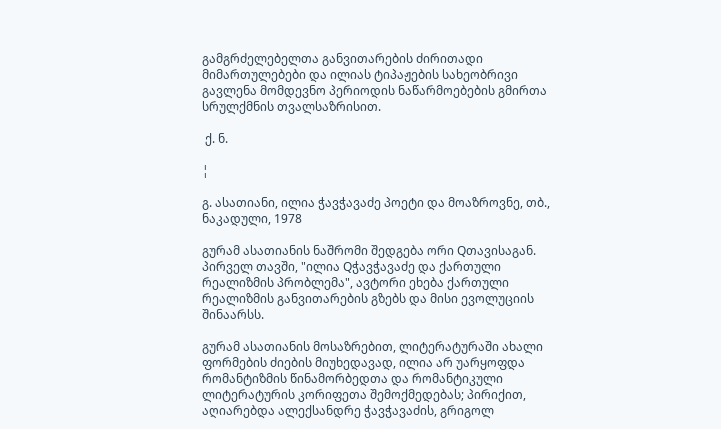გამგრძელებელთა განვითარების ძირითადი მიმართულებები და ილიას ტიპაჟების სახეობრივი გავლენა მომდევნო პერიოდის ნაწარმოებების გმირთა სრულქმნის თვალსაზრისით.

 ქ. ნ.

¦

გ. ასათიანი, ილია ჭავჭავაძე პოეტი და მოაზროვნე, თბ., ნაკადული, 1978

გურამ ასათიანის ნაშრომი შედგება ორი Qთავისაგან. პირველ თავში, "ილია Qჭავჭავაძე და ქართული რეალიზმის პრობლემა", ავტორი ეხება ქართული რეალიზმის განვითარების გზებს და მისი ევოლუციის შინაარსს.

გურამ ასათიანის მოსაზრებით, ლიტერატურაში ახალი ფორმების ძიების მიუხედავად, ილია არ უარყოფდა რომანტიზმის წინამორბედთა და რომანტიკული ლიტერატურის კორიფეთა შემოქმედებას; პირიქით, აღიარებდა ალექსანდრე ჭავჭავაძის, გრიგოლ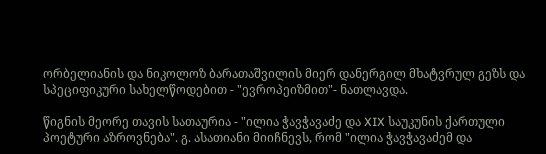ორბელიანის და ნიკოლოზ ბარათაშვილის მიერ დანერგილ მხატვრულ გეზს და სპეციფიკური სახელწოდებით - "ევროპეიზმით"- ნათლავდა.

წიგნის მეორე თავის სათაურია - "ილია ჭავჭავაძე და XIX საუკუნის ქართული პოეტური აზროვნება". გ. ასათიანი მიიჩნევს, რომ "ილია ჭავჭავაძემ და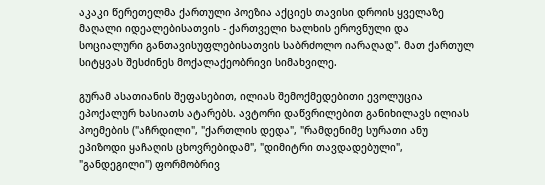აკაკი წერეთელმა ქართული პოეზია აქციეს თავისი დროის ყველაზე მაღალი იდეალებისათვის - ქართველი ხალხის ეროვნული და სოციალური განთავისუფლებისათვის საბრძოლო იარაღად". მათ ქართულ სიტყვას შესძინეს მოქალაქეობრივი სიმახვილე.

გურამ ასათიანის შეფასებით, ილიას შემოქმედებითი ევოლუცია ეპოქალურ ხასიათს ატარებს. ავტორი დაწვრილებით განიხილავს ილიას პოემების ("აჩრდილი", "ქართლის დედა", "რამდენიმე სურათი ანუ ეპიზოდი ყაჩაღის ცხოვრებიდამ", "დიმიტრი თავდადებული", "განდეგილი") ფორმობრივ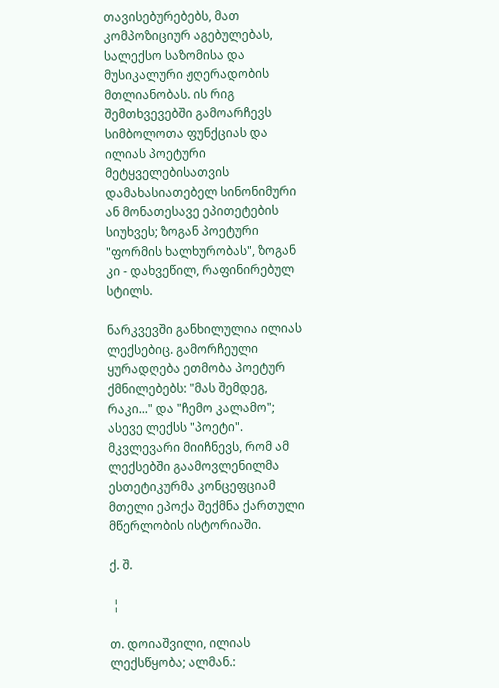თავისებურებებს, მათ კომპოზიციურ აგებულებას, სალექსო საზომისა და მუსიკალური ჟღერადობის მთლიანობას. ის რიგ შემთხვევებში გამოარჩევს სიმბოლოთა ფუნქციას და ილიას პოეტური მეტყველებისათვის დამახასიათებელ სინონიმური ან მონათესავე ეპითეტების სიუხვეს; ზოგან პოეტური "ფორმის ხალხურობას", ზოგან კი - დახვეწილ, რაფინირებულ სტილს.

ნარკვევში განხილულია ილიას ლექსებიც. გამორჩეული ყურადღება ეთმობა პოეტურ ქმნილებებს: "მას შემდეგ, რაკი..." და "ჩემო კალამო"; ასევე ლექსს "პოეტი". მკვლევარი მიიჩნევს, რომ ამ ლექსებში გაამოვლენილმა ესთეტიკურმა კონცეფციამ მთელი ეპოქა შექმნა ქართული მწერლობის ისტორიაში.

ქ. შ.

 ¦

თ. დოიაშვილი, ილიას ლექსწყობა; ალმან.: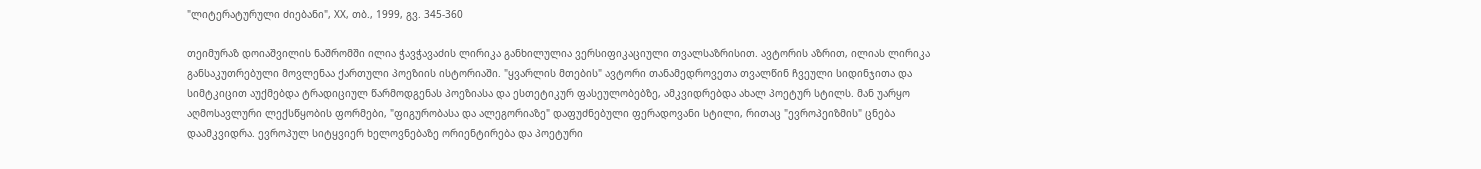"ლიტერატურული ძიებანი", XX, თბ., 1999, გვ. 345-360

თეიმურაზ დოიაშვილის ნაშრომში ილია ჭავჭავაძის ლირიკა განხილულია ვერსიფიკაციული თვალსაზრისით. ავტორის აზრით, ილიას ლირიკა განსაკუთრებული მოვლენაა ქართული პოეზიის ისტორიაში. "ყვარლის მთების" ავტორი თანამედროვეთა თვალწინ ჩვეული სიდინჯითა და სიმტკიცით აუქმებდა ტრადიციულ წარმოდგენას პოეზიასა და ესთეტიკურ ფასეულობებზე, ამკვიდრებდა ახალ პოეტურ სტილს. მან უარყო აღმოსავლური ლექსწყობის ფორმები, "ფიგურობასა და ალეგორიაზე" დაფუძნებული ფერადოვანი სტილი, რითაც "ევროპეიზმის" ცნება დაამკვიდრა. ევროპულ სიტყვიერ ხელოვნებაზე ორიენტირება და პოეტური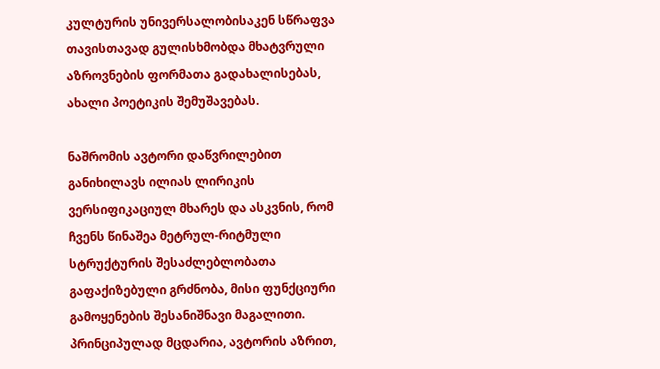კულტურის უნივერსალობისაკენ სწრაფვა თავისთავად გულისხმობდა მხატვრული აზროვნების ფორმათა გადახალისებას, ახალი პოეტიკის შემუშავებას.

ნაშრომის ავტორი დაწვრილებით განიხილავს ილიას ლირიკის ვერსიფიკაციულ მხარეს და ასკვნის, რომ ჩვენს წინაშეა მეტრულ-რიტმული სტრუქტურის შესაძლებლობათა გაფაქიზებული გრძნობა, მისი ფუნქციური გამოყენების შესანიშნავი მაგალითი. პრინციპულად მცდარია, ავტორის აზრით,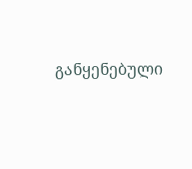განყენებული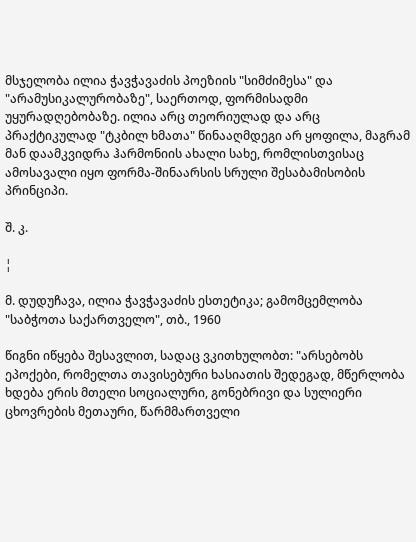მსჯელობა ილია ჭავჭავაძის პოეზიის "სიმძიმესა" და "არამუსიკალურობაზე", საერთოდ, ფორმისადმი უყურადღებობაზე. ილია არც თეორიულად და არც პრაქტიკულად "ტკბილ ხმათა" წინააღმდეგი არ ყოფილა, მაგრამ მან დაამკვიდრა ჰარმონიის ახალი სახე, რომლისთვისაც ამოსავალი იყო ფორმა-შინაარსის სრული შესაბამისობის პრინციპი.

შ. კ.

¦

მ. დუდუჩავა, ილია ჭავჭავაძის ესთეტიკა; გამომცემლობა "საბჭოთა საქართველო", თბ., 1960

წიგნი იწყება შესავლით, სადაც ვკითხულობთ: "არსებობს ეპოქები, რომელთა თავისებური ხასიათის შედეგად, მწერლობა ხდება ერის მთელი სოციალური, გონებრივი და სულიერი ცხოვრების მეთაური, წარმმართველი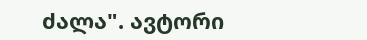ძალა". ავტორი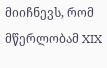მიიჩნევს, რომ მწერლობამ XIX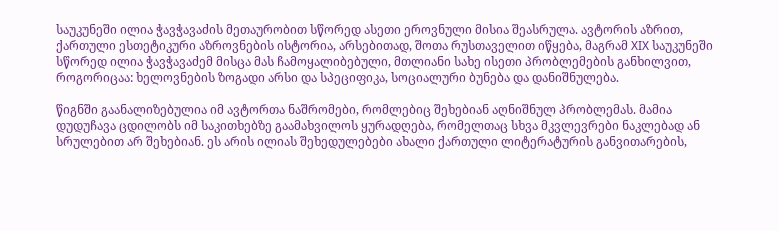საუკუნეში ილია ჭავჭავაძის მეთაურობით სწორედ ასეთი ეროვნული მისია შეასრულა. ავტორის აზრით, ქართული ესთეტიკური აზროვნების ისტორია, არსებითად, შოთა რუსთაველით იწყება, მაგრამ XIX საუკუნეში სწორედ ილია ჭავჭავაძემ მისცა მას ჩამოყალიბებული, მთლიანი სახე ისეთი პრობლემების განხილვით, როგორიცაა: ხელოვნების ზოგადი არსი და სპეციფიკა, სოციალური ბუნება და დანიშნულება.

წიგნში გაანალიზებულია იმ ავტორთა ნაშრომები, რომლებიც შეხებიან აღნიშნულ პრობლემას. მამია დუდუჩავა ცდილობს იმ საკითხებზე გაამახვილოს ყურადღება, რომელთაც სხვა მკვლევრები ნაკლებად ან სრულებით არ შეხებიან. ეს არის ილიას შეხედულებები ახალი ქართული ლიტერატურის განვითარების,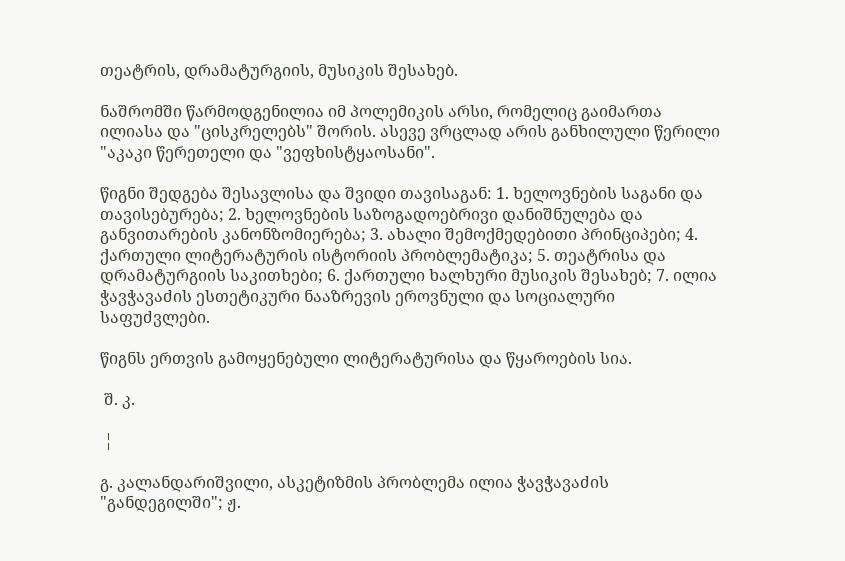თეატრის, დრამატურგიის, მუსიკის შესახებ.

ნაშრომში წარმოდგენილია იმ პოლემიკის არსი, რომელიც გაიმართა ილიასა და "ცისკრელებს" შორის. ასევე ვრცლად არის განხილული წერილი "აკაკი წერეთელი და "ვეფხისტყაოსანი".

წიგნი შედგება შესავლისა და შვიდი თავისაგან: 1. ხელოვნების საგანი და თავისებურება; 2. ხელოვნების საზოგადოებრივი დანიშნულება და განვითარების კანონზომიერება; 3. ახალი შემოქმედებითი პრინციპები; 4. ქართული ლიტერატურის ისტორიის პრობლემატიკა; 5. თეატრისა და დრამატურგიის საკითხები; 6. ქართული ხალხური მუსიკის შესახებ; 7. ილია ჭავჭავაძის ესთეტიკური ნააზრევის ეროვნული და სოციალური საფუძვლები.

წიგნს ერთვის გამოყენებული ლიტერატურისა და წყაროების სია.

 შ. კ.

 ¦

გ. კალანდარიშვილი, ასკეტიზმის პრობლემა ილია ჭავჭავაძის "განდეგილში"; ჟ.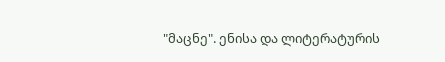"მაცნე". ენისა და ლიტერატურის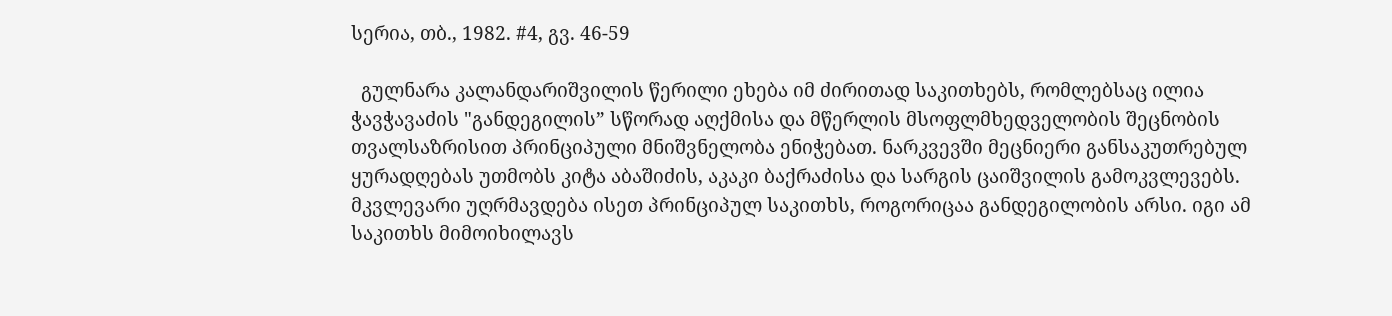სერია, თბ., 1982. #4, გვ. 46-59

  გულნარა კალანდარიშვილის წერილი ეხება იმ ძირითად საკითხებს, რომლებსაც ილია ჭავჭავაძის "განდეგილის” სწორად აღქმისა და მწერლის მსოფლმხედველობის შეცნობის თვალსაზრისით პრინციპული მნიშვნელობა ენიჭებათ. ნარკვევში მეცნიერი განსაკუთრებულ ყურადღებას უთმობს კიტა აბაშიძის, აკაკი ბაქრაძისა და სარგის ცაიშვილის გამოკვლევებს. მკვლევარი უღრმავდება ისეთ პრინციპულ საკითხს, როგორიცაა განდეგილობის არსი. იგი ამ საკითხს მიმოიხილავს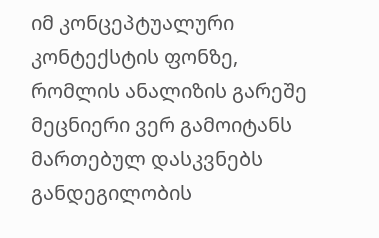იმ კონცეპტუალური კონტექსტის ფონზე, რომლის ანალიზის გარეშე მეცნიერი ვერ გამოიტანს მართებულ დასკვნებს განდეგილობის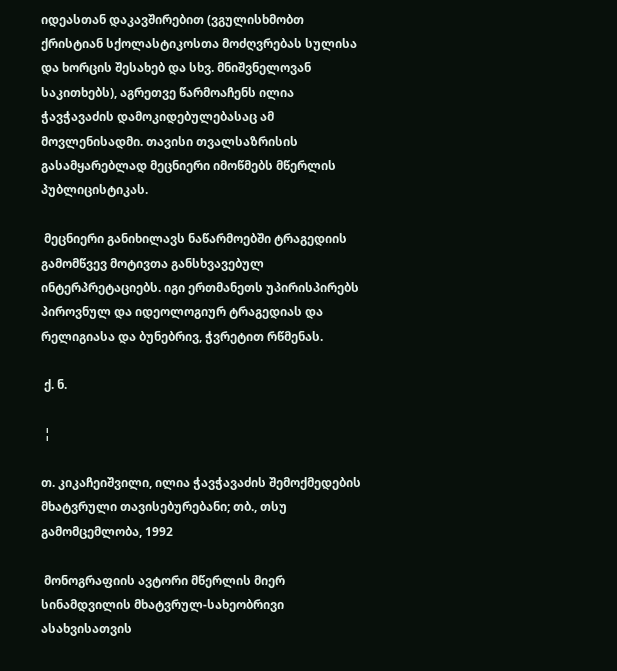იდეასთან დაკავშირებით (ვგულისხმობთ ქრისტიან სქოლასტიკოსთა მოძღვრებას სულისა და ხორცის შესახებ და სხვ. მნიშვნელოვან საკითხებს), აგრეთვე წარმოაჩენს ილია ჭავჭავაძის დამოკიდებულებასაც ამ მოვლენისადმი. თავისი თვალსაზრისის გასამყარებლად მეცნიერი იმოწმებს მწერლის პუბლიცისტიკას.

 მეცნიერი განიხილავს ნაწარმოებში ტრაგედიის გამომწვევ მოტივთა განსხვავებულ ინტერპრეტაციებს. იგი ერთმანეთს უპირისპირებს პიროვნულ და იდეოლოგიურ ტრაგედიას და რელიგიასა და ბუნებრივ, ჭვრეტით რწმენას.

 ქ. ნ.

 ¦

თ. კიკაჩეიშვილი, ილია ჭავჭავაძის შემოქმედების მხატვრული თავისებურებანი; თბ., თსუ გამომცემლობა, 1992

 მონოგრაფიის ავტორი მწერლის მიერ სინამდვილის მხატვრულ-სახეობრივი ასახვისათვის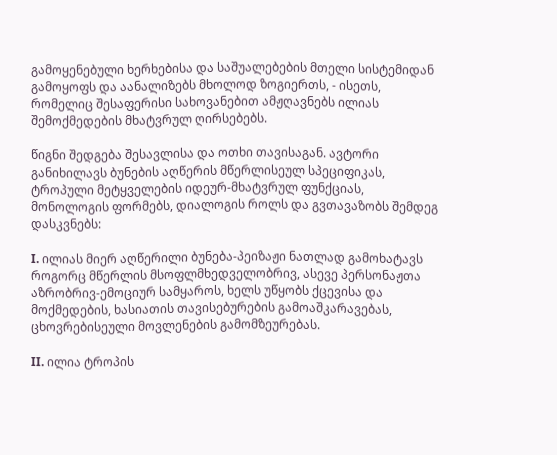გამოყენებული ხერხებისა და საშუალებების მთელი სისტემიდან გამოყოფს და აანალიზებს მხოლოდ ზოგიერთს, - ისეთს, რომელიც შესაფერისი სახოვანებით ამჟღავნებს ილიას შემოქმედების მხატვრულ ღირსებებს.

წიგნი შედგება შესავლისა და ოთხი თავისაგან. ავტორი განიხილავს ბუნების აღწერის მწერლისეულ სპეციფიკას, ტროპული მეტყველების იდეურ-მხატვრულ ფუნქციას, მონოლოგის ფორმებს, დიალოგის როლს და გვთავაზობს შემდეგ დასკვნებს:

I. ილიას მიერ აღწერილი ბუნება-პეიზაჟი ნათლად გამოხატავს როგორც მწერლის მსოფლმხედველობრივ, ასევე პერსონაჟთა აზრობრივ-ემოციურ სამყაროს, ხელს უწყობს ქცევისა და მოქმედების, ხასიათის თავისებურების გამოაშკარავებას, ცხოვრებისეული მოვლენების გამომზეურებას.

II. ილია ტროპის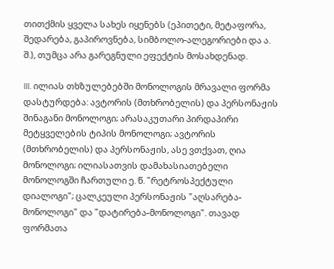თითქმის ყველა სახეს იყენებს (ეპითეტი, მეტაფორა, შედარება, გაპიროვნება, სიმბოლო-ალეგორიები და ა. შ.), თუმცა არა გარეგნული ეფექტის მოსახდენად.

III. ილიას თხზულებებში მონოლოგის მრავალი ფორმა დასტურდება: ავტორის (მთხრობელის) და პერსონაჟის შინაგანი მონოლოგი; არასაკუთარი პირდაპირი მეტყველების ტიპის მონოლოგი; ავტორის (მთხრობელის) და პერსონაჟის, ასე ვთქვათ, ღია მონოლოგი; ილიასათვის დამახასიათებელი მონოლოგში ჩართული ე. წ. "რეტროსპექტული დიალოგი"; ცალკეული პერსონაჟის "აღსარება-მონოლოგი" და "დატირება-მონოლოგი". თავად ფორმათა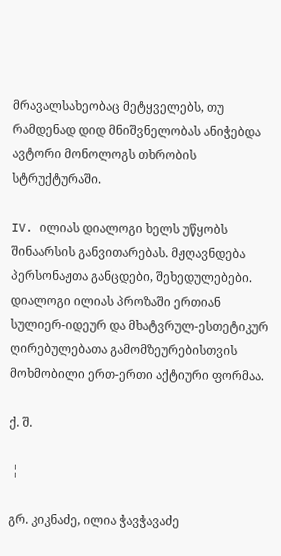მრავალსახეობაც მეტყველებს, თუ რამდენად დიდ მნიშვნელობას ანიჭებდა ავტორი მონოლოგს თხრობის სტრუქტურაში.

IV. ილიას დიალოგი ხელს უწყობს შინაარსის განვითარებას. მჟღავნდება პერსონაჟთა განცდები, შეხედულებები. დიალოგი ილიას პროზაში ერთიან სულიერ-იდეურ და მხატვრულ-ესთეტიკურ ღირებულებათა გამომზეურებისთვის მოხმობილი ერთ-ერთი აქტიური ფორმაა.

ქ. შ.

 ¦

გრ. კიკნაძე, ილია ჭავჭავაძე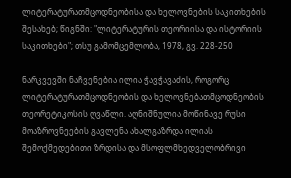ლიტერატურათმცოდნეობისა და ხელოვნების საკითხების შესახებ; წიგნში: "ლიტერატურის თეორიისა და ისტორიის საკითხები"; თსუ გამომცემლობა, 1978, გვ. 228-250

ნარკვევში ნაჩვენებია ილია ჭავჭავაძის, როგორც ლიტერატურათმცოდნეობის და ხელოვნებათმცოდნეობის თეორეტიკოსის ღვაწლი. აღნიშნულია მოწინავე რუსი მოაზროვნეების გავლენა ახალგაზრდა ილიას შემოქმედებითი ზრდისა და მსოფლმხედველობრივი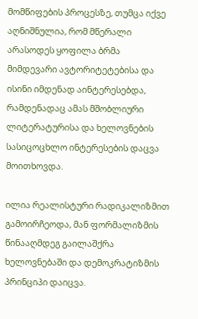მომწიფების პროცესზე, თუმცა იქვე აღნიშნულია, რომ მწერალი არასოდეს ყოფილა ბრმა მიმდევარი ავტორიტეტებისა და ისინი იმდენად აინტერესებდა, რამდენადაც ამას მშობლიური ლიტერატურისა და ხელოვნების სასიცოცხლო ინტერესების დაცვა მოითხოვდა.

ილია რეალისტური რადიკალიზმით გამოირჩეოდა, მან ფორმალიზმის წინააღმდეგ გაილაშქრა ხელოვნებაში და დემოკრატიზმის პრინციპი დაიცვა.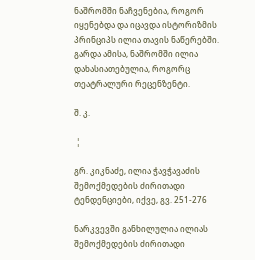ნაშრომში ნაჩვენებია, როგორ იყენებდა და იცავდა ისტორიზმის პრინციპს ილია თავის ნაწერებში. გარდა ამისა, ნაშრომში ილია დახასიათებულია, როგორც თეატრალური რეცენზენტი.

შ. კ.

 ¦

გრ. კიკნაძე, ილია ჭავჭავაძის შემოქმედების ძირითადი ტენდენციები, იქვე, გვ. 251-276

ნარკვევში განხილულია ილიას შემოქმედების ძირითადი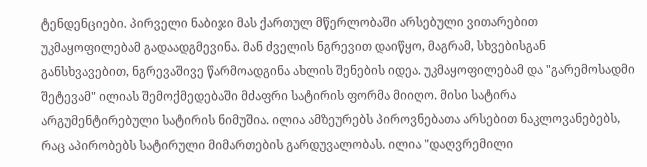ტენდენციები. პირველი ნაბიჯი მას ქართულ მწერლობაში არსებული ვითარებით უკმაყოფილებამ გადაადგმევინა. მან ძველის ნგრევით დაიწყო, მაგრამ, სხვებისგან განსხვავებით, ნგრევაშივე წარმოადგინა ახლის შენების იდეა. უკმაყოფილებამ და "გარემოსადმი შეტევამ" ილიას შემოქმედებაში მძაფრი სატირის ფორმა მიიღო. მისი სატირა არგუმენტირებული სატირის ნიმუშია. ილია ამზეურებს პიროვნებათა არსებით ნაკლოვანებებს, რაც აპირობებს სატირული მიმართების გარდუვალობას. ილია "დაღვრემილი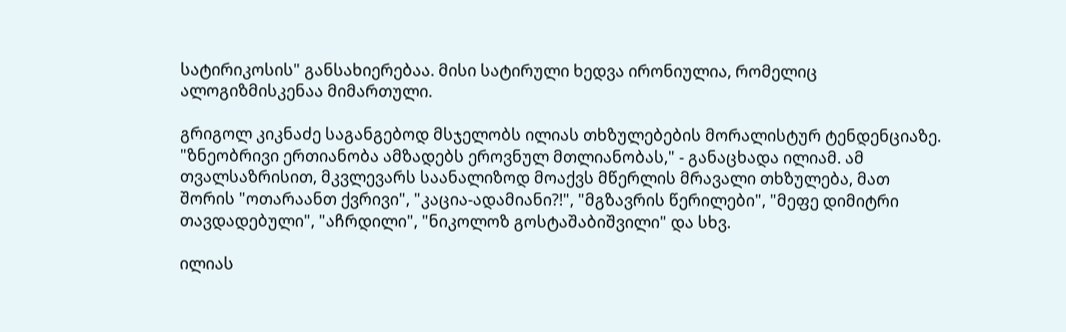სატირიკოსის" განსახიერებაა. მისი სატირული ხედვა ირონიულია, რომელიც ალოგიზმისკენაა მიმართული.

გრიგოლ კიკნაძე საგანგებოდ მსჯელობს ილიას თხზულებების მორალისტურ ტენდენციაზე. "ზნეობრივი ერთიანობა ამზადებს ეროვნულ მთლიანობას," - განაცხადა ილიამ. ამ თვალსაზრისით, მკვლევარს საანალიზოდ მოაქვს მწერლის მრავალი თხზულება, მათ შორის "ოთარაანთ ქვრივი", "კაცია-ადამიანი?!", "მგზავრის წერილები", "მეფე დიმიტრი თავდადებული", "აჩრდილი", "ნიკოლოზ გოსტაშაბიშვილი" და სხვ.

ილიას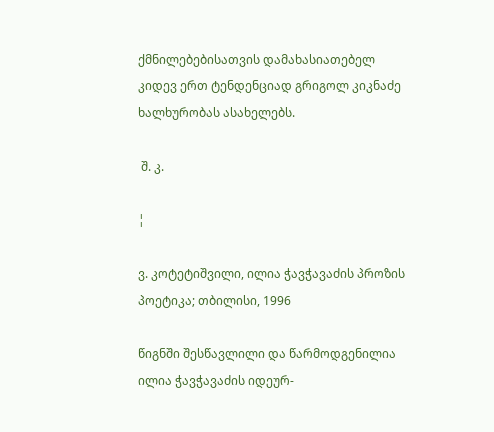ქმნილებებისათვის დამახასიათებელ კიდევ ერთ ტენდენციად გრიგოლ კიკნაძე ხალხურობას ასახელებს.

 შ. კ.

¦

ვ. კოტეტიშვილი, ილია ჭავჭავაძის პროზის პოეტიკა; თბილისი, 1996

წიგნში შესწავლილი და წარმოდგენილია ილია ჭავჭავაძის იდეურ-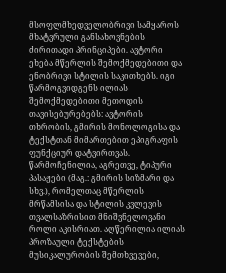მსოფლმხედველობრივი სამყაროს მხატვრული განსახოვნების ძირითადი პრინციპები. ავტორი ეხება მწერლის შემოქმედებითი და ენობრივი სტილის საკითხებს. იგი წარმოგვიდგენს ილიას შემოქმედებითი მეთოდის თავისებურებებს: ავტორის თხრობის, გმირის მონოლოგისა და ტექსტთან მიმართებით ეპიგრაფის ფუნქციურ დატვირთვას. წარმოჩენილია, აგრეთვე, ტიპური პასაჟები (მაგ.: გმირის სიზმარი და სხვ.), რომელთაც მწერლის მრწამსისა და სტილის კვლევის თვალსაზრისით მნიშვნელოვანი როლი აკისრიათ. აღწერილია ილიას პროზაული ტექსტების მუსიკალურობის შემთხვევები,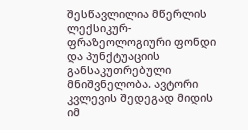შესწავლილია მწერლის ლექსიკურ-ფრაზეოლოგიური ფონდი და პუნქტუაციის განსაკუთრებული მნიშვნელობა. ავტორი კვლევის შედეგად მიდის იმ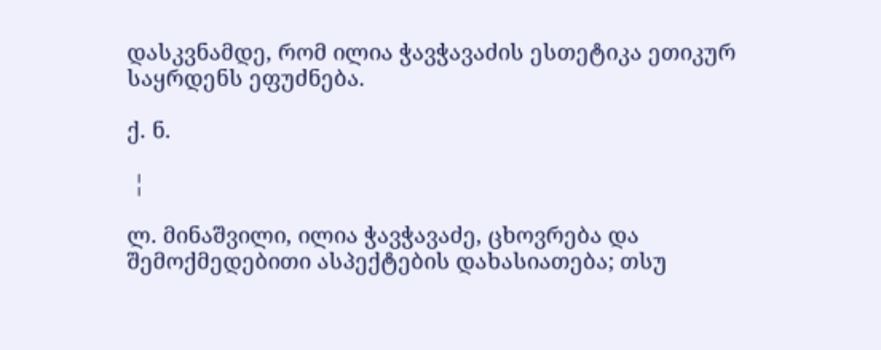დასკვნამდე, რომ ილია ჭავჭავაძის ესთეტიკა ეთიკურ საყრდენს ეფუძნება.

ქ. ნ.

 ¦

ლ. მინაშვილი, ილია ჭავჭავაძე, ცხოვრება და შემოქმედებითი ასპექტების დახასიათება; თსუ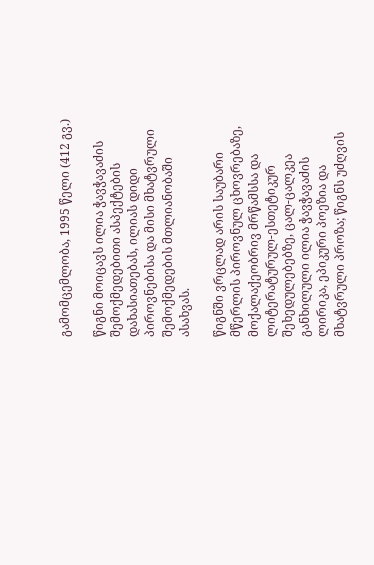გამომცემლობა, 1995 წელი (412 გვ.)

წიგნი მოიცავს ილია ჭავჭავაძის შემოქმედებითი ასპექტების დახასიათებას, ილიას დიდი პიროვნებისა და მისი მხატვრული შემოქმედების მთლიანობაში ასახვას.

წიგნში ვრცლად არის საუბარი მწერლის პიროვნულ ცხოვრებაზე, მოქალაქეობრივ მრწამსსა და ლიტერატურულ-ესთეტიკურ შეხედულებებზე, ცალ-ცალკეა განხილული ილია ჭავჭავაძის ლირიკა, ეპიკური პოეზია და მხატვრული პროზა; წიგნს უძღვის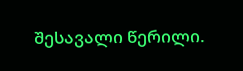შესავალი წერილი.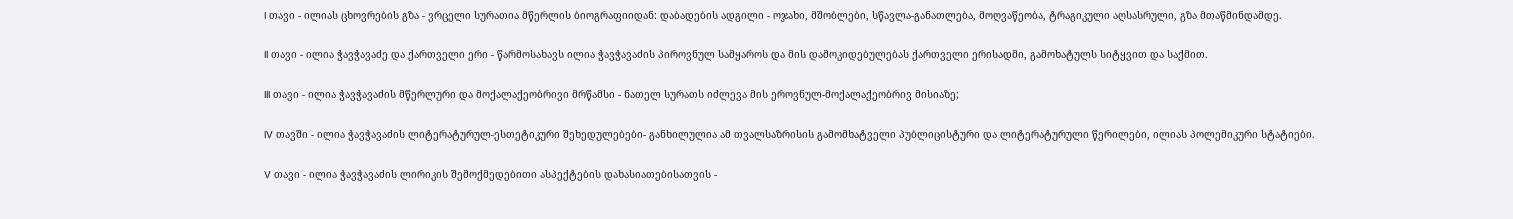I თავი - ილიას ცხოვრების გზა - ვრცელი სურათია მწერლის ბიოგრაფიიდან: დაბადების ადგილი - ოჯახი, მშობლები, სწავლა-განათლება, მოღვაწეობა, ტრაგიკული აღსასრული, გზა მთაწმინდამდე.

II თავი - ილია ჭავჭავაძე და ქართველი ერი - წარმოსახავს ილია ჭავჭავაძის პიროვნულ სამყაროს და მის დამოკიდებულებას ქართველი ერისადმი, გამოხატულს სიტყვით და საქმით.

III თავი - ილია ჭავჭავაძის მწერლური და მოქალაქეობრივი მრწამსი - ნათელ სურათს იძლევა მის ეროვნულ-მოქალაქეობრივ მისიაზე;

IV თავში - ილია ჭავჭავაძის ლიტერატურულ-ესთეტიკური შეხედულებები- განხილულია ამ თვალსაზრისის გამომხატველი პუბლიცისტური და ლიტერატურული წერილები, ილიას პოლემიკური სტატიები.

V თავი - ილია ჭავჭავაძის ლირიკის შემოქმედებითი ასპექტების დახასიათებისათვის -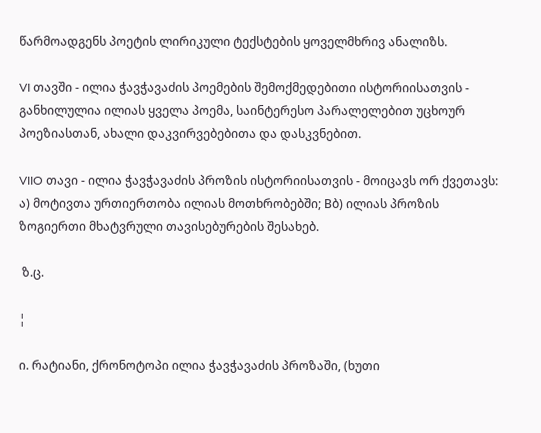წარმოადგენს პოეტის ლირიკული ტექსტების ყოველმხრივ ანალიზს.

VI თავში - ილია ჭავჭავაძის პოემების შემოქმედებითი ისტორიისათვის - განხილულია ილიას ყველა პოემა, საინტერესო პარალელებით უცხოურ პოეზიასთან, ახალი დაკვირვებებითა და დასკვნებით.

VIIO თავი - ილია ჭავჭავაძის პროზის ისტორიისათვის - მოიცავს ორ ქვეთავს: ა) მოტივთა ურთიერთობა ილიას მოთხრობებში; Bბ) ილიას პროზის ზოგიერთი მხატვრული თავისებურების შესახებ.

 ზ.ც.

¦

ი. რატიანი, ქრონოტოპი ილია ჭავჭავაძის პროზაში, (ხუთი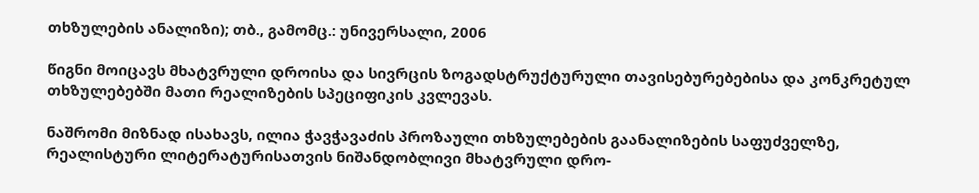თხზულების ანალიზი); თბ., გამომც.: უნივერსალი, 2006

წიგნი მოიცავს მხატვრული დროისა და სივრცის ზოგადსტრუქტურული თავისებურებებისა და კონკრეტულ თხზულებებში მათი რეალიზების სპეციფიკის კვლევას.

ნაშრომი მიზნად ისახავს, ილია ჭავჭავაძის პროზაული თხზულებების გაანალიზების საფუძველზე, რეალისტური ლიტერატურისათვის ნიშანდობლივი მხატვრული დრო-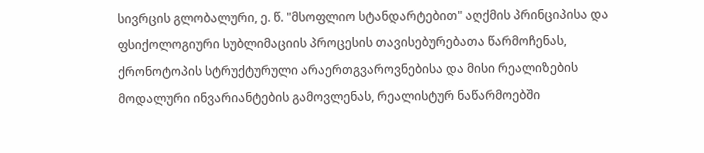სივრცის გლობალური, ე. წ. "მსოფლიო სტანდარტებით" აღქმის პრინციპისა და ფსიქოლოგიური სუბლიმაციის პროცესის თავისებურებათა წარმოჩენას, ქრონოტოპის სტრუქტურული არაერთგვაროვნებისა და მისი რეალიზების მოდალური ინვარიანტების გამოვლენას, რეალისტურ ნაწარმოებში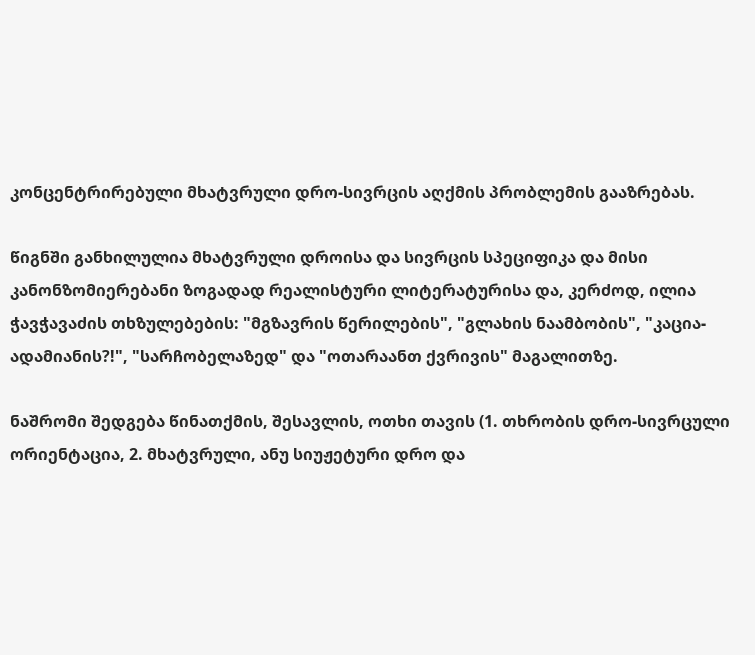კონცენტრირებული მხატვრული დრო-სივრცის აღქმის პრობლემის გააზრებას.

წიგნში განხილულია მხატვრული დროისა და სივრცის სპეციფიკა და მისი კანონზომიერებანი ზოგადად რეალისტური ლიტერატურისა და, კერძოდ, ილია ჭავჭავაძის თხზულებების: "მგზავრის წერილების", "გლახის ნაამბობის", "კაცია-ადამიანის?!", "სარჩობელაზედ" და "ოთარაანთ ქვრივის" მაგალითზე.

ნაშრომი შედგება წინათქმის, შესავლის, ოთხი თავის (1. თხრობის დრო-სივრცული ორიენტაცია, 2. მხატვრული, ანუ სიუჟეტური დრო და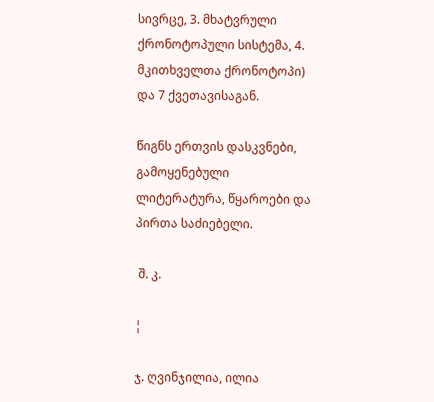სივრცე, 3. მხატვრული ქრონოტოპული სისტემა, 4. მკითხველთა ქრონოტოპი) და 7 ქვეთავისაგან.

წიგნს ერთვის დასკვნები, გამოყენებული ლიტერატურა, წყაროები და პირთა საძიებელი.

 შ. კ.

¦

ჯ. ღვინჯილია, ილია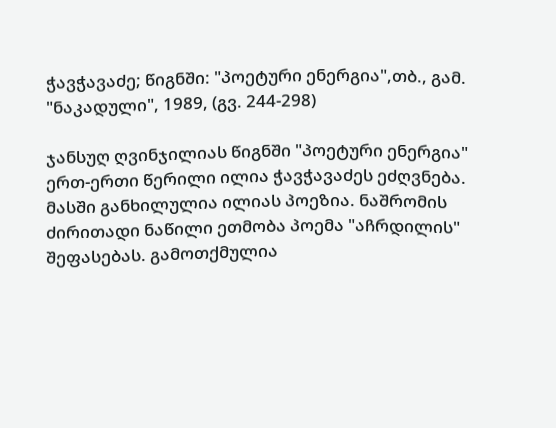ჭავჭავაძე; წიგნში: "პოეტური ენერგია",თბ., გამ. "ნაკადული", 1989, (გვ. 244-298)

ჯანსუღ ღვინჯილიას წიგნში "პოეტური ენერგია" ერთ-ერთი წერილი ილია ჭავჭავაძეს ეძღვნება. მასში განხილულია ილიას პოეზია. ნაშრომის ძირითადი ნაწილი ეთმობა პოემა "აჩრდილის" შეფასებას. გამოთქმულია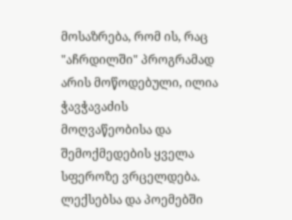მოსაზრება, რომ ის, რაც "აჩრდილში" პროგრამად არის მოწოდებული, ილია ჭავჭავაძის მოღვაწეობისა და შემოქმედების ყველა სფეროზე ვრცელდება. ლექსებსა და პოემებში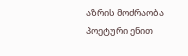აზრის მოძრაობა პოეტური ენით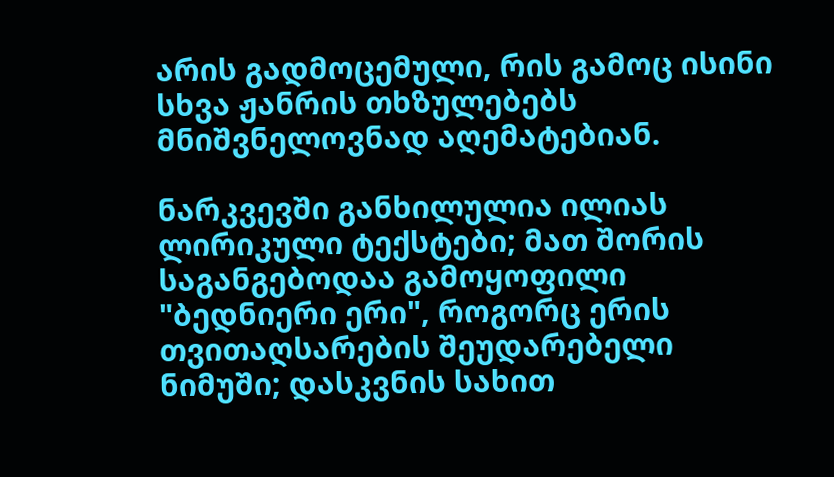არის გადმოცემული, რის გამოც ისინი სხვა ჟანრის თხზულებებს მნიშვნელოვნად აღემატებიან.

ნარკვევში განხილულია ილიას ლირიკული ტექსტები; მათ შორის საგანგებოდაა გამოყოფილი "ბედნიერი ერი", როგორც ერის თვითაღსარების შეუდარებელი ნიმუში; დასკვნის სახით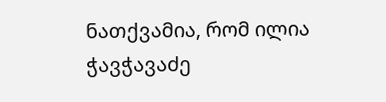ნათქვამია, რომ ილია ჭავჭავაძე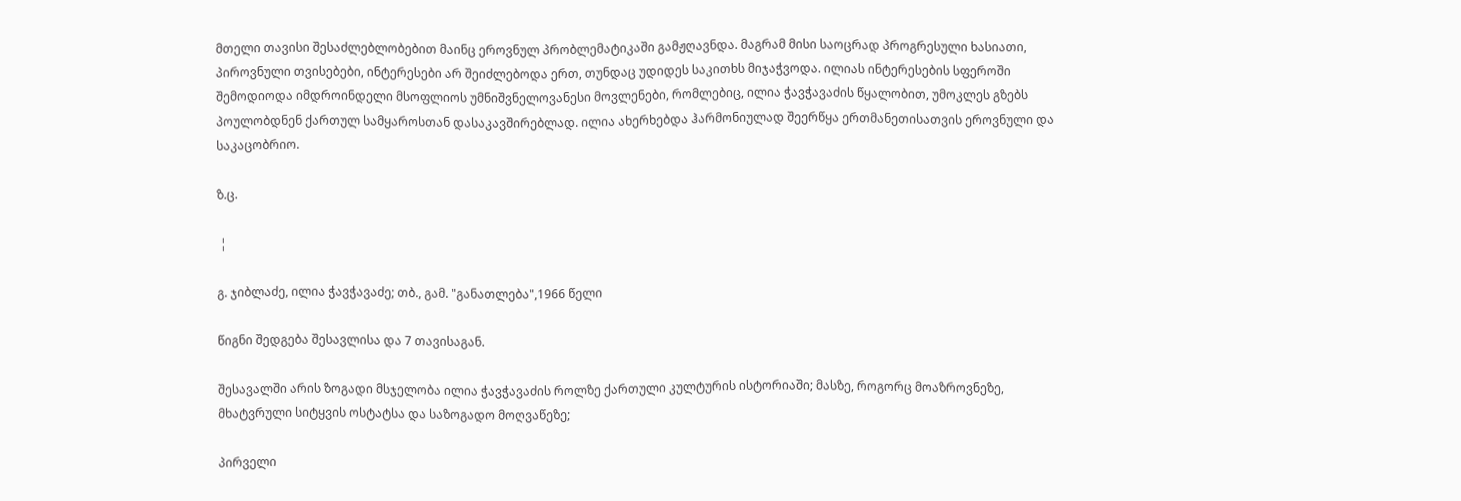მთელი თავისი შესაძლებლობებით მაინც ეროვნულ პრობლემატიკაში გამჟღავნდა. მაგრამ მისი საოცრად პროგრესული ხასიათი, პიროვნული თვისებები, ინტერესები არ შეიძლებოდა ერთ, თუნდაც უდიდეს საკითხს მიჯაჭვოდა. ილიას ინტერესების სფეროში შემოდიოდა იმდროინდელი მსოფლიოს უმნიშვნელოვანესი მოვლენები, რომლებიც, ილია ჭავჭავაძის წყალობით, უმოკლეს გზებს პოულობდნენ ქართულ სამყაროსთან დასაკავშირებლად. ილია ახერხებდა ჰარმონიულად შეერწყა ერთმანეთისათვის ეროვნული და საკაცობრიო.

ზ.ც.

 ¦

გ. ჯიბლაძე, ილია ჭავჭავაძე; თბ., გამ. "განათლება",1966 წელი

წიგნი შედგება შესავლისა და 7 თავისაგან.

შესავალში არის ზოგადი მსჯელობა ილია ჭავჭავაძის როლზე ქართული კულტურის ისტორიაში; მასზე, როგორც მოაზროვნეზე, მხატვრული სიტყვის ოსტატსა და საზოგადო მოღვაწეზე;

პირველი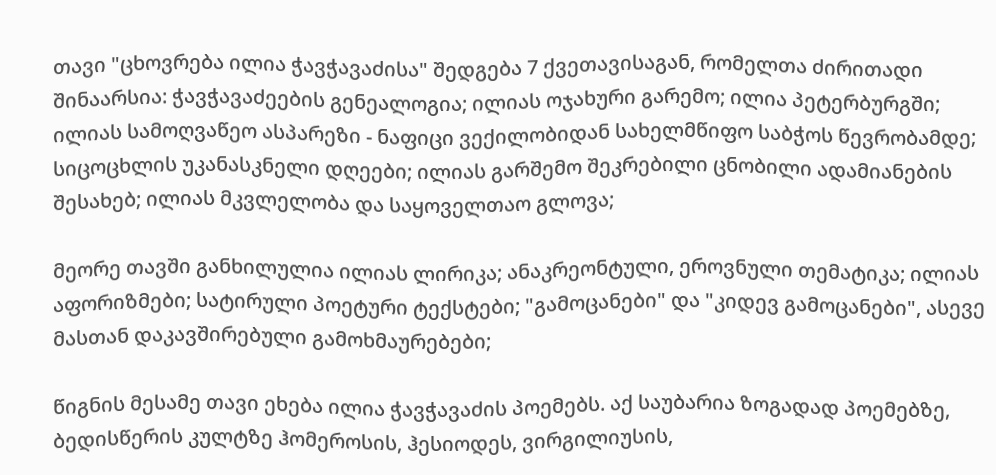თავი "ცხოვრება ილია ჭავჭავაძისა" შედგება 7 ქვეთავისაგან, რომელთა ძირითადი შინაარსია: ჭავჭავაძეების გენეალოგია; ილიას ოჯახური გარემო; ილია პეტერბურგში; ილიას სამოღვაწეო ასპარეზი - ნაფიცი ვექილობიდან სახელმწიფო საბჭოს წევრობამდე; სიცოცხლის უკანასკნელი დღეები; ილიას გარშემო შეკრებილი ცნობილი ადამიანების შესახებ; ილიას მკვლელობა და საყოველთაო გლოვა;

მეორე თავში განხილულია ილიას ლირიკა; ანაკრეონტული, ეროვნული თემატიკა; ილიას აფორიზმები; სატირული პოეტური ტექსტები; "გამოცანები" და "კიდევ გამოცანები", ასევე მასთან დაკავშირებული გამოხმაურებები;

წიგნის მესამე თავი ეხება ილია ჭავჭავაძის პოემებს. აქ საუბარია ზოგადად პოემებზე, ბედისწერის კულტზე ჰომეროსის, ჰესიოდეს, ვირგილიუსის,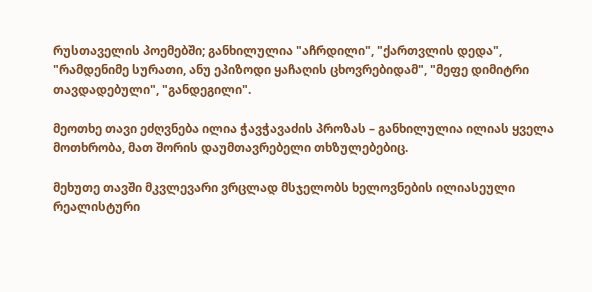რუსთაველის პოემებში; განხილულია "აჩრდილი", "ქართვლის დედა", "რამდენიმე სურათი, ანუ ეპიზოდი ყაჩაღის ცხოვრებიდამ", "მეფე დიმიტრი თავდადებული", "განდეგილი".

მეოთხე თავი ეძღვნება ილია ჭავჭავაძის პროზას – განხილულია ილიას ყველა მოთხრობა, მათ შორის დაუმთავრებელი თხზულებებიც.

მეხუთე თავში მკვლევარი ვრცლად მსჯელობს ხელოვნების ილიასეული რეალისტური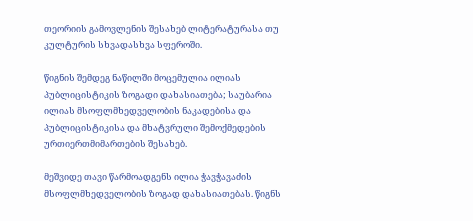თეორიის გამოვლენის შესახებ ლიტერატურასა თუ კულტურის სხვადასხვა სფეროში.

წიგნის შემდეგ ნაწილში მოცემულია ილიას პუბლიცისტიკის ზოგადი დახასიათება; საუბარია ილიას მსოფლმხედველობის ნაკადებისა და პუბლიცისტიკისა და მხატვრული შემოქმედების ურთიერთმიმართების შესახებ.

მეშვიდე თავი წარმოადგენს ილია ჭავჭავაძის მსოფლმხედველობის ზოგად დახასიათებას. წიგნს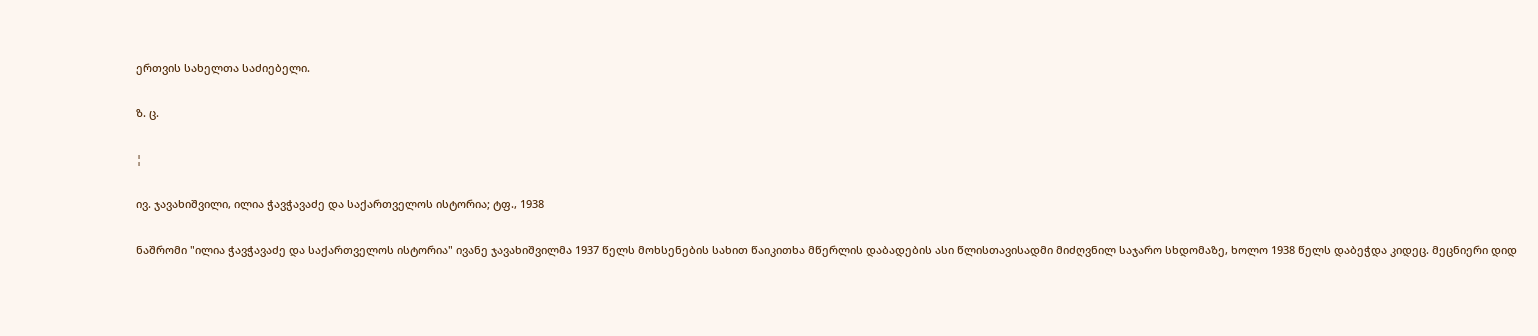ერთვის სახელთა საძიებელი.

ზ. ც.

¦

ივ. ჯავახიშვილი, ილია ჭავჭავაძე და საქართველოს ისტორია; ტფ., 1938

ნაშრომი "ილია ჭავჭავაძე და საქართველოს ისტორია" ივანე ჯავახიშვილმა 1937 წელს მოხსენების სახით წაიკითხა მწერლის დაბადების ასი წლისთავისადმი მიძღვნილ საჯარო სხდომაზე, ხოლო 1938 წელს დაბეჭდა კიდეც. მეცნიერი დიდ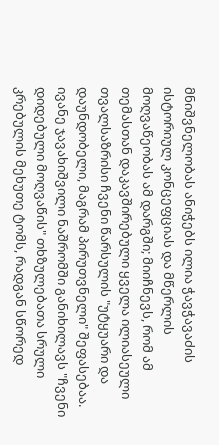მნიშვნელობას ანიჭებს ილია ჭავჭავაძის ისტორიულ კონცეფციას და მწერლის მოღვაწეობას ამ დარგში; მიიჩნევს, რომ ამ თემასთან დაკავშირებული ყველა ილიასეული თვალსაზრისი ჩვენი წარსულის "უტყუარი და დაუნდობელი, მაგრამ პირუთვნელი" შეფასებაა. ივანე ჯავახიშვილი ნაშრომში განიხილავს "ჩვენი დიდებული მოღვაწის" თხზულებათა სრული კრებულის მეხუთე ტომს, რადგან სწორედ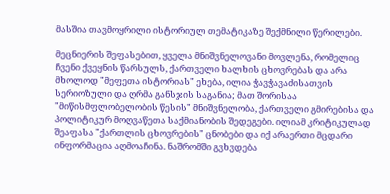მასშია თავმოყრილი ისტორიულ თემატიკაზე შექმნილი წერილები.

მეცნიერის შეფასებით, ყველა მნიშვნელოვანი მოვლენა, რომელიც ჩვენი ქვეყნის წარსულს, ქართველი ხალხის ცხოვრებას და არა მხოლოდ "მეფეთა ისტორიას" ეხება, ილია ჭავჭავაძისათვის სერიოზული და ღრმა განსჯის საგანია; მათ შორისაა "მიწისმფლობელობის წესის" მნიშვნელობა, ქართველი გმირებისა და პოლიტიკურ მოღვაწეთა საქმიანობის შედეგები. ილიამ კრიტიკულად შეაფასა "ქართლის ცხოვრების" ცნობები და იქ არაერთი მცდარი ინფორმაცია აღმოაჩინა. ნაშრომში გვხვდება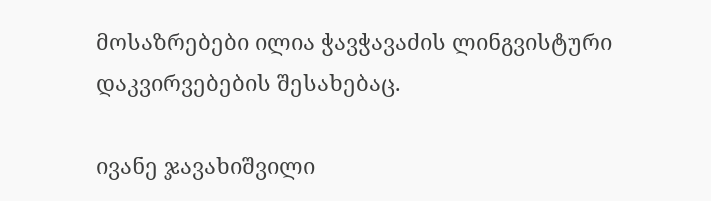მოსაზრებები ილია ჭავჭავაძის ლინგვისტური დაკვირვებების შესახებაც.

ივანე ჯავახიშვილი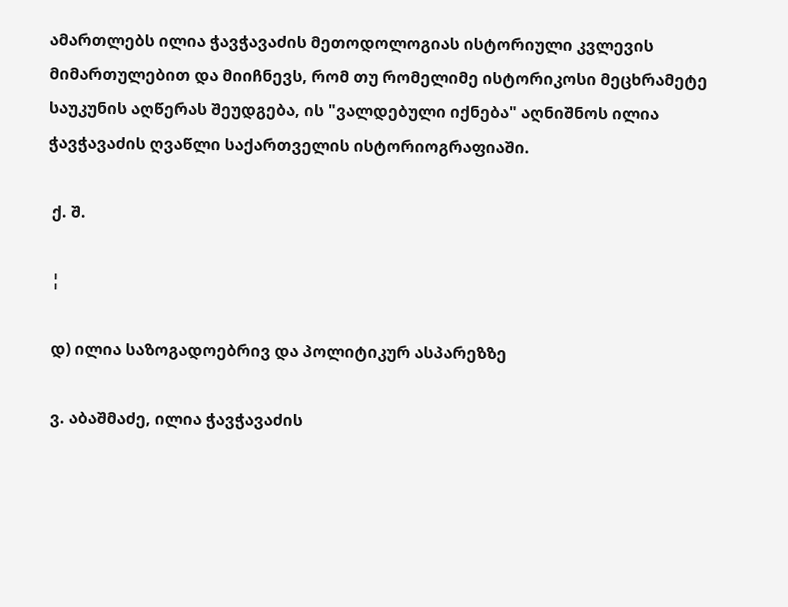ამართლებს ილია ჭავჭავაძის მეთოდოლოგიას ისტორიული კვლევის მიმართულებით და მიიჩნევს, რომ თუ რომელიმე ისტორიკოსი მეცხრამეტე საუკუნის აღწერას შეუდგება, ის "ვალდებული იქნება" აღნიშნოს ილია ჭავჭავაძის ღვაწლი საქართველის ისტორიოგრაფიაში.

 ქ. შ.

 ¦

 დ) ილია საზოგადოებრივ და პოლიტიკურ ასპარეზზე

 ვ. აბაშმაძე, ილია ჭავჭავაძის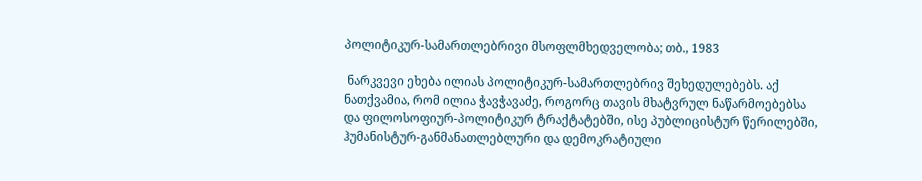პოლიტიკურ-სამართლებრივი მსოფლმხედველობა; თბ., 1983

 ნარკვევი ეხება ილიას პოლიტიკურ-სამართლებრივ შეხედულებებს. აქ ნათქვამია, რომ ილია ჭავჭავაძე, როგორც თავის მხატვრულ ნაწარმოებებსა და ფილოსოფიურ-პოლიტიკურ ტრაქტატებში, ისე პუბლიცისტურ წერილებში, ჰუმანისტურ-განმანათლებლური და დემოკრატიული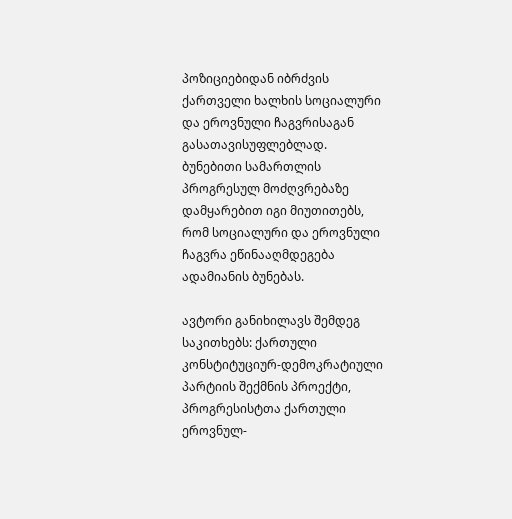პოზიციებიდან იბრძვის ქართველი ხალხის სოციალური და ეროვნული ჩაგვრისაგან გასათავისუფლებლად. ბუნებითი სამართლის პროგრესულ მოძღვრებაზე დამყარებით იგი მიუთითებს, რომ სოციალური და ეროვნული ჩაგვრა ეწინააღმდეგება ადამიანის ბუნებას.

ავტორი განიხილავს შემდეგ საკითხებს: ქართული კონსტიტუციურ-დემოკრატიული პარტიის შექმნის პროექტი, პროგრესისტთა ქართული ეროვნულ-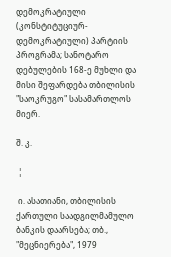დემოკრატიული (კონსტიტუციურ-დემოკრატიული) პარტიის პროგრამა; სანოტარო დებულების 168-ე მუხლი და მისი შეფარდება თბილისის "საოკრუგო" სასამართლოს მიერ.

შ. კ.

 ¦

 ი. ასათიანი, თბილისის ქართული საადგილმამულო ბანკის დაარსება; თბ., "მეცნიერება", 1979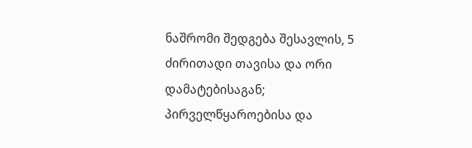ნაშრომი შედგება შესავლის, 5 ძირითადი თავისა და ორი დამატებისაგან; პირველწყაროებისა და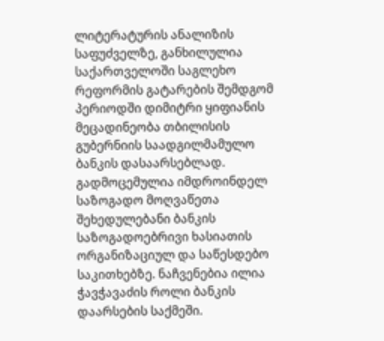ლიტერატურის ანალიზის საფუძველზე, განხილულია საქართველოში საგლეხო რეფორმის გატარების შემდგომ პერიოდში დიმიტრი ყიფიანის მეცადინეობა თბილისის გუბერნიის საადგილმამულო ბანკის დასაარსებლად. გადმოცემულია იმდროინდელ საზოგადო მოღვაწეთა შეხედულებანი ბანკის საზოგადოებრივი ხასიათის ორგანიზაციულ და საწესდებო საკითხებზე. ნაჩვენებია ილია ჭავჭავაძის როლი ბანკის დაარსების საქმეში.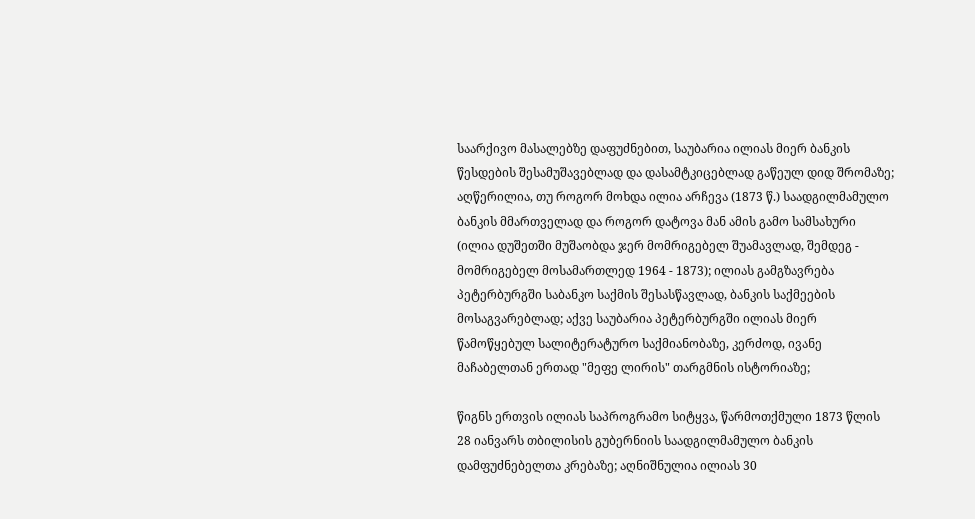საარქივო მასალებზე დაფუძნებით, საუბარია ილიას მიერ ბანკის წესდების შესამუშავებლად და დასამტკიცებლად გაწეულ დიდ შრომაზე; აღწერილია, თუ როგორ მოხდა ილია არჩევა (1873 წ.) საადგილმამულო ბანკის მმართველად და როგორ დატოვა მან ამის გამო სამსახური (ილია დუშეთში მუშაობდა ჯერ მომრიგებელ შუამავლად, შემდეგ - მომრიგებელ მოსამართლედ 1964 - 1873); ილიას გამგზავრება პეტერბურგში საბანკო საქმის შესასწავლად, ბანკის საქმეების მოსაგვარებლად; აქვე საუბარია პეტერბურგში ილიას მიერ წამოწყებულ სალიტერატურო საქმიანობაზე, კერძოდ, ივანე მაჩაბელთან ერთად "მეფე ლირის" თარგმნის ისტორიაზე;

წიგნს ერთვის ილიას საპროგრამო სიტყვა, წარმოთქმული 1873 წლის 28 იანვარს თბილისის გუბერნიის საადგილმამულო ბანკის დამფუძნებელთა კრებაზე; აღნიშნულია ილიას 30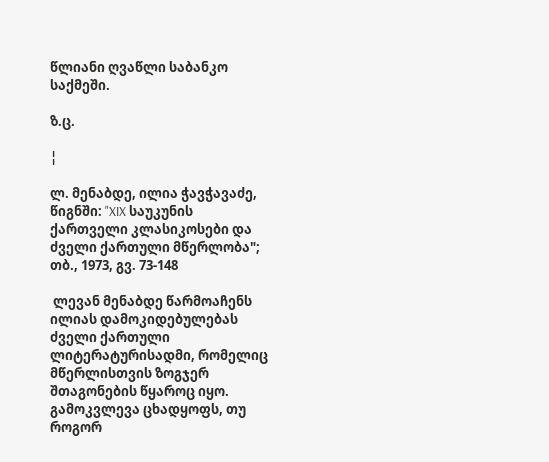წლიანი ღვაწლი საბანკო საქმეში.

ზ.ც.

¦

ლ. მენაბდე, ილია ჭავჭავაძე, წიგნში: "XIX საუკუნის ქართველი კლასიკოსები და ძველი ქართული მწერლობა"; თბ., 1973, გვ. 73-148

 ლევან მენაბდე წარმოაჩენს ილიას დამოკიდებულებას ძველი ქართული ლიტერატურისადმი, რომელიც მწერლისთვის ზოგჯერ შთაგონების წყაროც იყო. გამოკვლევა ცხადყოფს, თუ როგორ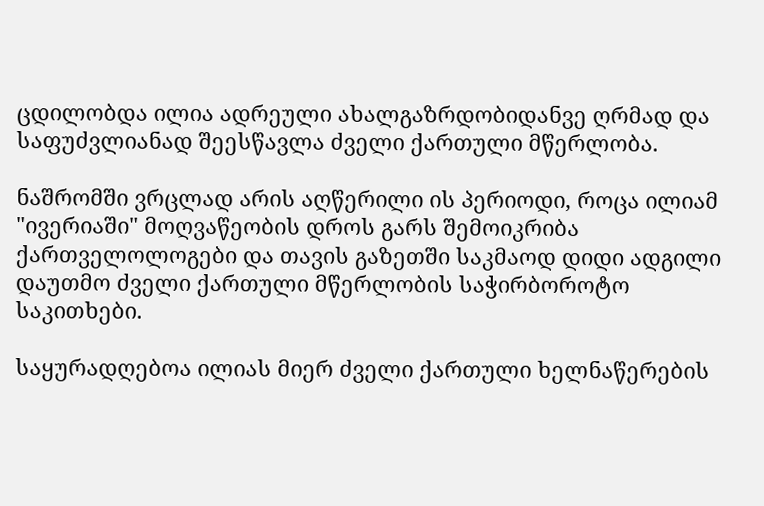ცდილობდა ილია ადრეული ახალგაზრდობიდანვე ღრმად და საფუძვლიანად შეესწავლა ძველი ქართული მწერლობა.

ნაშრომში ვრცლად არის აღწერილი ის პერიოდი, როცა ილიამ "ივერიაში" მოღვაწეობის დროს გარს შემოიკრიბა ქართველოლოგები და თავის გაზეთში საკმაოდ დიდი ადგილი დაუთმო ძველი ქართული მწერლობის საჭირბოროტო საკითხები.

საყურადღებოა ილიას მიერ ძველი ქართული ხელნაწერების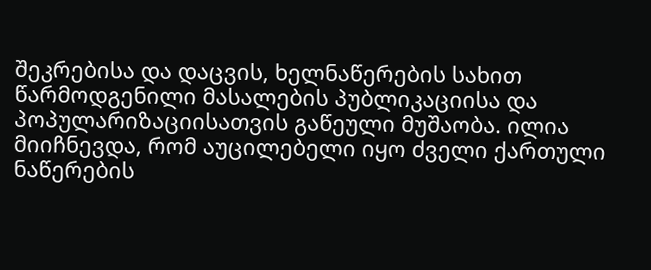შეკრებისა და დაცვის, ხელნაწერების სახით წარმოდგენილი მასალების პუბლიკაციისა და პოპულარიზაციისათვის გაწეული მუშაობა. ილია მიიჩნევდა, რომ აუცილებელი იყო ძველი ქართული ნაწერების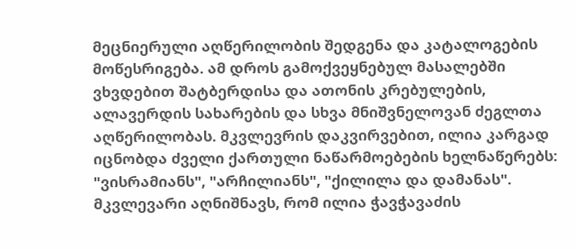მეცნიერული აღწერილობის შედგენა და კატალოგების მოწესრიგება. ამ დროს გამოქვეყნებულ მასალებში ვხვდებით შატბერდისა და ათონის კრებულების, ალავერდის სახარების და სხვა მნიშვნელოვან ძეგლთა აღწერილობას. მკვლევრის დაკვირვებით, ილია კარგად იცნობდა ძველი ქართული ნაწარმოებების ხელნაწერებს: "ვისრამიანს", "არჩილიანს", "ქილილა და დამანას". მკვლევარი აღნიშნავს, რომ ილია ჭავჭავაძის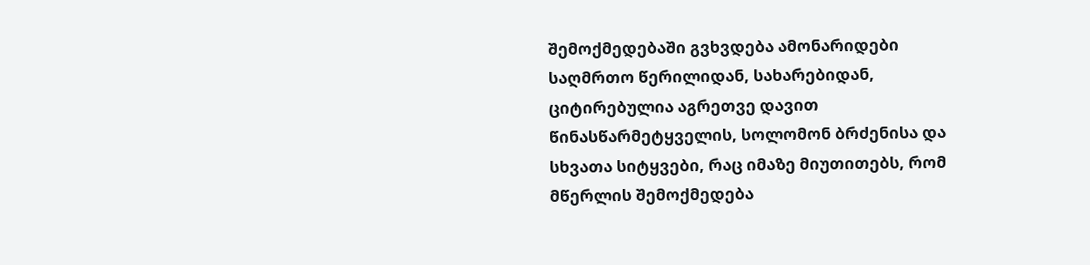შემოქმედებაში გვხვდება ამონარიდები საღმრთო წერილიდან, სახარებიდან, ციტირებულია აგრეთვე დავით წინასწარმეტყველის, სოლომონ ბრძენისა და სხვათა სიტყვები, რაც იმაზე მიუთითებს, რომ მწერლის შემოქმედება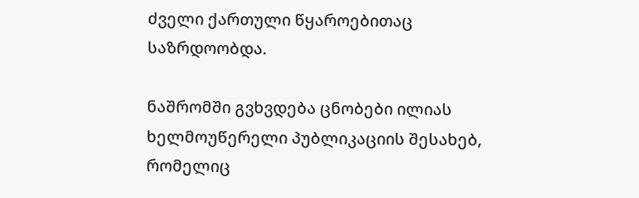ძველი ქართული წყაროებითაც საზრდოობდა.

ნაშრომში გვხვდება ცნობები ილიას ხელმოუწერელი პუბლიკაციის შესახებ, რომელიც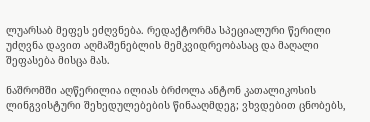ლუარსაბ მეფეს ეძღვნება. რედაქტორმა სპეციალური წერილი უძღვნა დავით აღმაშენებლის მემკვიდრეობასაც და მაღალი შეფასება მისცა მას.

ნაშრომში აღწერილია ილიას ბრძოლა ანტონ კათალიკოსის ლინგვისტური შეხედულებების წინააღმდეგ; ვხვდებით ცნობებს,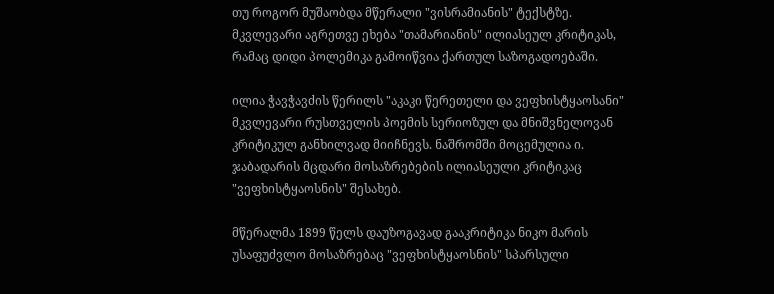თუ როგორ მუშაობდა მწერალი "ვისრამიანის" ტექსტზე. მკვლევარი აგრეთვე ეხება "თამარიანის" ილიასეულ კრიტიკას, რამაც დიდი პოლემიკა გამოიწვია ქართულ საზოგადოებაში.

ილია ჭავჭავძის წერილს "აკაკი წერეთელი და ვეფხისტყაოსანი" მკვლევარი რუსთველის პოემის სერიოზულ და მნიშვნელოვან კრიტიკულ განხილვად მიიჩნევს. ნაშრომში მოცემულია ი. ჯაბადარის მცდარი მოსაზრებების ილიასეული კრიტიკაც "ვეფხისტყაოსნის" შესახებ.

მწერალმა 1899 წელს დაუზოგავად გააკრიტიკა ნიკო მარის უსაფუძვლო მოსაზრებაც "ვეფხისტყაოსნის" სპარსული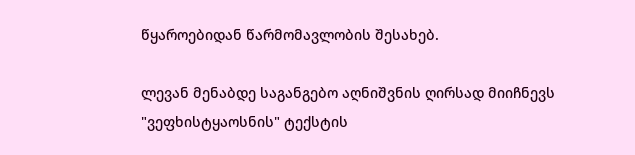წყაროებიდან წარმომავლობის შესახებ.

ლევან მენაბდე საგანგებო აღნიშვნის ღირსად მიიჩნევს "ვეფხისტყაოსნის" ტექსტის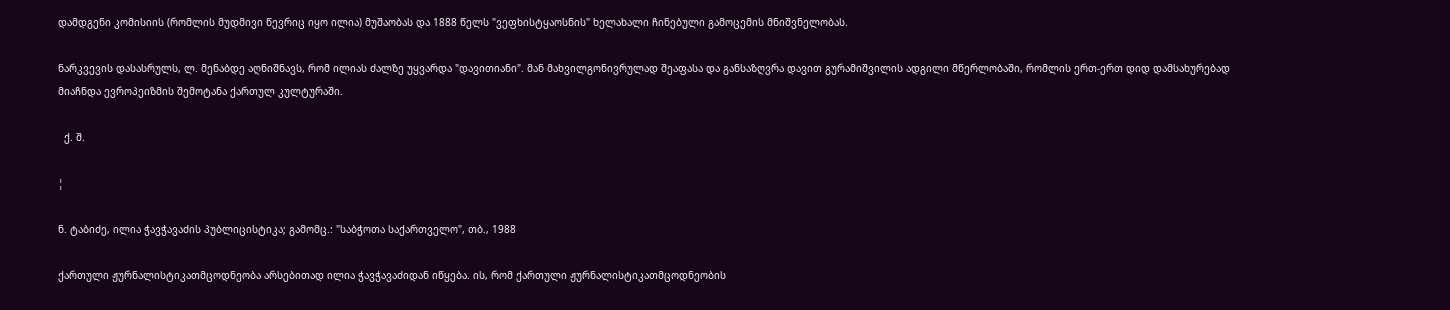დამდგენი კომისიის (რომლის მუდმივი წევრიც იყო ილია) მუშაობას და 1888 წელს "ვეფხისტყაოსნის" ხელახალი ჩინებული გამოცემის მნიშვნელობას.

ნარკვევის დასასრულს, ლ. მენაბდე აღნიშნავს, რომ ილიას ძალზე უყვარდა "დავითიანი". მან მახვილგონივრულად შეაფასა და განსაზღვრა დავით გურამიშვილის ადგილი მწერლობაში, რომლის ერთ-ერთ დიდ დამსახურებად მიაჩნდა ევროპეიზმის შემოტანა ქართულ კულტურაში.

  ქ. შ.

¦

ნ. ტაბიძე, ილია ჭავჭავაძის პუბლიცისტიკა; გამომც.: "საბჭოთა საქართველო", თბ., 1988

ქართული ჟურნალისტიკათმცოდნეობა არსებითად ილია ჭავჭავაძიდან იწყება. ის, რომ ქართული ჟურნალისტიკათმცოდნეობის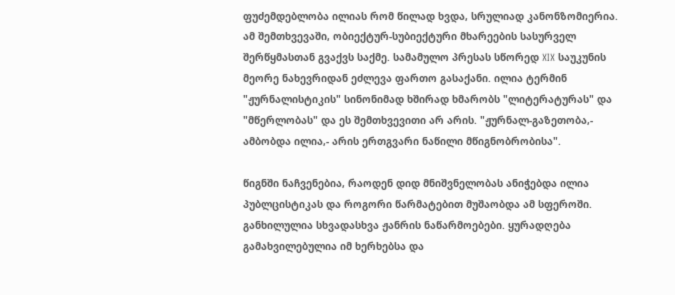ფუძემდებლობა ილიას რომ წილად ხვდა, სრულიად კანონზომიერია. ამ შემთხვევაში, ობიექტურ-სუბიექტური მხარეების სასურველ შერწყმასთან გვაქვს საქმე. სამამულო პრესას სწორედ XIX საუკუნის მეორე ნახევრიდან ეძლევა ფართო გასაქანი. ილია ტერმინ "ჟურნალისტიკის" სინონიმად ხშირად ხმარობს "ლიტერატურას" და "მწერლობას" და ეს შემთხვევითი არ არის. "ჟურნალ-გაზეთობა,- ამბობდა ილია,- არის ერთგვარი ნაწილი მწიგნობრობისა".

წიგნში ნაჩვენებია, რაოდენ დიდ მნიშვნელობას ანიჭებდა ილია პუბლცისტიკას და როგორი წარმატებით მუშაობდა ამ სფეროში. განხილულია სხვადასხვა ჟანრის ნაწარმოებები. ყურადღება გამახვილებულია იმ ხერხებსა და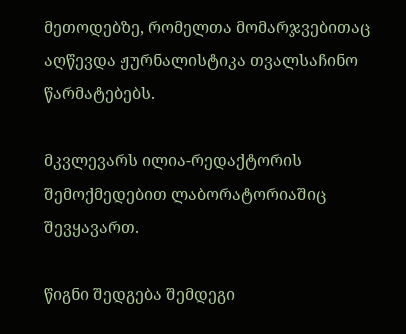მეთოდებზე, რომელთა მომარჯვებითაც აღწევდა ჟურნალისტიკა თვალსაჩინო წარმატებებს.

მკვლევარს ილია-რედაქტორის შემოქმედებით ლაბორატორიაშიც შევყავართ.

წიგნი შედგება შემდეგი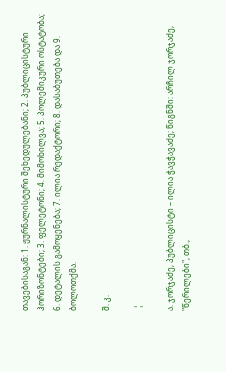თავებისაგან: 1. ჟურნალისტური შეხედულებანი; 2. პუბლიცისტური ჰორიზონტები; 3. ფელეტონი; 4. მიმოხილვა; 5. პოლემიკური ოსტატობა; 6. დეტალის გამოყენება; 7. ილია რედაქტორი; 8. დასაბუთება და 9. ბოლოთქმა.

შ. კ.

 ¦

ა. ჯორჯაძე, პუბლიცისტი – ილია ჭავჭავაძე; წიგნში: არჩილ ჯორჯაძე, "წერილები", თბ.,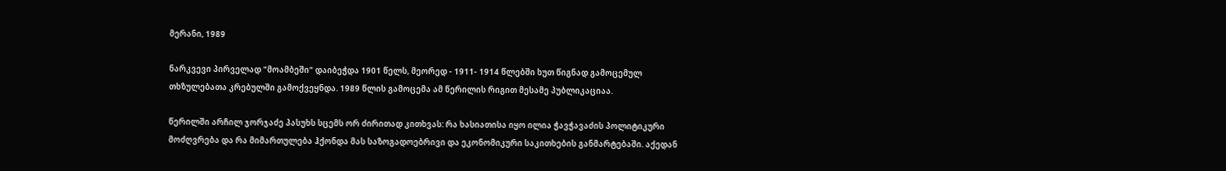მერანი, 1989

ნარკვევი პირველად "მოამბეში" დაიბეჭდა 1901 წელს, მეორედ - 1911- 1914 წლებში ხუთ წიგნად გამოცემულ თხზულებათა კრებულში გამოქვეყნდა. 1989 წლის გამოცემა ამ წერილის რიგით მესამე პუბლიკაციაა.

წერილში არჩილ ჯორჯაძე პასუხს სცემს ორ ძირითად კითხვას: რა ხასიათისა იყო ილია ჭავჭავაძის პოლიტიკური მოძღვრება და რა მიმართულება ჰქონდა მას საზოგადოებრივი და ეკონომიკური საკითხების განმარტებაში. აქედან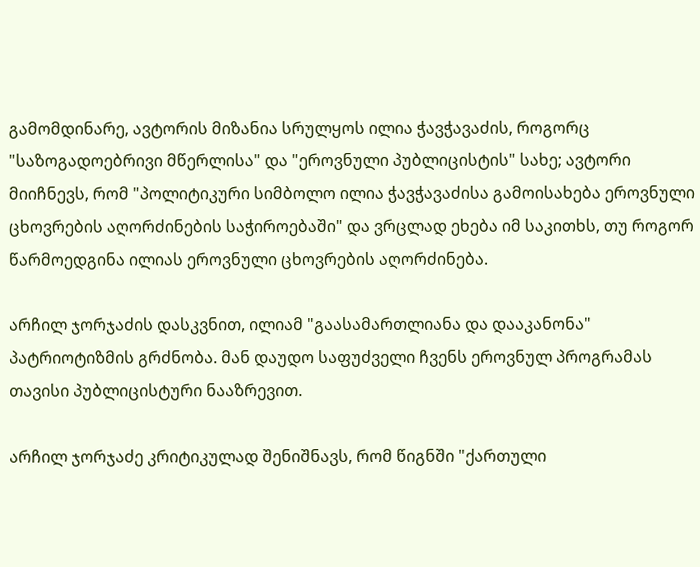გამომდინარე, ავტორის მიზანია სრულყოს ილია ჭავჭავაძის, როგორც "საზოგადოებრივი მწერლისა" და "ეროვნული პუბლიცისტის" სახე; ავტორი მიიჩნევს, რომ "პოლიტიკური სიმბოლო ილია ჭავჭავაძისა გამოისახება ეროვნული ცხოვრების აღორძინების საჭიროებაში" და ვრცლად ეხება იმ საკითხს, თუ როგორ წარმოედგინა ილიას ეროვნული ცხოვრების აღორძინება.

არჩილ ჯორჯაძის დასკვნით, ილიამ "გაასამართლიანა და დააკანონა" პატრიოტიზმის გრძნობა. მან დაუდო საფუძველი ჩვენს ეროვნულ პროგრამას თავისი პუბლიცისტური ნააზრევით.

არჩილ ჯორჯაძე კრიტიკულად შენიშნავს, რომ წიგნში "ქართული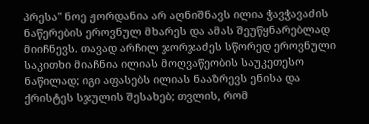პრესა" ნოე ჟორდანია არ აღნიშნავს ილია ჭავჭავაძის ნაწერების ეროვნულ მხარეს და ამას შეუწყნარებლად მიიჩნევს. თავად არჩილ ჯორჯაძეს სწორედ ეროვნული საკითხი მიაჩნია ილიას მოღვაწეობის საუკეთესო ნაწილად; იგი აფასებს ილიას ნააზრევს ენისა და ქრისტეს სჯულის შესახებ; თვლის, რომ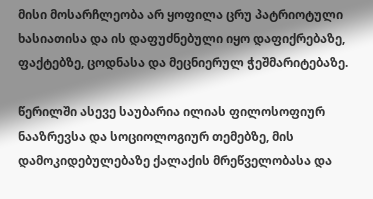მისი მოსარჩლეობა არ ყოფილა ცრუ პატრიოტული ხასიათისა და ის დაფუძნებული იყო დაფიქრებაზე, ფაქტებზე, ცოდნასა და მეცნიერულ ჭეშმარიტებაზე.

წერილში ასევე საუბარია ილიას ფილოსოფიურ ნააზრევსა და სოციოლოგიურ თემებზე, მის დამოკიდებულებაზე ქალაქის მრეწველობასა და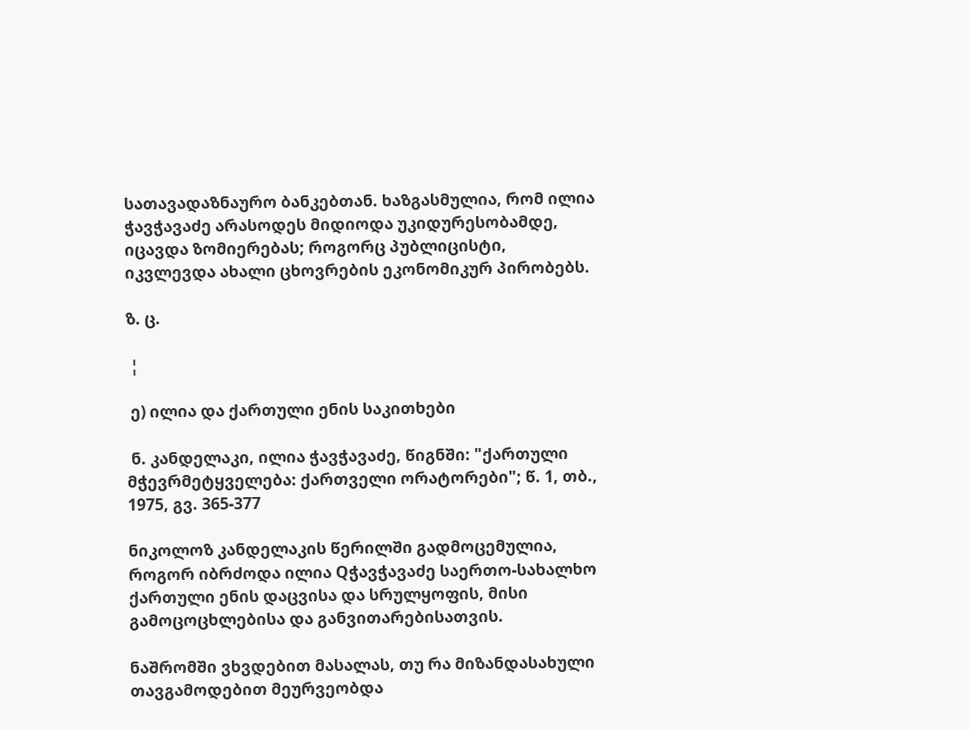სათავადაზნაურო ბანკებთან. ხაზგასმულია, რომ ილია ჭავჭავაძე არასოდეს მიდიოდა უკიდურესობამდე, იცავდა ზომიერებას; როგორც პუბლიცისტი, იკვლევდა ახალი ცხოვრების ეკონომიკურ პირობებს.

ზ. ც.

 ¦

 ე) ილია და ქართული ენის საკითხები

 ნ. კანდელაკი, ილია ჭავჭავაძე, წიგნში: "ქართული მჭევრმეტყველება: ქართველი ორატორები"; წ. 1, თბ., 1975, გვ. 365-377

ნიკოლოზ კანდელაკის წერილში გადმოცემულია, როგორ იბრძოდა ილია Qჭავჭავაძე საერთო-სახალხო ქართული ენის დაცვისა და სრულყოფის, მისი გამოცოცხლებისა და განვითარებისათვის.

ნაშრომში ვხვდებით მასალას, თუ რა მიზანდასახული თავგამოდებით მეურვეობდა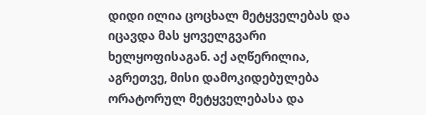დიდი ილია ცოცხალ მეტყველებას და იცავდა მას ყოველგვარი ხელყოფისაგან. აქ აღწერილია, აგრეთვე, მისი დამოკიდებულება ორატორულ მეტყველებასა და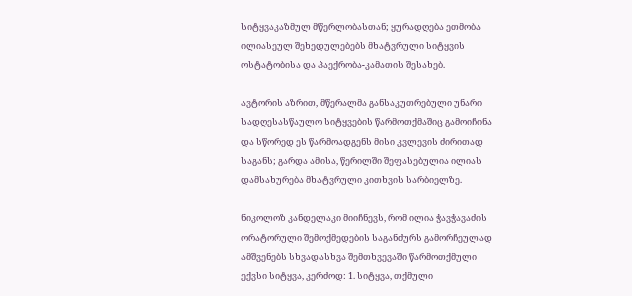სიტყვაკაზმულ მწერლობასთან; ყურადღება ეთმობა ილიასეულ შეხედულებებს მხატვრული სიტყვის ოსტატობისა და პაექრობა-კამათის შესახებ.

ავტორის აზრით, მწერალმა განსაკუთრებული უნარი სადღესასწაულო სიტყვების წარმოთქმაშიც გამოიჩინა და სწორედ ეს წარმოადგენს მისი კვლევის ძირითად საგანს; გარდა ამისა, წერილში შეფასებულია ილიას დამსახურება მხატვრული კითხვის სარბიელზე.

ნიკოლოზ კანდელაკი მიიჩნევს, რომ ილია ჭავჭავაძის ორატორული შემოქმედების საგანძურს გამორჩეულად ამშვენებს სხვადასხვა შემთხვევაში წარმოთქმული ექვსი სიტყვა, კერძოდ: 1. სიტყვა, თქმული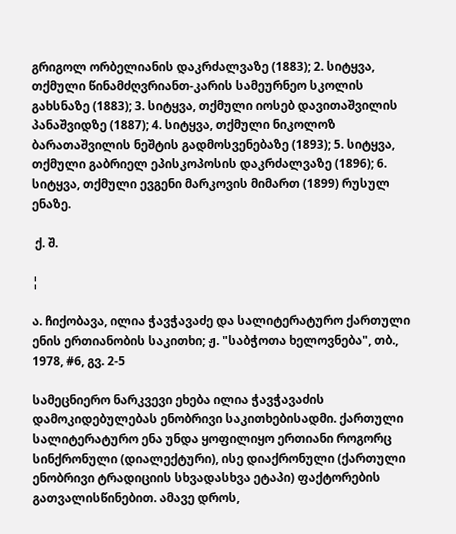გრიგოლ ორბელიანის დაკრძალვაზე (1883); 2. სიტყვა, თქმული წინამძღვრიანთ-კარის სამეურნეო სკოლის გახსნაზე (1883); 3. სიტყვა, თქმული იოსებ დავითაშვილის პანაშვიდზე (1887); 4. სიტყვა, თქმული ნიკოლოზ ბარათაშვილის ნეშტის გადმოსვენებაზე (1893); 5. სიტყვა, თქმული გაბრიელ ეპისკოპოსის დაკრძალვაზე (1896); 6. სიტყვა, თქმული ევგენი მარკოვის მიმართ (1899) რუსულ ენაზე.

 ქ. შ.

¦

ა. ჩიქობავა, ილია ჭავჭავაძე და სალიტერატურო ქართული ენის ერთიანობის საკითხი; ჟ. "საბჭოთა ხელოვნება", თბ., 1978, #6, გვ. 2-5

სამეცნიერო ნარკვევი ეხება ილია ჭავჭავაძის დამოკიდებულებას ენობრივი საკითხებისადმი. ქართული სალიტერატურო ენა უნდა ყოფილიყო ერთიანი როგორც სინქრონული (დიალექტური), ისე დიაქრონული (ქართული ენობრივი ტრადიციის სხვადასხვა ეტაპი) ფაქტორების გათვალისწინებით. ამავე დროს,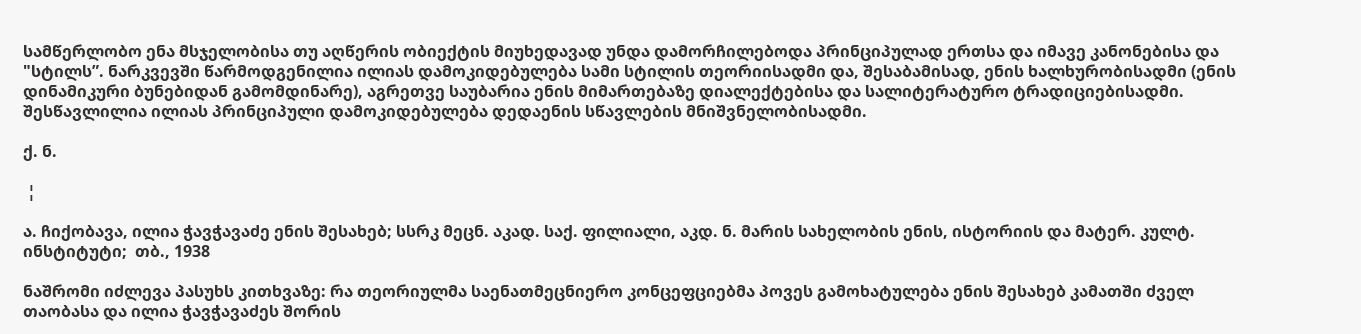სამწერლობო ენა მსჯელობისა თუ აღწერის ობიექტის მიუხედავად უნდა დამორჩილებოდა პრინციპულად ერთსა და იმავე კანონებისა და "სტილს”. ნარკვევში წარმოდგენილია ილიას დამოკიდებულება სამი სტილის თეორიისადმი და, შესაბამისად, ენის ხალხურობისადმი (ენის დინამიკური ბუნებიდან გამომდინარე), აგრეთვე საუბარია ენის მიმართებაზე დიალექტებისა და სალიტერატურო ტრადიციებისადმი. შესწავლილია ილიას პრინციპული დამოკიდებულება დედაენის სწავლების მნიშვნელობისადმი.

ქ. ნ.

 ¦

ა. ჩიქობავა, ილია ჭავჭავაძე ენის შესახებ; სსრკ მეცნ. აკად. საქ. ფილიალი, აკდ. ნ. მარის სახელობის ენის, ისტორიის და მატერ. კულტ. ინსტიტუტი;  თბ., 1938

ნაშრომი იძლევა პასუხს კითხვაზე: რა თეორიულმა საენათმეცნიერო კონცეფციებმა პოვეს გამოხატულება ენის შესახებ კამათში ძველ თაობასა და ილია ჭავჭავაძეს შორის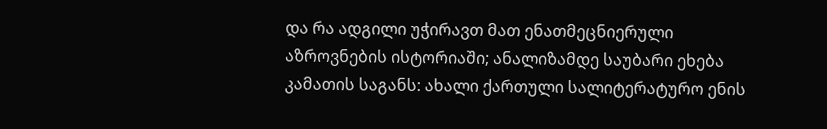და რა ადგილი უჭირავთ მათ ენათმეცნიერული აზროვნების ისტორიაში; ანალიზამდე საუბარი ეხება კამათის საგანს: ახალი ქართული სალიტერატურო ენის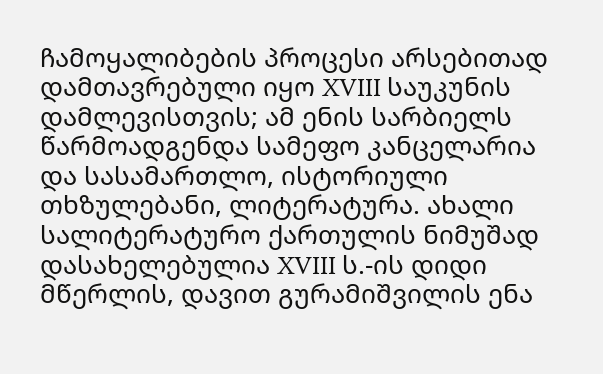ჩამოყალიბების პროცესი არსებითად დამთავრებული იყო XVIII საუკუნის დამლევისთვის; ამ ენის სარბიელს წარმოადგენდა სამეფო კანცელარია და სასამართლო, ისტორიული თხზულებანი, ლიტერატურა. ახალი სალიტერატურო ქართულის ნიმუშად დასახელებულია XVIII ს.-ის დიდი მწერლის, დავით გურამიშვილის ენა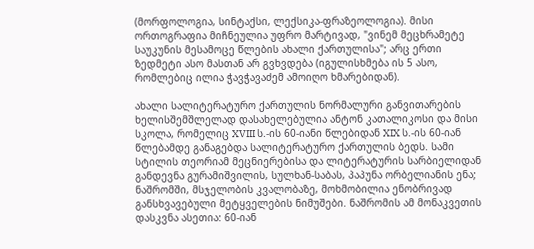(მორფოლოგია, სინტაქსი, ლექსიკა-ფრაზეოლოგია). მისი ორთოგრაფია მიჩნეულია უფრო მარტივად, "ვინემ მეცხრამეტე საუკუნის მესამოცე წლების ახალი ქართულისა"; არც ერთი ზედმეტი ასო მასთან არ გვხვდება (იგულისხმება ის 5 ასო, რომლებიც ილია ჭავჭავაძემ ამოიღო ხმარებიდან).

ახალი სალიტერატურო ქართულის ნორმალური განვითარების ხელისშემშლელად დასახელებულია ანტონ კათალიკოსი და მისი სკოლა, რომელიც XVIII ს.-ის 60-იანი წლებიდან XIX ს.-ის 60-იან წლებამდე განაგებდა სალიტერატურო ქართულის ბედს. სამი სტილის თეორიამ მეცნიერებისა და ლიტერატურის სარბიელიდან განდევნა გურამიშვილის, სულხან-საბას, პაპუნა ორბელიანის ენა; ნაშრომში, მსჯელობის კვალობაზე, მოხმობილია ენობრივად განსხვავებული მეტყველების ნიმუშები. ნაშრომის ამ მონაკვეთის დასკვნა ასეთია: 60-იან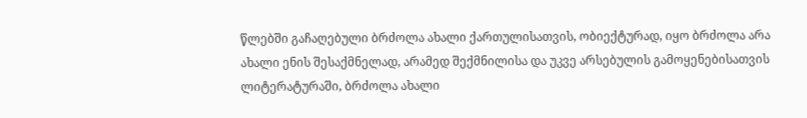წლებში გაჩაღებული ბრძოლა ახალი ქართულისათვის, ობიექტურად, იყო ბრძოლა არა ახალი ენის შესაქმნელად, არამედ შექმნილისა და უკვე არსებულის გამოყენებისათვის ლიტერატურაში, ბრძოლა ახალი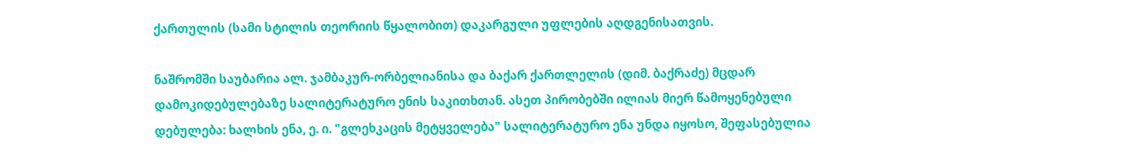ქართულის (სამი სტილის თეორიის წყალობით) დაკარგული უფლების აღდგენისათვის.

ნაშრომში საუბარია ალ. ჯამბაკურ-ორბელიანისა და ბაქარ ქართლელის (დიმ. ბაქრაძე) მცდარ დამოკიდებულებაზე სალიტერატურო ენის საკითხთან. ასეთ პირობებში ილიას მიერ წამოყენებული დებულება: ხალხის ენა, ე. ი. "გლეხკაცის მეტყველება" სალიტერატურო ენა უნდა იყოსო, შეფასებულია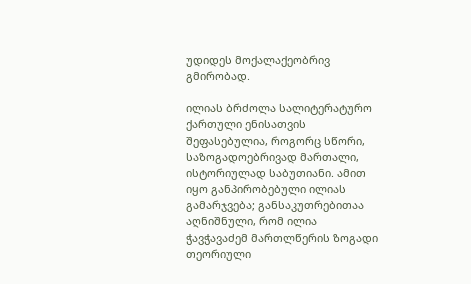უდიდეს მოქალაქეობრივ გმირობად.

ილიას ბრძოლა სალიტერატურო ქართული ენისათვის შეფასებულია, როგორც სწორი, საზოგადოებრივად მართალი, ისტორიულად საბუთიანი. ამით იყო განპირობებული ილიას გამარჯვება; განსაკუთრებითაა აღნიშნული, რომ ილია ჭავჭავაძემ მართლწერის ზოგადი თეორიული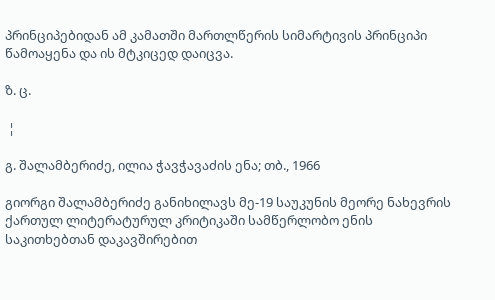პრინციპებიდან ამ კამათში მართლწერის სიმარტივის პრინციპი წამოაყენა და ის მტკიცედ დაიცვა.

ზ. ც.

 ¦

გ. შალამბერიძე, ილია ჭავჭავაძის ენა; თბ., 1966

გიორგი შალამბერიძე განიხილავს მე-19 საუკუნის მეორე ნახევრის ქართულ ლიტერატურულ კრიტიკაში სამწერლობო ენის საკითხებთან დაკავშირებით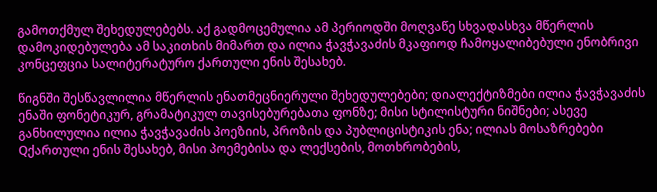გამოთქმულ შეხედულებებს. აქ გადმოცემულია ამ პერიოდში მოღვაწე სხვადასხვა მწერლის დამოკიდებულება ამ საკითხის მიმართ და ილია ჭავჭავაძის მკაფიოდ ჩამოყალიბებული ენობრივი კონცეფცია სალიტერატურო ქართული ენის შესახებ.

წიგნში შესწავლილია მწერლის ენათმეცნიერული შეხედულებები; დიალექტიზმები ილია ჭავჭავაძის ენაში ფონეტიკურ, გრამატიკულ თავისებურებათა ფონზე; მისი სტილისტური ნიშნები; ასევე განხილულია ილია ჭავჭავაძის პოეზიის, პროზის და პუბლიცისტიკის ენა; ილიას მოსაზრებები Qქართული ენის შესახებ, მისი პოემებისა და ლექსების, მოთხრობების,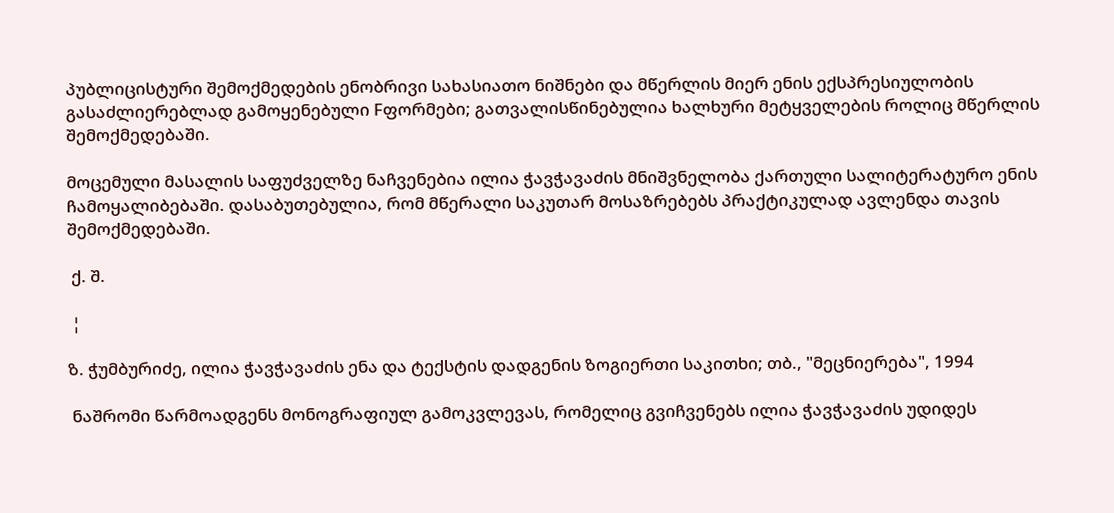პუბლიცისტური შემოქმედების ენობრივი სახასიათო ნიშნები და მწერლის მიერ ენის ექსპრესიულობის გასაძლიერებლად გამოყენებული Fფორმები; გათვალისწინებულია ხალხური მეტყველების როლიც მწერლის შემოქმედებაში.

მოცემული მასალის საფუძველზე ნაჩვენებია ილია ჭავჭავაძის მნიშვნელობა ქართული სალიტერატურო ენის ჩამოყალიბებაში. დასაბუთებულია, რომ მწერალი საკუთარ მოსაზრებებს პრაქტიკულად ავლენდა თავის შემოქმედებაში.

 ქ. შ.

 ¦

ზ. ჭუმბურიძე, ილია ჭავჭავაძის ენა და ტექსტის დადგენის ზოგიერთი საკითხი; თბ., "მეცნიერება", 1994

 ნაშრომი წარმოადგენს მონოგრაფიულ გამოკვლევას, რომელიც გვიჩვენებს ილია ჭავჭავაძის უდიდეს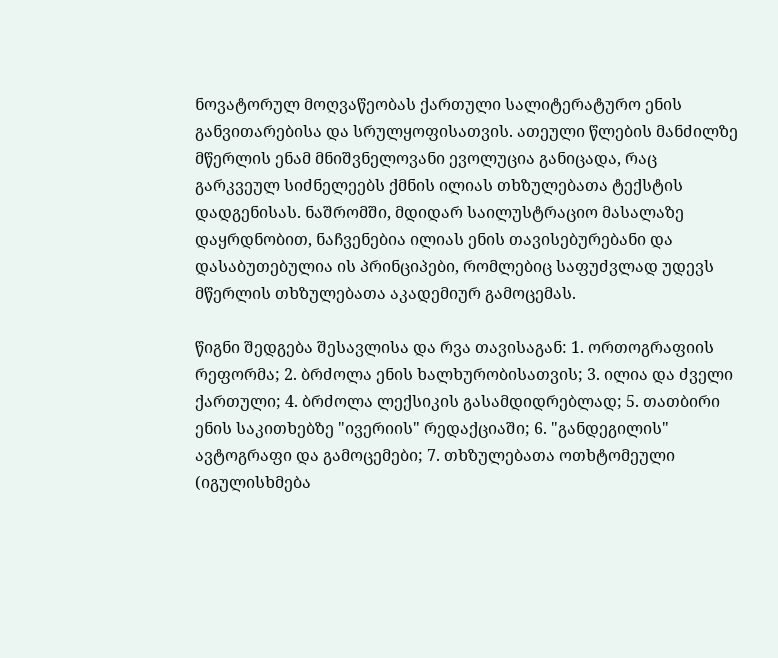ნოვატორულ მოღვაწეობას ქართული სალიტერატურო ენის განვითარებისა და სრულყოფისათვის. ათეული წლების მანძილზე მწერლის ენამ მნიშვნელოვანი ევოლუცია განიცადა, რაც გარკვეულ სიძნელეებს ქმნის ილიას თხზულებათა ტექსტის დადგენისას. ნაშრომში, მდიდარ საილუსტრაციო მასალაზე დაყრდნობით, ნაჩვენებია ილიას ენის თავისებურებანი და დასაბუთებულია ის პრინციპები, რომლებიც საფუძვლად უდევს მწერლის თხზულებათა აკადემიურ გამოცემას.

წიგნი შედგება შესავლისა და რვა თავისაგან: 1. ორთოგრაფიის რეფორმა; 2. ბრძოლა ენის ხალხურობისათვის; 3. ილია და ძველი ქართული; 4. ბრძოლა ლექსიკის გასამდიდრებლად; 5. თათბირი ენის საკითხებზე "ივერიის" რედაქციაში; 6. "განდეგილის" ავტოგრაფი და გამოცემები; 7. თხზულებათა ოთხტომეული (იგულისხმება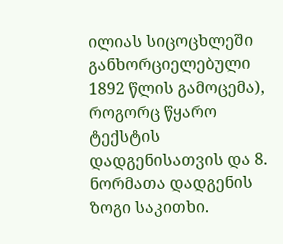ილიას სიცოცხლეში განხორციელებული 1892 წლის გამოცემა), როგორც წყარო ტექსტის დადგენისათვის და 8. ნორმათა დადგენის ზოგი საკითხი.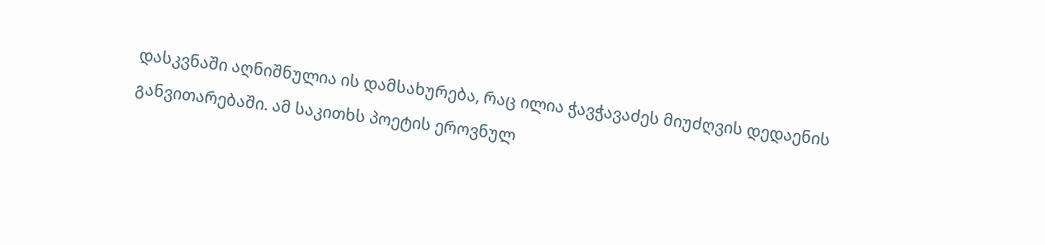დასკვნაში აღნიშნულია ის დამსახურება, რაც ილია ჭავჭავაძეს მიუძღვის დედაენის განვითარებაში. ამ საკითხს პოეტის ეროვნულ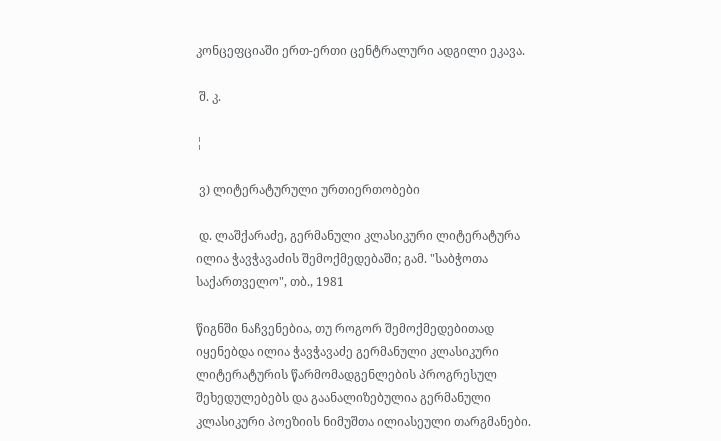კონცეფციაში ერთ-ერთი ცენტრალური ადგილი ეკავა.

 შ. კ.

¦

 ვ) ლიტერატურული ურთიერთობები

 დ. ლაშქარაძე, გერმანული კლასიკური ლიტერატურა ილია ჭავჭავაძის შემოქმედებაში; გამ. "საბჭოთა საქართველო", თბ., 1981

წიგნში ნაჩვენებია, თუ როგორ შემოქმედებითად იყენებდა ილია ჭავჭავაძე გერმანული კლასიკური ლიტერატურის წარმომადგენლების პროგრესულ შეხედულებებს და გაანალიზებულია გერმანული კლასიკური პოეზიის ნიმუშთა ილიასეული თარგმანები.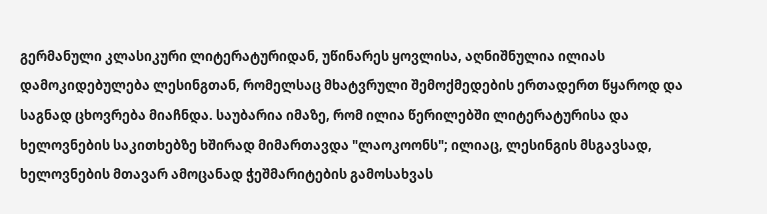გერმანული კლასიკური ლიტერატურიდან, უწინარეს ყოვლისა, აღნიშნულია ილიას დამოკიდებულება ლესინგთან, რომელსაც მხატვრული შემოქმედების ერთადერთ წყაროდ და საგნად ცხოვრება მიაჩნდა. საუბარია იმაზე, რომ ილია წერილებში ლიტერატურისა და ხელოვნების საკითხებზე ხშირად მიმართავდა "ლაოკოონს"; ილიაც, ლესინგის მსგავსად, ხელოვნების მთავარ ამოცანად ჭეშმარიტების გამოსახვას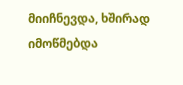მიიჩნევდა, ხშირად იმოწმებდა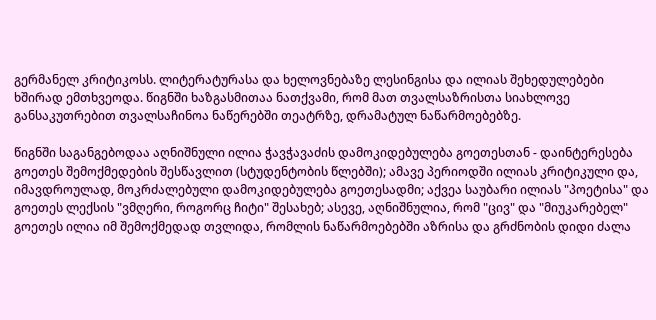გერმანელ კრიტიკოსს. ლიტერატურასა და ხელოვნებაზე ლესინგისა და ილიას შეხედულებები ხშირად ემთხვეოდა. წიგნში ხაზგასმითაა ნათქვამი, რომ მათ თვალსაზრისთა სიახლოვე განსაკუთრებით თვალსაჩინოა ნაწერებში თეატრზე, დრამატულ ნაწარმოებებზე.

წიგნში საგანგებოდაა აღნიშნული ილია ჭავჭავაძის დამოკიდებულება გოეთესთან - დაინტერესება გოეთეს შემოქმედების შესწავლით (სტუდენტობის წლებში); ამავე პერიოდში ილიას კრიტიკული და, იმავდროულად, მოკრძალებული დამოკიდებულება გოეთესადმი; აქვეა საუბარი ილიას "პოეტისა" და გოეთეს ლექსის "ვმღერი, როგორც ჩიტი" შესახებ; ასევე, აღნიშნულია, რომ "ცივ" და "მიუკარებელ" გოეთეს ილია იმ შემოქმედად თვლიდა, რომლის ნაწარმოებებში აზრისა და გრძნობის დიდი ძალა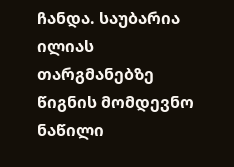ჩანდა. საუბარია ილიას თარგმანებზე წიგნის მომდევნო ნაწილი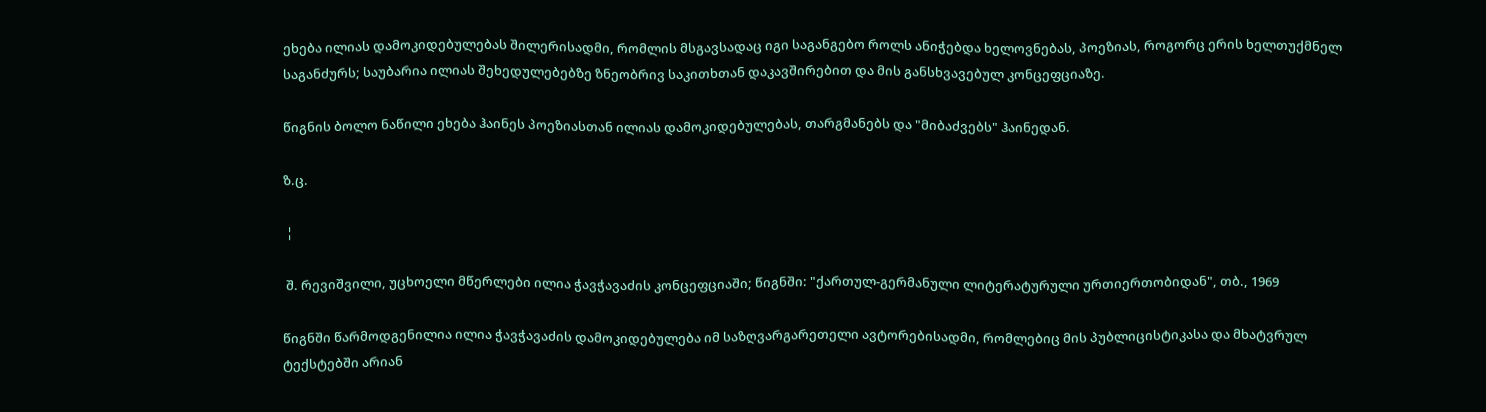ეხება ილიას დამოკიდებულებას შილერისადმი, რომლის მსგავსადაც იგი საგანგებო როლს ანიჭებდა ხელოვნებას, პოეზიას, როგორც ერის ხელთუქმნელ საგანძურს; საუბარია ილიას შეხედულებებზე ზნეობრივ საკითხთან დაკავშირებით და მის განსხვავებულ კონცეფციაზე.

წიგნის ბოლო ნაწილი ეხება ჰაინეს პოეზიასთან ილიას დამოკიდებულებას, თარგმანებს და "მიბაძვებს" ჰაინედან.

ზ.ც.

 ¦

 შ. რევიშვილი, უცხოელი მწერლები ილია ჭავჭავაძის კონცეფციაში; წიგნში: "ქართულ-გერმანული ლიტერატურული ურთიერთობიდან", თბ., 1969

წიგნში წარმოდგენილია ილია ჭავჭავაძის დამოკიდებულება იმ საზღვარგარეთელი ავტორებისადმი, რომლებიც მის პუბლიცისტიკასა და მხატვრულ ტექსტებში არიან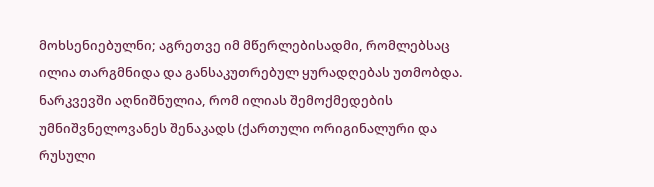მოხსენიებულნი; აგრეთვე იმ მწერლებისადმი, რომლებსაც ილია თარგმნიდა და განსაკუთრებულ ყურადღებას უთმობდა. ნარკვევში აღნიშნულია, რომ ილიას შემოქმედების უმნიშვნელოვანეს შენაკადს (ქართული ორიგინალური და რუსული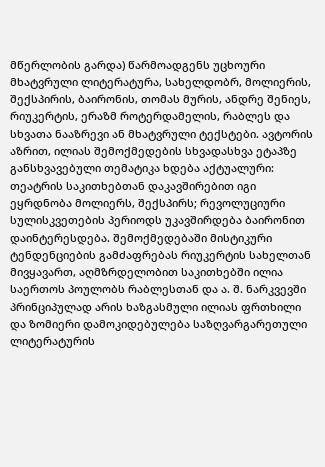მწერლობის გარდა) წარმოადგენს უცხოური მხატვრული ლიტერატურა, სახელდობრ, მოლიერის, შექსპირის, ბაირონის, თომას მურის, ანდრე შენიეს, რიუკერტის, ერაზმ როტერდამელის, რაბლეს და სხვათა ნააზრევი ან მხატვრული ტექსტები. ავტორის აზრით, ილიას შემოქმედების სხვადასხვა ეტაპზე განსხვავებული თემატიკა ხდება აქტუალური: თეატრის საკითხებთან დაკავშირებით იგი ეყრდნობა მოლიერს, შექსპირს; რევოლუციური სულისკვეთების პერიოდს უკავშირდება ბაირონით დაინტერესდება. შემოქმედებაში მისტიკური ტენდენციების გამძაფრებას რიუკერტის სახელთან მივყავართ, აღმზრდელობით საკითხებში ილია საერთოს პოულობს რაბლესთან და ა. შ. ნარკვევში პრინციპულად არის ხაზგასმული ილიას ფრთხილი და ზომიერი დამოკიდებულება საზღვარგარეთული ლიტერატურის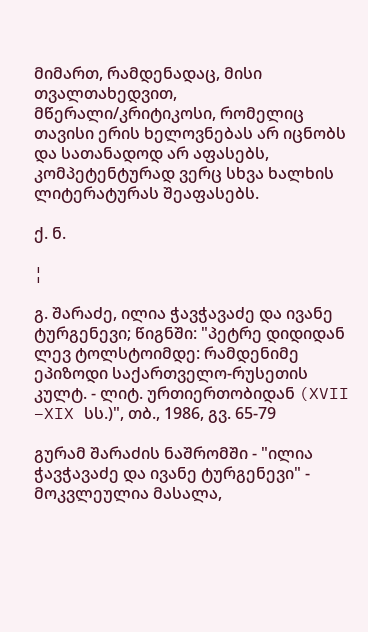მიმართ, რამდენადაც, მისი თვალთახედვით, მწერალი/კრიტიკოსი, რომელიც თავისი ერის ხელოვნებას არ იცნობს და სათანადოდ არ აფასებს, კომპეტენტურად ვერც სხვა ხალხის ლიტერატურას შეაფასებს.

ქ. ნ.

¦

გ. შარაძე, ილია ჭავჭავაძე და ივანე ტურგენევი; წიგნში: "პეტრე დიდიდან ლევ ტოლსტოიმდე: რამდენიმე ეპიზოდი საქართველო-რუსეთის კულტ. - ლიტ. ურთიერთობიდან (XVII –XIX სს.)", თბ., 1986, გვ. 65-79

გურამ შარაძის ნაშრომში - "ილია ჭავჭავაძე და ივანე ტურგენევი" - მოკვლეულია მასალა,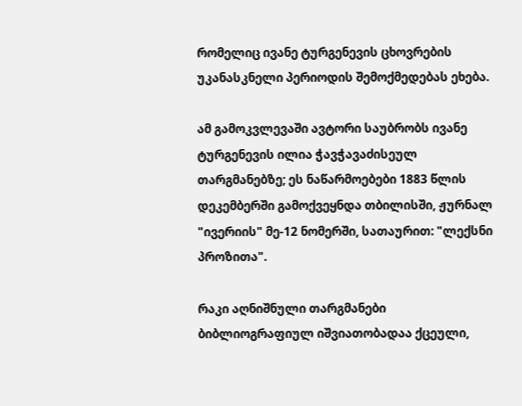რომელიც ივანე ტურგენევის ცხოვრების უკანასკნელი პერიოდის შემოქმედებას ეხება.

ამ გამოკვლევაში ავტორი საუბრობს ივანე ტურგენევის ილია ჭავჭავაძისეულ თარგმანებზე; ეს ნაწარმოებები 1883 წლის დეკემბერში გამოქვეყნდა თბილისში, ჟურნალ "ივერიის" მე-12 ნომერში, სათაურით: "ლექსნი პროზითა".

რაკი აღნიშნული თარგმანები ბიბლიოგრაფიულ იშვიათობადაა ქცეული,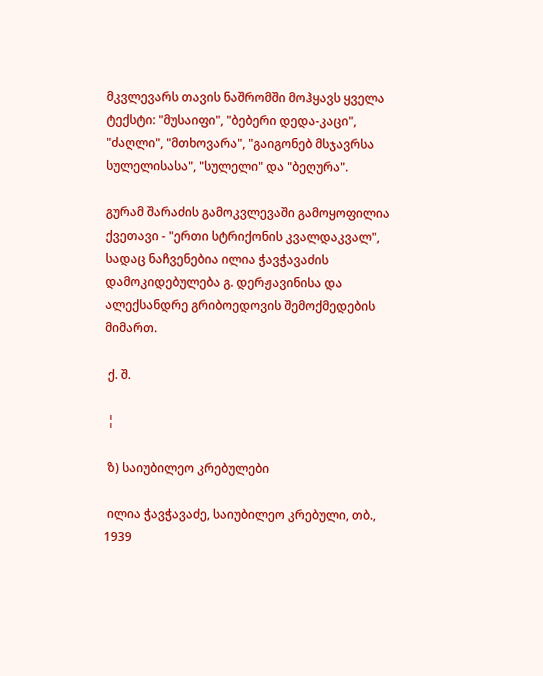მკვლევარს თავის ნაშრომში მოჰყავს ყველა ტექსტი: "მუსაიფი", "ბებერი დედა-კაცი", "ძაღლი", "მთხოვარა", "გაიგონებ მსჯავრსა სულელისასა", "სულელი" და "ბეღურა".

გურამ შარაძის გამოკვლევაში გამოყოფილია ქვეთავი - "ერთი სტრიქონის კვალდაკვალ", სადაც ნაჩვენებია ილია ჭავჭავაძის დამოკიდებულება გ. დერჟავინისა და ალექსანდრე გრიბოედოვის შემოქმედების მიმართ.

 ქ. შ.

 ¦

 ზ) საიუბილეო კრებულები

 ილია ჭავჭავაძე, საიუბილეო კრებული, თბ., 1939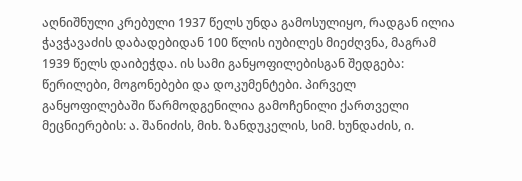აღნიშნული კრებული 1937 წელს უნდა გამოსულიყო, რადგან ილია ჭავჭავაძის დაბადებიდან 100 წლის იუბილეს მიეძღვნა, მაგრამ 1939 წელს დაიბეჭდა. ის სამი განყოფილებისგან შედგება: წერილები, მოგონებები და დოკუმენტები. პირველ განყოფილებაში წარმოდგენილია გამოჩენილი ქართველი მეცნიერების: ა. შანიძის, მიხ. ზანდუკელის, სიმ. ხუნდაძის, ი.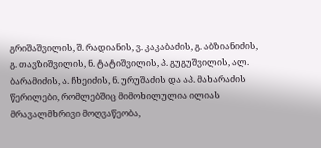გრიშაშვილის, შ. რადიანის, ვ. კაკაბაძის, გ. აბზიანიძის, გ. თავზიშვილის, ნ. ტატიშვილის, პ. გუგუშვილის, ალ. ბარამიძის, ა. ჩხეიძის, ნ. ურუშაძის და აპ. მახარაძის წერილები, რომლებშიც მიმოხილულია ილიას მრავალმხრივი მოღვაწეობა,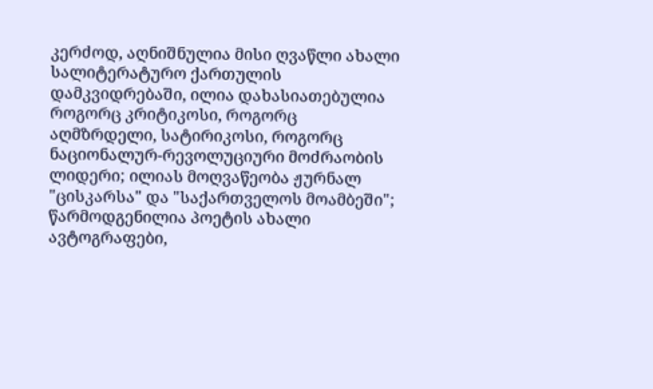კერძოდ, აღნიშნულია მისი ღვაწლი ახალი სალიტერატურო ქართულის დამკვიდრებაში, ილია დახასიათებულია როგორც კრიტიკოსი, როგორც აღმზრდელი, სატირიკოსი, როგორც ნაციონალურ-რევოლუციური მოძრაობის ლიდერი; ილიას მოღვაწეობა ჟურნალ "ცისკარსა" და "საქართველოს მოამბეში"; წარმოდგენილია პოეტის ახალი ავტოგრაფები,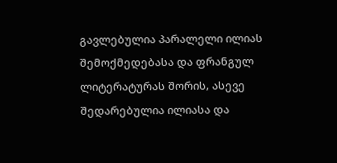გავლებულია პარალელი ილიას შემოქმედებასა და ფრანგულ ლიტერატურას შორის, ასევე შედარებულია ილიასა და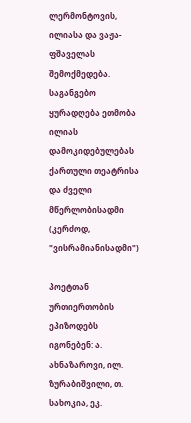ლერმონტოვის, ილიასა და ვაჟა-ფშაველას შემოქმედება. საგანგებო ყურადღება ეთმობა ილიას დამოკიდებულებას ქართული თეატრისა და ძველი მწერლობისადმი (კერძოდ, "ვისრამიანისადმი")

პოეტთან ურთიერთობის ეპიზოდებს იგონებენ: ა. ახნაზაროვი, ილ. ზურაბიშვილი, თ. სახოკია, ეკ.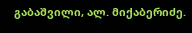გაბაშვილი, ალ. მიქაბერიძე.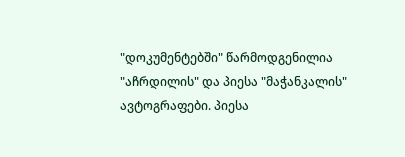"დოკუმენტებში" წარმოდგენილია "აჩრდილის" და პიესა "მაჭანკალის" ავტოგრაფები. პიესა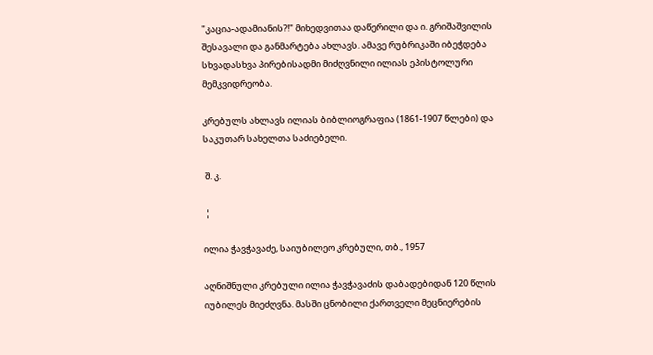"კაცია-ადამიანის?!" მიხედვითაა დაწერილი და ი. გრიშაშვილის შესავალი და განმარტება ახლავს. ამავე რუბრიკაში იბეჭდება სხვადასხვა პირებისადმი მიძღვნილი ილიას ეპისტოლური მემკვიდრეობა.

კრებულს ახლავს ილიას ბიბლიოგრაფია (1861-1907 წლები) და საკუთარ სახელთა საძიებელი.

 შ. კ.

 ¦

ილია ჭავჭავაძე, საიუბილეო კრებული, თბ., 1957

აღნიშნული კრებული ილია ჭავჭავაძის დაბადებიდან 120 წლის იუბილეს მიეძღვნა. მასში ცნობილი ქართველი მეცნიერების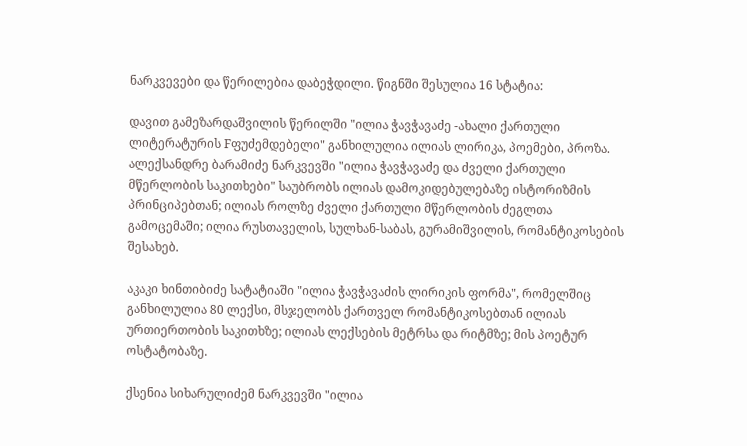ნარკვევები და წერილებია დაბეჭდილი. წიგნში შესულია 16 სტატია:

დავით გამეზარდაშვილის წერილში "ილია ჭავჭავაძე -ახალი ქართული ლიტერატურის Fფუძემდებელი" განხილულია ილიას ლირიკა, პოემები, პროზა. ალექსანდრე ბარამიძე ნარკვევში "ილია ჭავჭავაძე და ძველი ქართული მწერლობის საკითხები" საუბრობს ილიას დამოკიდებულებაზე ისტორიზმის პრინციპებთან; ილიას როლზე ძველი ქართული მწერლობის ძეგლთა გამოცემაში; ილია რუსთაველის, სულხან-საბას, გურამიშვილის, რომანტიკოსების შესახებ.

აკაკი ხინთიბიძე სატატიაში "ილია ჭავჭავაძის ლირიკის ფორმა", რომელშიც განხილულია 80 ლექსი, მსჯელობს ქართველ რომანტიკოსებთან ილიას ურთიერთობის საკითხზე; ილიას ლექსების მეტრსა და რიტმზე; მის პოეტურ ოსტატობაზე.

ქსენია სიხარულიძემ ნარკვევში "ილია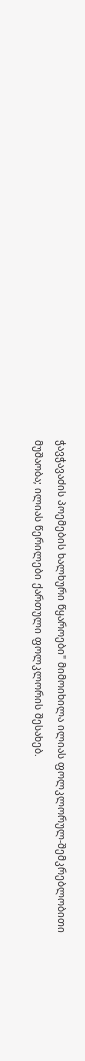ჭავჭავაძის პოემების ხალხური წყაროები" მიმოიხილა ილიას ფოლკლორულ-შემკრებლობითი მუშაობა; ილიას წერილები ქართული ფოლკლორის შესახებ.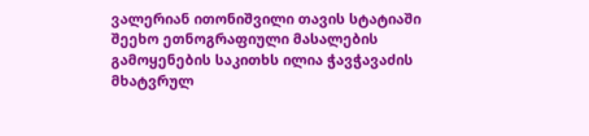ვალერიან ითონიშვილი თავის სტატიაში შეეხო ეთნოგრაფიული მასალების გამოყენების საკითხს ილია ჭავჭავაძის მხატვრულ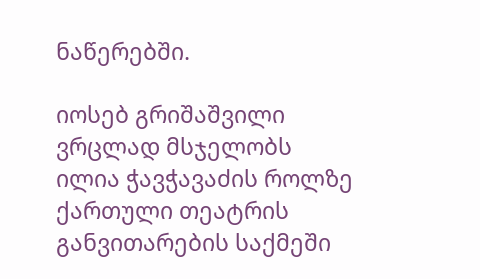ნაწერებში.

იოსებ გრიშაშვილი ვრცლად მსჯელობს ილია ჭავჭავაძის როლზე ქართული თეატრის განვითარების საქმეში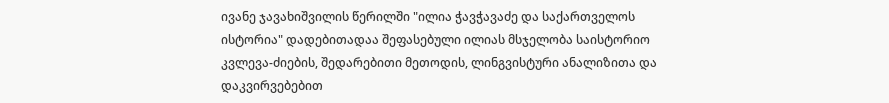ივანე ჯავახიშვილის წერილში "ილია ჭავჭავაძე და საქართველოს ისტორია" დადებითადაა შეფასებული ილიას მსჯელობა საისტორიო კვლევა-ძიების, შედარებითი მეთოდის, ლინგვისტური ანალიზითა და დაკვირვებებით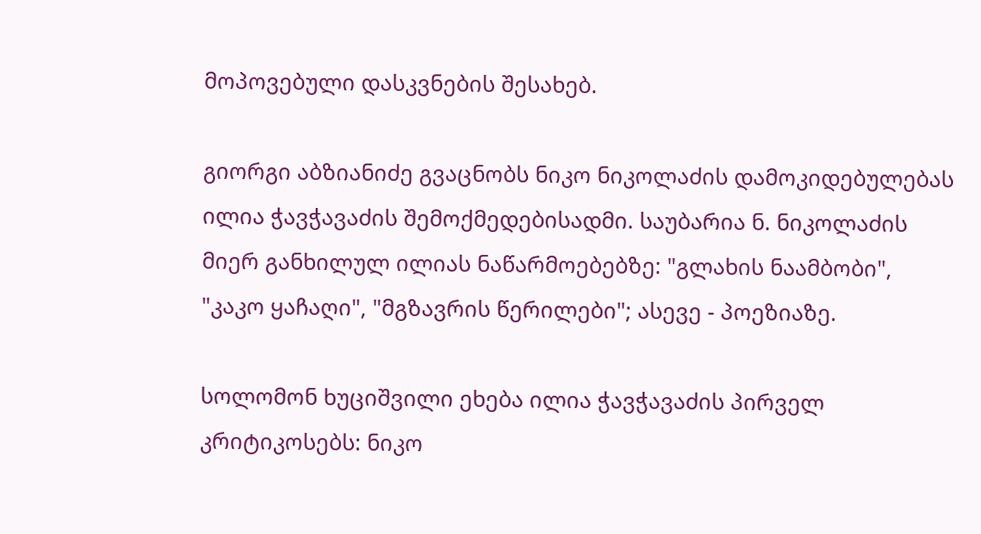მოპოვებული დასკვნების შესახებ.

გიორგი აბზიანიძე გვაცნობს ნიკო ნიკოლაძის დამოკიდებულებას ილია ჭავჭავაძის შემოქმედებისადმი. საუბარია ნ. ნიკოლაძის მიერ განხილულ ილიას ნაწარმოებებზე: "გლახის ნაამბობი", "კაკო ყაჩაღი", "მგზავრის წერილები"; ასევე - პოეზიაზე.

სოლომონ ხუციშვილი ეხება ილია ჭავჭავაძის პირველ კრიტიკოსებს: ნიკო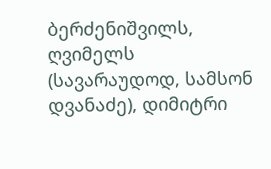ბერძენიშვილს, ღვიმელს (სავარაუდოდ, სამსონ დვანაძე), დიმიტრი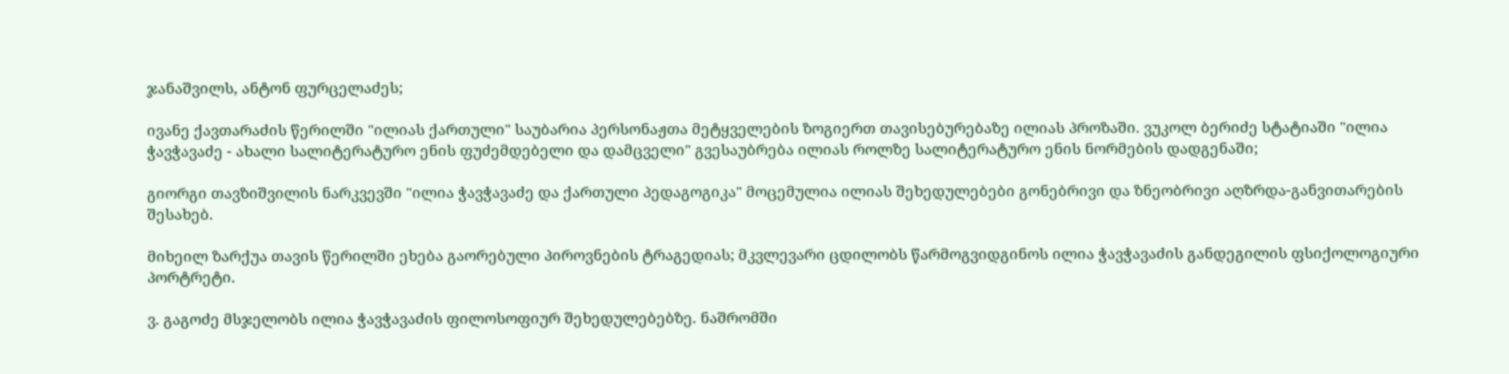ჯანაშვილს, ანტონ ფურცელაძეს;

ივანე ქავთარაძის წერილში "ილიას ქართული" საუბარია პერსონაჟთა მეტყველების ზოგიერთ თავისებურებაზე ილიას პროზაში. ვუკოლ ბერიძე სტატიაში "ილია ჭავჭავაძე - ახალი სალიტერატურო ენის ფუძემდებელი და დამცველი" გვესაუბრება ილიას როლზე სალიტერატურო ენის ნორმების დადგენაში;

გიორგი თავზიშვილის ნარკვევში "ილია ჭავჭავაძე და ქართული პედაგოგიკა" მოცემულია ილიას შეხედულებები გონებრივი და ზნეობრივი აღზრდა-განვითარების შესახებ.

მიხეილ ზარქუა თავის წერილში ეხება გაორებული პიროვნების ტრაგედიას; მკვლევარი ცდილობს წარმოგვიდგინოს ილია ჭავჭავაძის განდეგილის ფსიქოლოგიური პორტრეტი.

ვ. გაგოძე მსჯელობს ილია ჭავჭავაძის ფილოსოფიურ შეხედულებებზე. ნაშრომში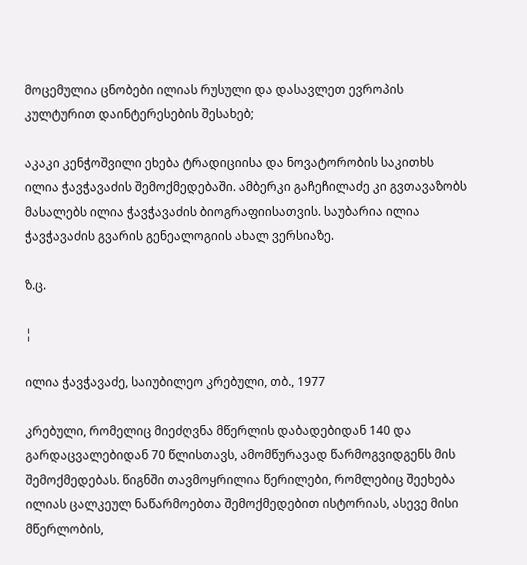მოცემულია ცნობები ილიას რუსული და დასავლეთ ევროპის კულტურით დაინტერესების შესახებ;

აკაკი კენჭოშვილი ეხება ტრადიციისა და ნოვატორობის საკითხს ილია ჭავჭავაძის შემოქმედებაში. ამბერკი გაჩეჩილაძე კი გვთავაზობს მასალებს ილია ჭავჭავაძის ბიოგრაფიისათვის. საუბარია ილია ჭავჭავაძის გვარის გენეალოგიის ახალ ვერსიაზე.

ზ.ც.

¦

ილია ჭავჭავაძე, საიუბილეო კრებული, თბ., 1977

კრებული, რომელიც მიეძღვნა მწერლის დაბადებიდან 140 და გარდაცვალებიდან 70 წლისთავს, ამომწურავად წარმოგვიდგენს მის შემოქმედებას. წიგნში თავმოყრილია წერილები, რომლებიც შეეხება ილიას ცალკეულ ნაწარმოებთა შემოქმედებით ისტორიას, ასევე მისი მწერლობის,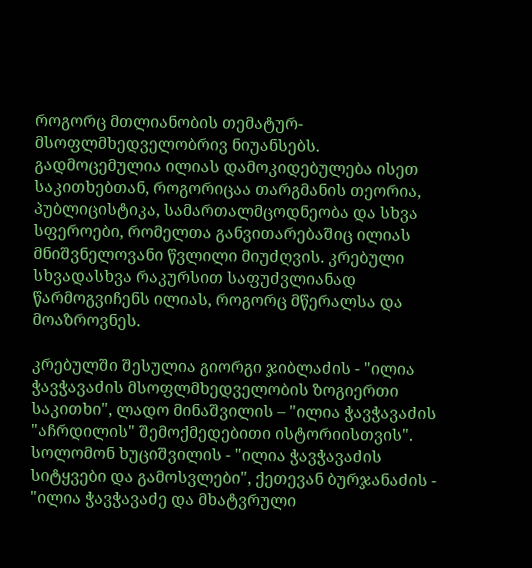როგორც მთლიანობის თემატურ-მსოფლმხედველობრივ ნიუანსებს. გადმოცემულია ილიას დამოკიდებულება ისეთ საკითხებთან, როგორიცაა თარგმანის თეორია, პუბლიცისტიკა, სამართალმცოდნეობა და სხვა სფეროები, რომელთა განვითარებაშიც ილიას მნიშვნელოვანი წვლილი მიუძღვის. კრებული სხვადასხვა რაკურსით საფუძვლიანად წარმოგვიჩენს ილიას, როგორც მწერალსა და მოაზროვნეს.

კრებულში შესულია გიორგი ჯიბლაძის - "ილია ჭავჭავაძის მსოფლმხედველობის ზოგიერთი საკითხი", ლადო მინაშვილის – "ილია ჭავჭავაძის "აჩრდილის" შემოქმედებითი ისტორიისთვის". სოლომონ ხუციშვილის - "ილია ჭავჭავაძის სიტყვები და გამოსვლები", ქეთევან ბურჯანაძის - "ილია ჭავჭავაძე და მხატვრული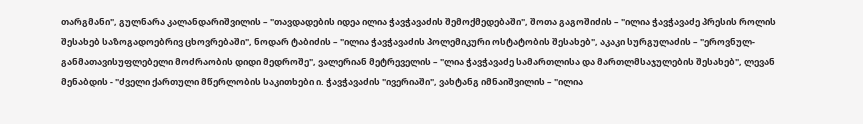თარგმანი", გულნარა კალანდარიშვილის – "თავდადების იდეა ილია ჭავჭავაძის შემოქმედებაში", შოთა გაგოშიძის – "ილია ჭავჭავაძე პრესის როლის შესახებ საზოგადოებრივ ცხოვრებაში", ნოდარ ტაბიძის – "ილია ჭავჭავაძის პოლემიკური ოსტატობის შესახებ", აკაკი სურგულაძის – "ეროვნულ-განმათავისუფლებელი მოძრაობის დიდი მედროშე", ვალერიან მეტრეველის – "ლია ჭავჭავაძე სამართლისა და მართლმსაჯულების შესახებ", ლევან მენაბდის - "ძველი ქართული მწერლობის საკითხები ი. ჭავჭავაძის "ივერიაში", ვახტანგ იმნაიშვილის – "ილია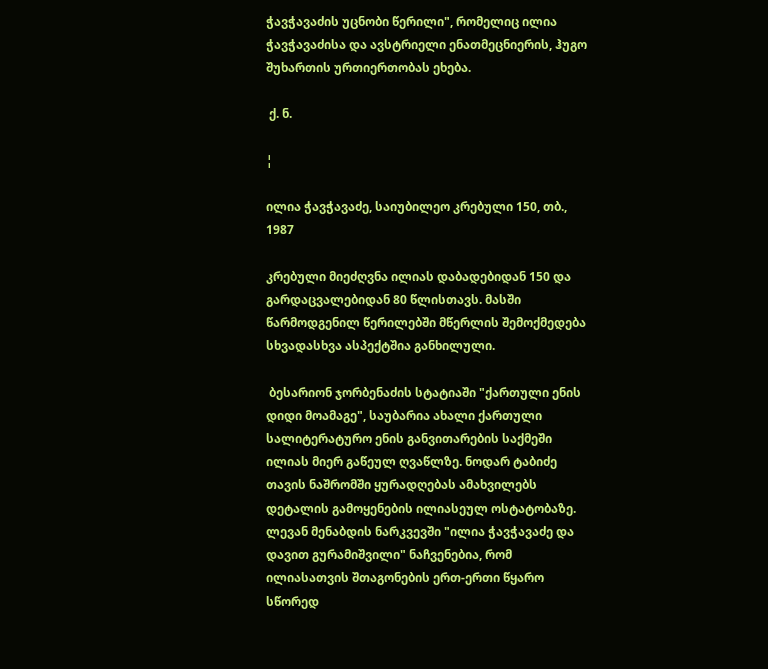ჭავჭავაძის უცნობი წერილი", რომელიც ილია ჭავჭავაძისა და ავსტრიელი ენათმეცნიერის, ჰუგო შუხართის ურთიერთობას ეხება.

 ქ. ნ.

¦

ილია ჭავჭავაძე, საიუბილეო კრებული 150, თბ., 1987

კრებული მიეძღვნა ილიას დაბადებიდან 150 და გარდაცვალებიდან 80 წლისთავს. მასში წარმოდგენილ წერილებში მწერლის შემოქმედება სხვადასხვა ასპექტშია განხილული.

 ბესარიონ ჯორბენაძის სტატიაში "ქართული ენის დიდი მოამაგე", საუბარია ახალი ქართული სალიტერატურო ენის განვითარების საქმეში ილიას მიერ გაწეულ ღვაწლზე. ნოდარ ტაბიძე თავის ნაშრომში ყურადღებას ამახვილებს დეტალის გამოყენების ილიასეულ ოსტატობაზე. ლევან მენაბდის ნარკვევში "ილია ჭავჭავაძე და დავით გურამიშვილი" ნაჩვენებია, რომ ილიასათვის შთაგონების ერთ-ერთი წყარო სწორედ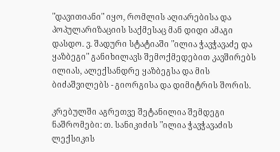"დავითიანი" იყო, რომლის აღიარებისა და პოპულარიზაციის საქმესაც მან დიდი ამაგი დასდო. ვ. შადური სტატიაში "ილია ჭავჭავაძე და ყაზბეგი" განიხილავს შემოქმედებით კავშირებს ილიას, ალექსანდრე ყაზბეგსა და მის ბიძაშვილებს - გიორგისა და დიმიტრის შორის.

კრებულში აგრეთვე შეტანილია შემდეგი ნაშრომები: თ. სანიკიძის "ილია ჭავჭავაძის ლექსიკის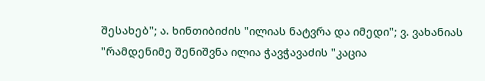შესახებ"; ა. ხინთიბიძის "ილიას ნატვრა და იმედი"; ვ. ვახანიას "რამდენიმე შენიშვნა ილია ჭავჭავაძის "კაცია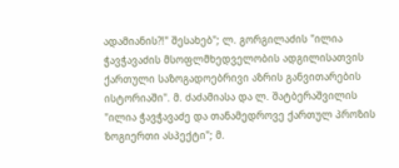ადამიანის?!" შესახებ"; ლ. გორგილაძის "ილია ჭავჭავაძის მსოფლმხედველობის ადგილისათვის ქართული საზოგადოებრივი აზრის განვითარების ისტორიაში". მ. ძაძამიასა და ლ. შატბერაშვილის "ილია ჭავჭავაძე და თანამედროვე ქართულ პროზის ზოგიერთი ასპექტი"; მ.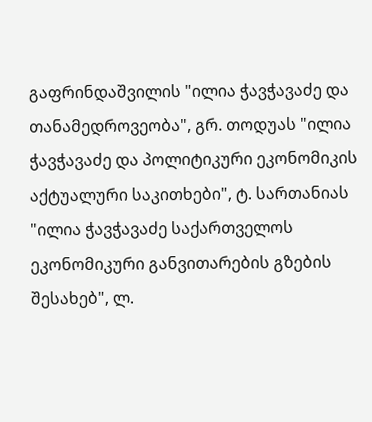გაფრინდაშვილის "ილია ჭავჭავაძე და თანამედროვეობა", გრ. თოდუას "ილია ჭავჭავაძე და პოლიტიკური ეკონომიკის აქტუალური საკითხები", ტ. სართანიას "ილია ჭავჭავაძე საქართველოს ეკონომიკური განვითარების გზების შესახებ", ლ.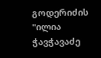გოდერიძის "ილია ჭავჭავაძე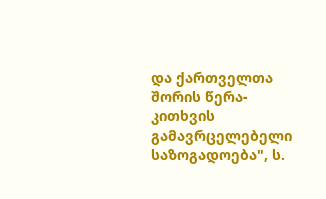და ქართველთა შორის წერა-კითხვის გამავრცელებელი საზოგადოება", ს.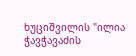ხუციშვილის "ილია ჭავჭავაძის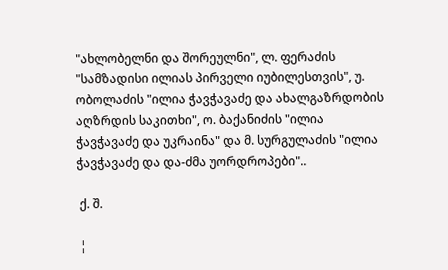"ახლობელნი და შორეულნი", ლ. ფერაძის "სამზადისი ილიას პირველი იუბილესთვის", უ. ობოლაძის "ილია ჭავჭავაძე და ახალგაზრდობის აღზრდის საკითხი", ო. ბაქანიძის "ილია ჭავჭავაძე და უკრაინა" და მ. სურგულაძის "ილია ჭავჭავაძე და და-ძმა უორდროპები"..

 ქ. შ.

 ¦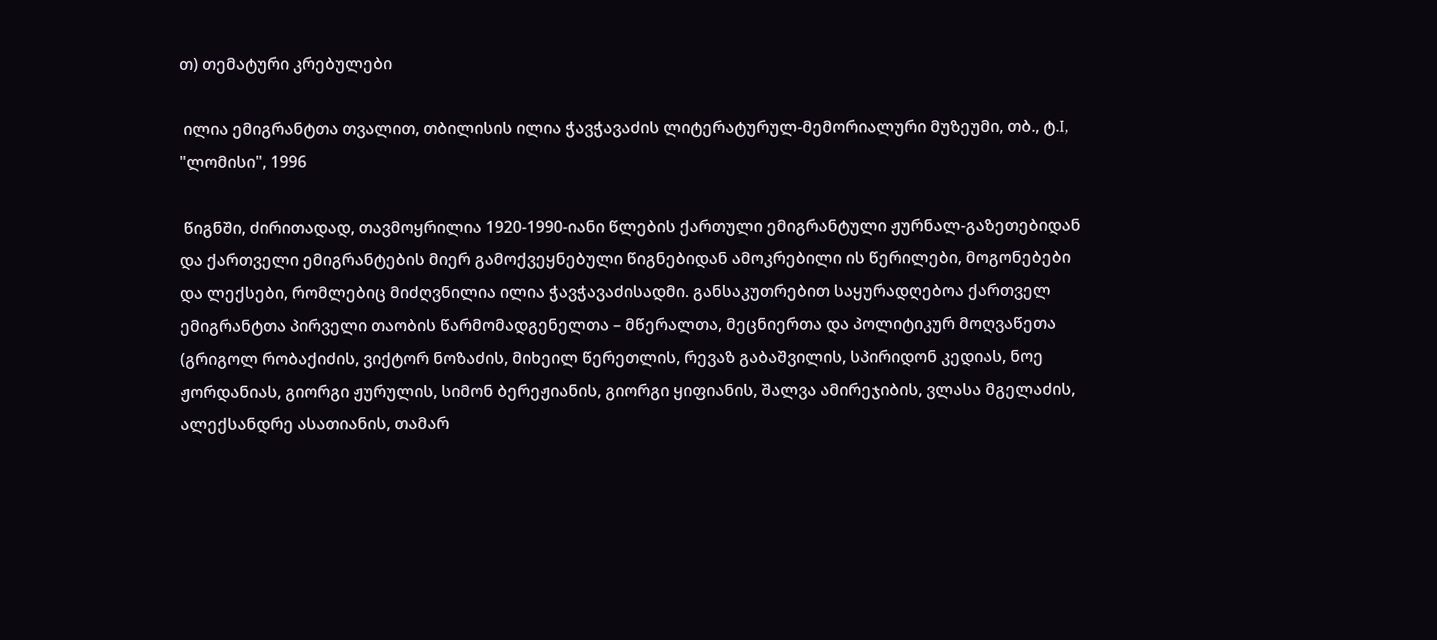თ) თემატური კრებულები

 ილია ემიგრანტთა თვალით, თბილისის ილია ჭავჭავაძის ლიტერატურულ-მემორიალური მუზეუმი, თბ., ტ.I, "ლომისი", 1996

 წიგნში, ძირითადად, თავმოყრილია 1920-1990-იანი წლების ქართული ემიგრანტული ჟურნალ-გაზეთებიდან და ქართველი ემიგრანტების მიერ გამოქვეყნებული წიგნებიდან ამოკრებილი ის წერილები, მოგონებები და ლექსები, რომლებიც მიძღვნილია ილია ჭავჭავაძისადმი. განსაკუთრებით საყურადღებოა ქართველ ემიგრანტთა პირველი თაობის წარმომადგენელთა – მწერალთა, მეცნიერთა და პოლიტიკურ მოღვაწეთა (გრიგოლ რობაქიძის, ვიქტორ ნოზაძის, მიხეილ წერეთლის, რევაზ გაბაშვილის, სპირიდონ კედიას, ნოე ჟორდანიას, გიორგი ჟურულის, სიმონ ბერეჟიანის, გიორგი ყიფიანის, შალვა ამირეჯიბის, ვლასა მგელაძის, ალექსანდრე ასათიანის, თამარ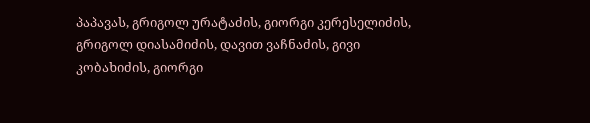პაპავას, გრიგოლ ურატაძის, გიორგი კერესელიძის, გრიგოლ დიასამიძის, დავით ვაჩნაძის, გივი კობახიძის, გიორგი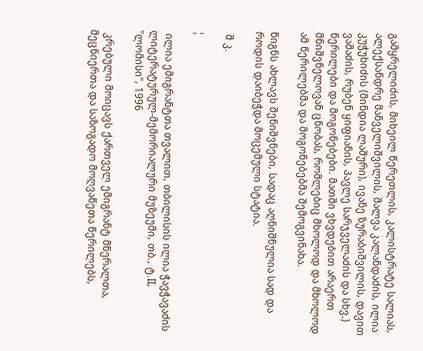გამყრელიძის, მიხეილ წერეთლის, კალისტრატე სალიას, ალექსანდრე მანველიშვილის, შალვა კალანდაძის, ილია კუჭუხიძის (მინდია ლაშური), ივანე ზურაბიშვილის, დავით ვაშაძის, რუბენ ყიფიანის, პავლე სარჯველაძის და სხვ.) წერილები და მოგონებები. მათში ვხვდებით არაერთ მნიშვნელოვან ცნობას, რომლებიც მხოლოდ და მხოლოდ ამ წერილებმა და მოგონებებმა შემოგვინახა.

წიგნს ახლავს შენიშვნები, სადაც აღნიშნულია სად და როდის დაიბეჭდა მოცემული სტატია.

 შ კ.

¦

 ილია ემიგრანტთა თვალით, თბილისის ილია ჭავჭავაძის ლიტერატურულ-მემორიალური მუზეუმი, თბ., ტ.II, "ლომისი", 1996

 კრებული მოიცავს ქართველ ემიგრანტ მწერალთა, მეცნიერთა და საზოგადო მოღვაწეთა წერილებს,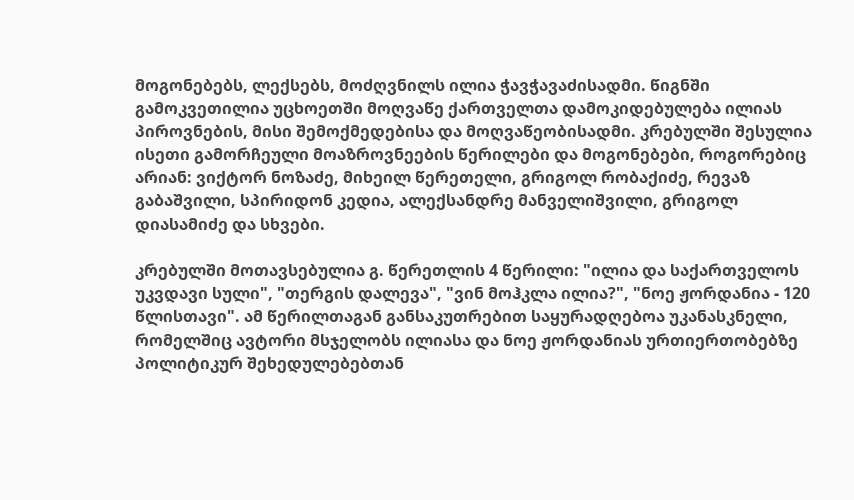მოგონებებს, ლექსებს, მოძღვნილს ილია ჭავჭავაძისადმი. წიგნში გამოკვეთილია უცხოეთში მოღვაწე ქართველთა დამოკიდებულება ილიას პიროვნების, მისი შემოქმედებისა და მოღვაწეობისადმი. კრებულში შესულია ისეთი გამორჩეული მოაზროვნეების წერილები და მოგონებები, როგორებიც არიან: ვიქტორ ნოზაძე, მიხეილ წერეთელი, გრიგოლ რობაქიძე, რევაზ გაბაშვილი, სპირიდონ კედია, ალექსანდრე მანველიშვილი, გრიგოლ დიასამიძე და სხვები.

კრებულში მოთავსებულია გ. წერეთლის 4 წერილი: "ილია და საქართველოს უკვდავი სული", "თერგის დალევა", "ვინ მოჰკლა ილია?", "ნოე ჟორდანია - 120 წლისთავი". ამ წერილთაგან განსაკუთრებით საყურადღებოა უკანასკნელი, რომელშიც ავტორი მსჯელობს ილიასა და ნოე ჟორდანიას ურთიერთობებზე პოლიტიკურ შეხედულებებთან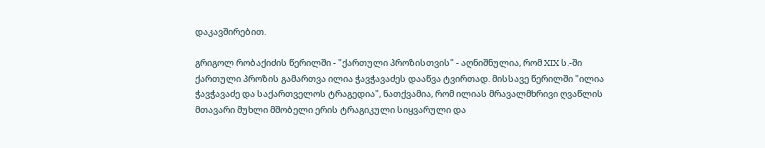დაკავშირებით.

გრიგოლ რობაქიძის წერილში - "ქართული პროზისთვის" - აღნიშნულია, რომ XIX ს.-ში ქართული პროზის გამართვა ილია ჭავჭავაძეს დააწვა ტვირთად. მისსავე წერილში "ილია ჭავჭავაძე და საქართველოს ტრაგედია", ნათქვამია, რომ ილიას მრავალმხრივი ღვაწლის მთავარი მუხლი მშობელი ერის ტრაგიკული სიყვარული და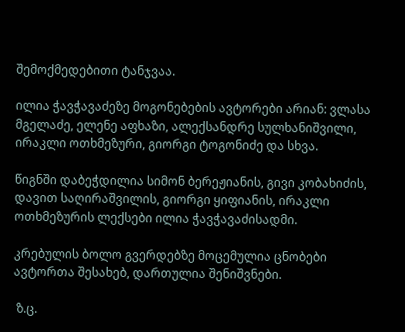შემოქმედებითი ტანჯვაა.

ილია ჭავჭავაძეზე მოგონებების ავტორები არიან: ვლასა მგელაძე, ელენე აფხაზი, ალექსანდრე სულხანიშვილი, ირაკლი ოთხმეზური, გიორგი ტოგონიძე და სხვა.

წიგნში დაბეჭდილია სიმონ ბერეჟიანის, გივი კობახიძის, დავით საღირაშვილის, გიორგი ყიფიანის, ირაკლი ოთხმეზურის ლექსები ილია ჭავჭავაძისადმი.

კრებულის ბოლო გვერდებზე მოცემულია ცნობები ავტორთა შესახებ, დართულია შენიშვნები.

 ზ.ც.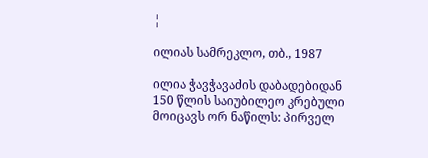¦

ილიას სამრეკლო, თბ., 1987

ილია ჭავჭავაძის დაბადებიდან 150 წლის საიუბილეო კრებული მოიცავს ორ ნაწილს: პირველ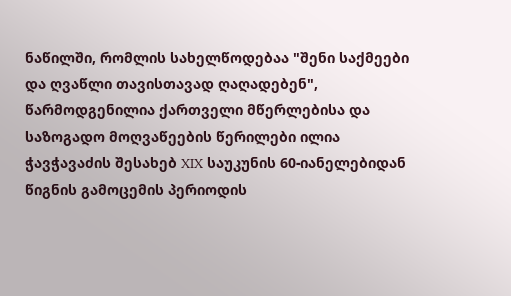ნაწილში, რომლის სახელწოდებაა "შენი საქმეები და ღვაწლი თავისთავად ღაღადებენ", წარმოდგენილია ქართველი მწერლებისა და საზოგადო მოღვაწეების წერილები ილია ჭავჭავაძის შესახებ XIX საუკუნის 60-იანელებიდან წიგნის გამოცემის პერიოდის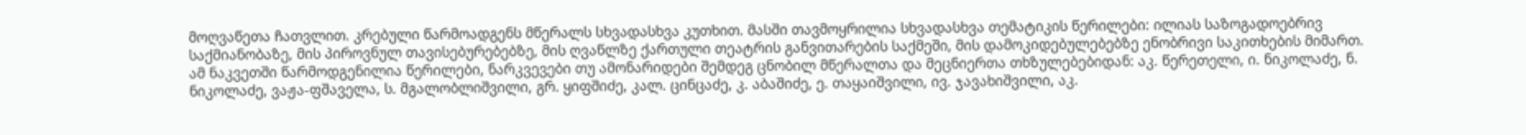მოღვაწეთა ჩათვლით. კრებული წარმოადგენს მწერალს სხვადასხვა კუთხით. მასში თავმოყრილია სხვადასხვა თემატიკის წერილები: ილიას საზოგადოებრივ საქმიანობაზე, მის პიროვნულ თავისებურებებზე, მის ღვაწლზე ქართული თეატრის განვითარების საქმეში, მის დამოკიდებულებებზე ენობრივი საკითხების მიმართ. ამ ნაკვეთში წარმოდგენილია წერილები, ნარკვევები თუ ამონარიდები შემდეგ ცნობილ მწერალთა და მეცნიერთა თხზულებებიდან: აკ. წერეთელი, ი. ნიკოლაძე, ნ. ნიკოლაძე, ვაჟა-ფშაველა, ს. მგალობლიშვილი, გრ. ყიფშიძე, კალ. ცინცაძე, კ. აბაშიძე, ე. თაყაიშვილი, ივ. ჯავახიშვილი, აკ.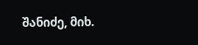შანიძე, მიხ.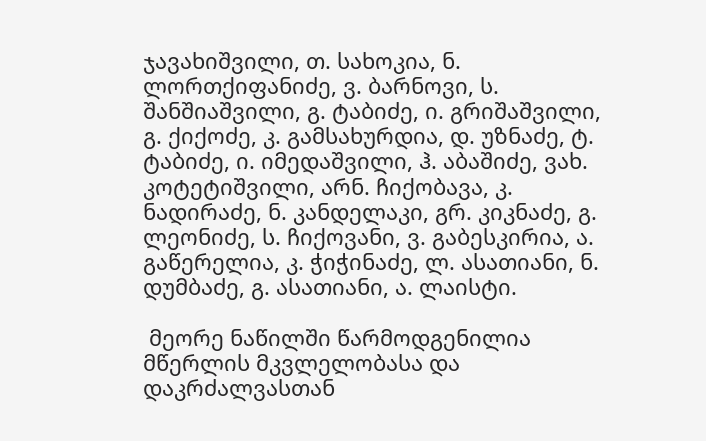ჯავახიშვილი, თ. სახოკია, ნ. ლორთქიფანიძე, ვ. ბარნოვი, ს. შანშიაშვილი, გ. ტაბიძე, ი. გრიშაშვილი, გ. ქიქოძე, კ. გამსახურდია, დ. უზნაძე, ტ. ტაბიძე, ი. იმედაშვილი, ჰ. აბაშიძე, ვახ. კოტეტიშვილი, არნ. ჩიქობავა, კ. ნადირაძე, ნ. კანდელაკი, გრ. კიკნაძე, გ. ლეონიძე, ს. ჩიქოვანი, ვ. გაბესკირია, ა. გაწერელია, კ. ჭიჭინაძე, ლ. ასათიანი, ნ. დუმბაძე, გ. ასათიანი, ა. ლაისტი.

 მეორე ნაწილში წარმოდგენილია მწერლის მკვლელობასა და დაკრძალვასთან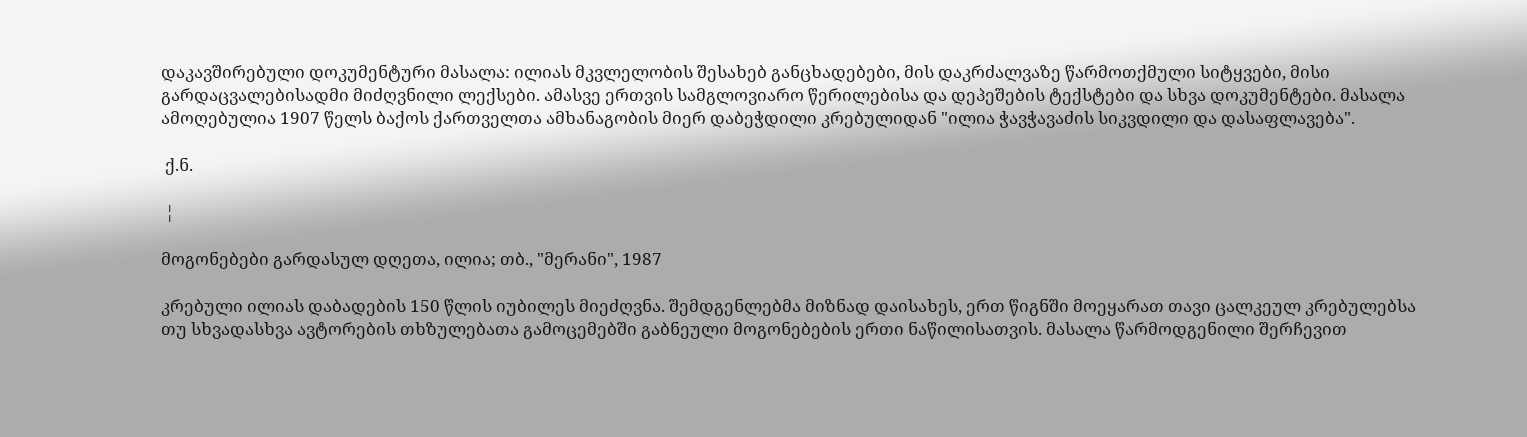დაკავშირებული დოკუმენტური მასალა: ილიას მკვლელობის შესახებ განცხადებები, მის დაკრძალვაზე წარმოთქმული სიტყვები, მისი გარდაცვალებისადმი მიძღვნილი ლექსები. ამასვე ერთვის სამგლოვიარო წერილებისა და დეპეშების ტექსტები და სხვა დოკუმენტები. მასალა ამოღებულია 1907 წელს ბაქოს ქართველთა ამხანაგობის მიერ დაბეჭდილი კრებულიდან "ილია ჭავჭავაძის სიკვდილი და დასაფლავება".

 ქ.ნ.

 ¦

მოგონებები გარდასულ დღეთა, ილია; თბ., "მერანი", 1987

კრებული ილიას დაბადების 150 წლის იუბილეს მიეძღვნა. შემდგენლებმა მიზნად დაისახეს, ერთ წიგნში მოეყარათ თავი ცალკეულ კრებულებსა თუ სხვადასხვა ავტორების თხზულებათა გამოცემებში გაბნეული მოგონებების ერთი ნაწილისათვის. მასალა წარმოდგენილი შერჩევით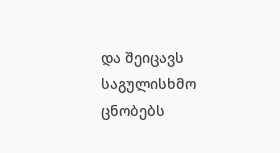და შეიცავს საგულისხმო ცნობებს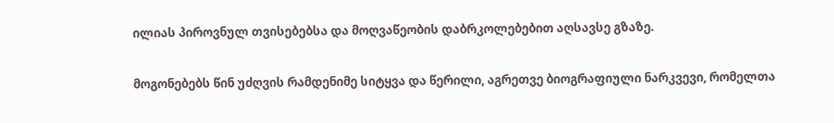ილიას პიროვნულ თვისებებსა და მოღვაწეობის დაბრკოლებებით აღსავსე გზაზე.

მოგონებებს წინ უძღვის რამდენიმე სიტყვა და წერილი, აგრეთვე ბიოგრაფიული ნარკვევი, რომელთა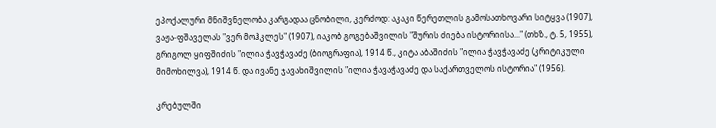ეპოქალური მნიშვნელობა კარგადაა ცნობილი, კერძოდ: აკაკი წერეთლის გამოსათხოვარი სიტყვა (1907), ვაჟა-ფშაველას "ვერ მოჰკლეს" (1907), იაკობ გოგებაშვილის "შურის ძიება ისტორიისა..." (თხზ., ტ. 5, 1955), გრიგოლ ყიფშიძის "ილია ჭავჭავაძე (ბიოგრაფია), 1914 წ., კიტა აბაშიძის "ილია ჭავჭავაძე (კრიტიკული მიმოხილვა), 1914 წ. და ივანე ჯავახიშვილის "ილია ჭავაჭავაძე და საქართველოს ისტორია" (1956).

კრებულში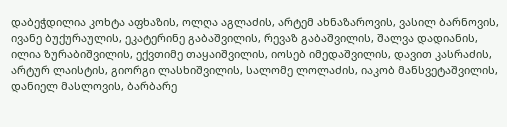დაბეჭდილია კოხტა აფხაზის, ოლღა აგლაძის, არტემ ახნაზაროვის, ვასილ ბარნოვის, ივანე ბუქურაულის, ეკატერინე გაბაშვილის, რევაზ გაბაშვილის, შალვა დადიანის, ილია ზურაბიშვილის, ექვთიმე თაყაიშვილის, იოსებ იმედაშვილის, დავით კასრაძის, არტურ ლაისტის, გიორგი ლასხიშვილის, სალომე ლოლაძის, იაკობ მანსვეტაშვილის, დანიელ მასლოვის, ბარბარე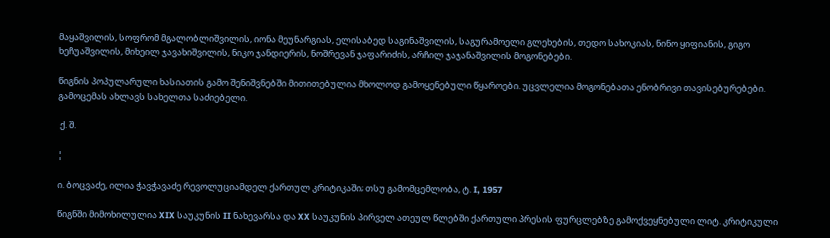მაყაშვილის, სოფრომ მგალობლიშვილის, იონა მეუნარგიას, ელისაბედ საგინაშვილის, საგურამოელი გლეხების, თედო სახოკიას, ნინო ყიფიანის, გიგო ხეჩუაშვილის, მიხეილ ჯავახიშვილის, ნიკო ჯანდიერის, ნოშრევან ჯაფარიძის, არჩილ ჯაჯანაშვილის მოგონებები.

წიგნის პოპულარული ხასიათის გამო შენიშვნებში მითითებულია მხოლოდ გამოყენებული წყაროები. უცვლელია მოგონებათა ენობრივი თავისებურებები. გამოცემას ახლავს სახელთა საძიებელი.

 ქ. შ.

¦

ი. ბოცვაძე, ილია ჭავჭავაძე რევოლუციამდელ ქართულ კრიტიკაში; თსუ გამომცემლობა, ტ. I, 1957

წიგნში მიმოხილულია XIX საუკუნის II ნახევარსა და XX საუკუნის პირველ ათეულ წლებში ქართული პრესის ფურცლებზე გამოქვეყნებული ლიტ. კრიტიკული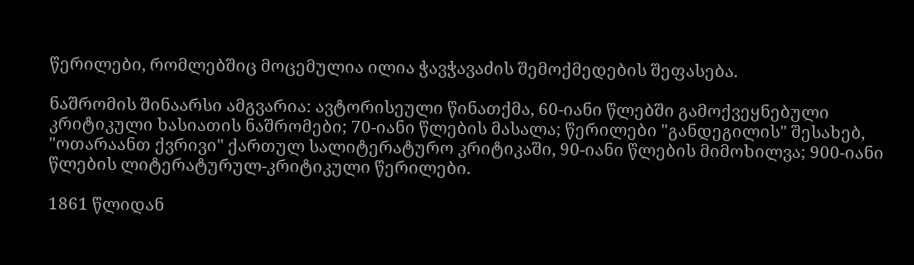წერილები, რომლებშიც მოცემულია ილია ჭავჭავაძის შემოქმედების შეფასება.

ნაშრომის შინაარსი ამგვარია: ავტორისეული წინათქმა, 60-იანი წლებში გამოქვეყნებული კრიტიკული ხასიათის ნაშრომები; 70-იანი წლების მასალა; წერილები "განდეგილის" შესახებ, "ოთარაანთ ქვრივი" ქართულ სალიტერატურო კრიტიკაში, 90-იანი წლების მიმოხილვა; 900-იანი წლების ლიტერატურულ-კრიტიკული წერილები.

1861 წლიდან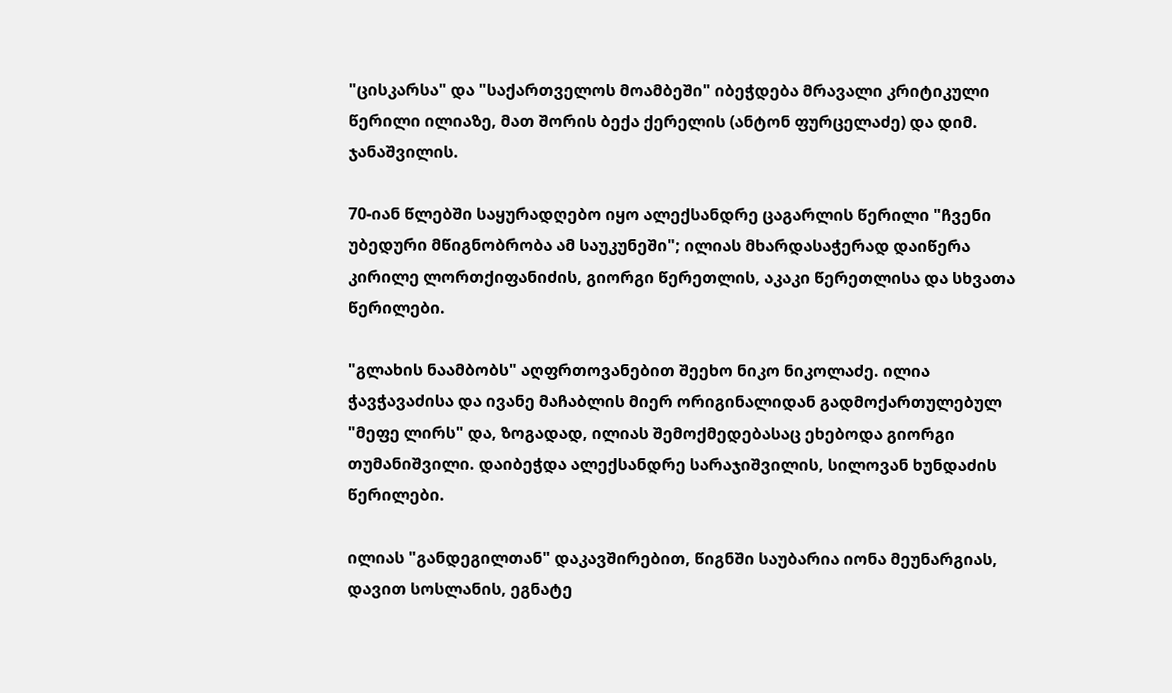"ცისკარსა" და "საქართველოს მოამბეში" იბეჭდება მრავალი კრიტიკული წერილი ილიაზე, მათ შორის ბექა ქერელის (ანტონ ფურცელაძე) და დიმ. ჯანაშვილის.

70-იან წლებში საყურადღებო იყო ალექსანდრე ცაგარლის წერილი "ჩვენი უბედური მწიგნობრობა ამ საუკუნეში"; ილიას მხარდასაჭერად დაიწერა კირილე ლორთქიფანიძის, გიორგი წერეთლის, აკაკი წერეთლისა და სხვათა წერილები.

"გლახის ნაამბობს" აღფრთოვანებით შეეხო ნიკო ნიკოლაძე. ილია ჭავჭავაძისა და ივანე მაჩაბლის მიერ ორიგინალიდან გადმოქართულებულ "მეფე ლირს" და, ზოგადად, ილიას შემოქმედებასაც ეხებოდა გიორგი თუმანიშვილი. დაიბეჭდა ალექსანდრე სარაჯიშვილის, სილოვან ხუნდაძის წერილები.

ილიას "განდეგილთან" დაკავშირებით, წიგნში საუბარია იონა მეუნარგიას, დავით სოსლანის, ეგნატე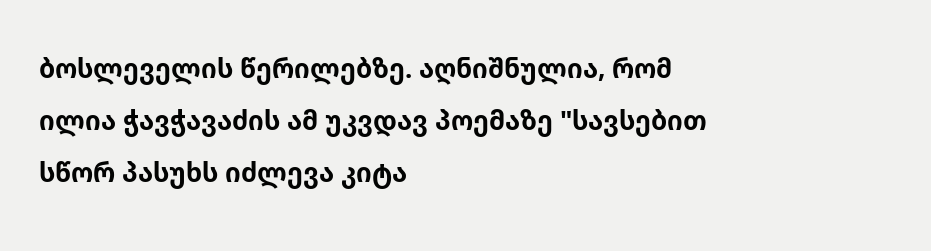ბოსლეველის წერილებზე. აღნიშნულია, რომ ილია ჭავჭავაძის ამ უკვდავ პოემაზე "სავსებით სწორ პასუხს იძლევა კიტა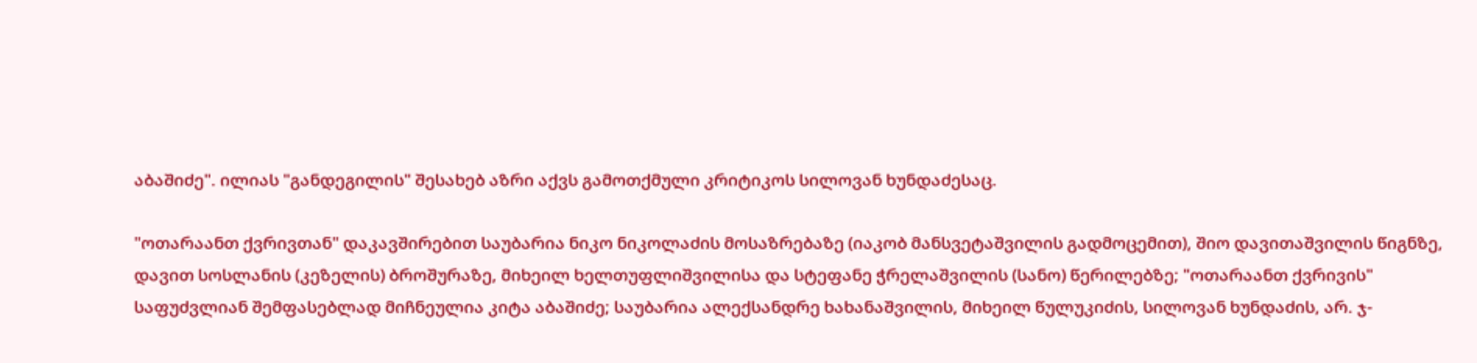აბაშიძე". ილიას "განდეგილის" შესახებ აზრი აქვს გამოთქმული კრიტიკოს სილოვან ხუნდაძესაც.

"ოთარაანთ ქვრივთან" დაკავშირებით საუბარია ნიკო ნიკოლაძის მოსაზრებაზე (იაკობ მანსვეტაშვილის გადმოცემით), შიო დავითაშვილის წიგნზე, დავით სოსლანის (კეზელის) ბროშურაზე, მიხეილ ხელთუფლიშვილისა და სტეფანე ჭრელაშვილის (სანო) წერილებზე; "ოთარაანთ ქვრივის" საფუძვლიან შემფასებლად მიჩნეულია კიტა აბაშიძე; საუბარია ალექსანდრე ხახანაშვილის, მიხეილ წულუკიძის, სილოვან ხუნდაძის, არ. ჯ-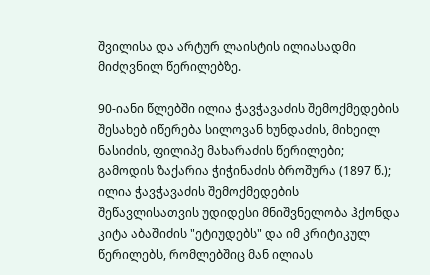შვილისა და არტურ ლაისტის ილიასადმი მიძღვნილ წერილებზე.

90-იანი წლებში ილია ჭავჭავაძის შემოქმედების შესახებ იწერება სილოვან ხუნდაძის, მიხეილ ნასიძის, ფილიპე მახარაძის წერილები; გამოდის ზაქარია ჭიჭინაძის ბროშურა (1897 წ.); ილია ჭავჭავაძის შემოქმედების შეწავლისათვის უდიდესი მნიშვნელობა ჰქონდა კიტა აბაშიძის "ეტიუდებს" და იმ კრიტიკულ წერილებს, რომლებშიც მან ილიას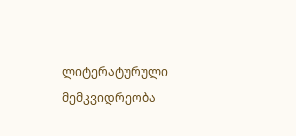ლიტერატურული მემკვიდრეობა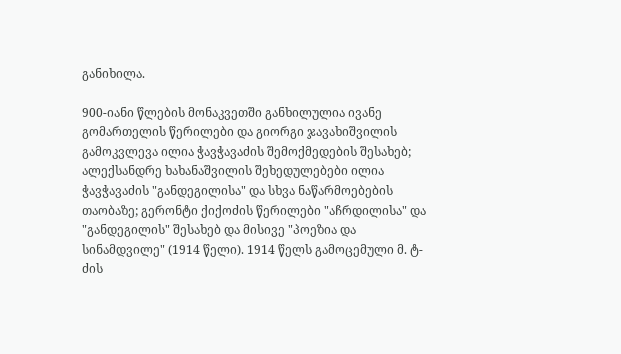განიხილა.

900-იანი წლების მონაკვეთში განხილულია ივანე გომართელის წერილები და გიორგი ჯავახიშვილის გამოკვლევა ილია ჭავჭავაძის შემოქმედების შესახებ; ალექსანდრე ხახანაშვილის შეხედულებები ილია ჭავჭავაძის "განდეგილისა" და სხვა ნაწარმოებების თაობაზე; გერონტი ქიქოძის წერილები "აჩრდილისა" და "განდეგილის" შესახებ და მისივე "პოეზია და სინამდვილე" (1914 წელი). 1914 წელს გამოცემული მ. ტ-ძის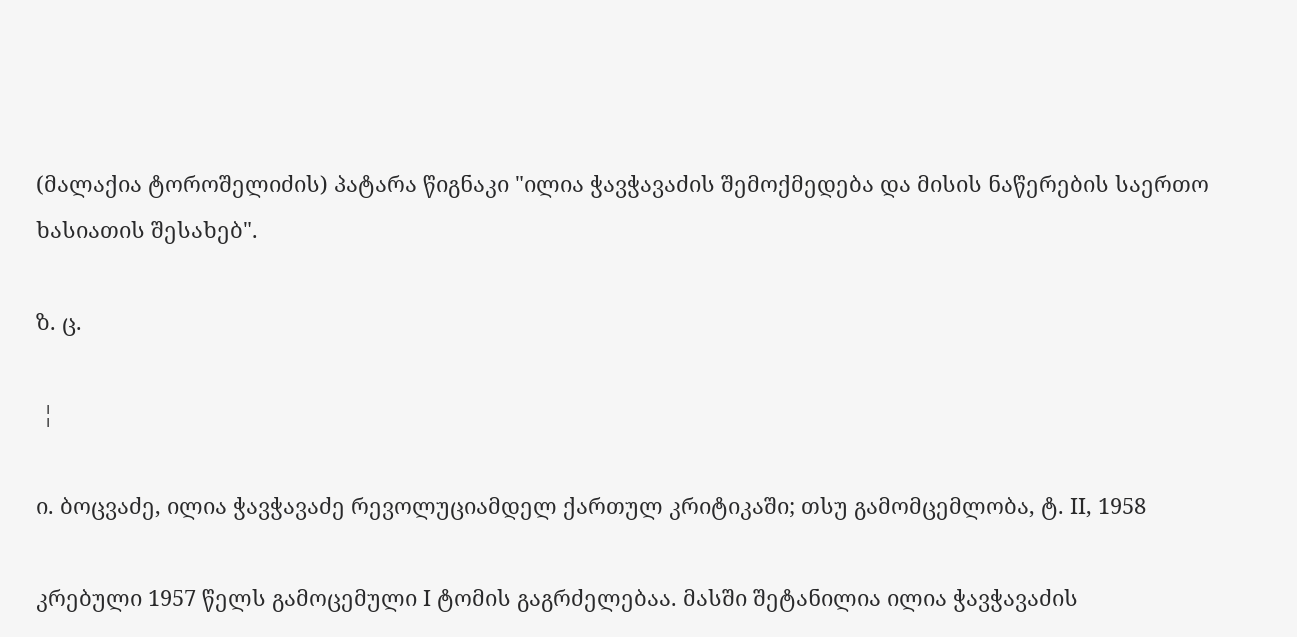(მალაქია ტოროშელიძის) პატარა წიგნაკი "ილია ჭავჭავაძის შემოქმედება და მისის ნაწერების საერთო ხასიათის შესახებ".

ზ. ც.

 ¦

ი. ბოცვაძე, ილია ჭავჭავაძე რევოლუციამდელ ქართულ კრიტიკაში; თსუ გამომცემლობა, ტ. II, 1958

კრებული 1957 წელს გამოცემული I ტომის გაგრძელებაა. მასში შეტანილია ილია ჭავჭავაძის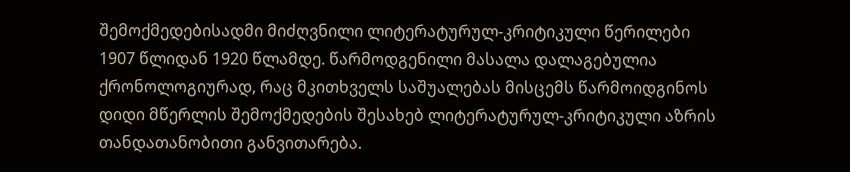შემოქმედებისადმი მიძღვნილი ლიტერატურულ-კრიტიკული წერილები 1907 წლიდან 1920 წლამდე. წარმოდგენილი მასალა დალაგებულია ქრონოლოგიურად, რაც მკითხველს საშუალებას მისცემს წარმოიდგინოს დიდი მწერლის შემოქმედების შესახებ ლიტერატურულ-კრიტიკული აზრის თანდათანობითი განვითარება.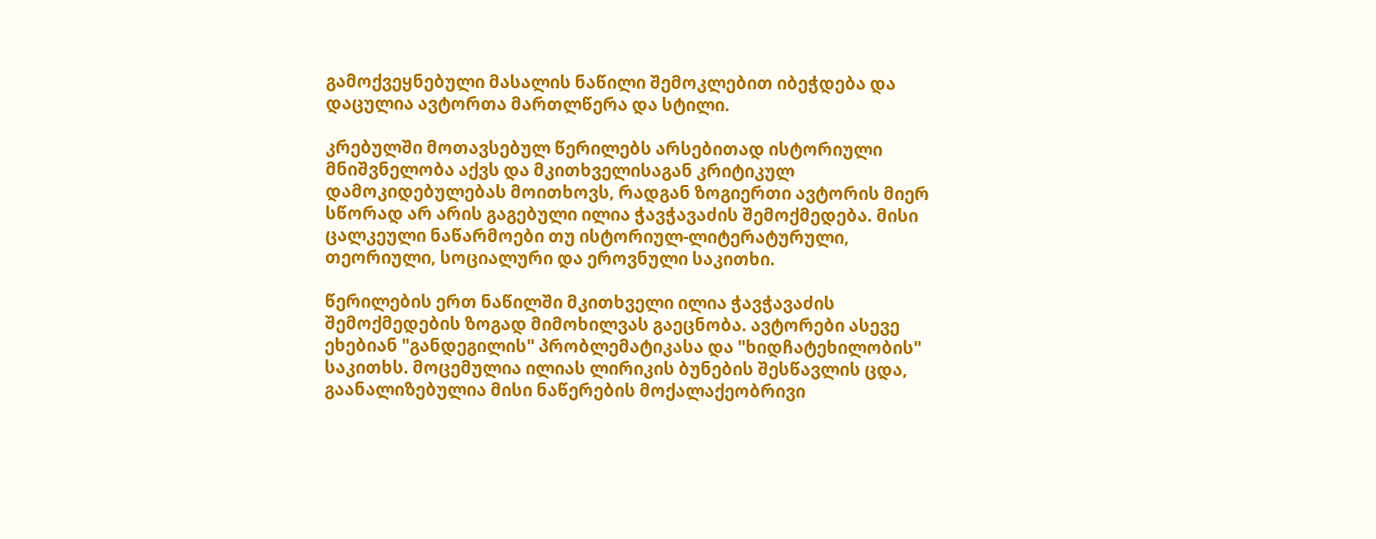გამოქვეყნებული მასალის ნაწილი შემოკლებით იბეჭდება და დაცულია ავტორთა მართლწერა და სტილი.

კრებულში მოთავსებულ წერილებს არსებითად ისტორიული მნიშვნელობა აქვს და მკითხველისაგან კრიტიკულ დამოკიდებულებას მოითხოვს, რადგან ზოგიერთი ავტორის მიერ სწორად არ არის გაგებული ილია ჭავჭავაძის შემოქმედება. მისი ცალკეული ნაწარმოები თუ ისტორიულ-ლიტერატურული, თეორიული, სოციალური და ეროვნული საკითხი.

წერილების ერთ ნაწილში მკითხველი ილია ჭავჭავაძის შემოქმედების ზოგად მიმოხილვას გაეცნობა. ავტორები ასევე ეხებიან "განდეგილის" პრობლემატიკასა და "ხიდჩატეხილობის" საკითხს. მოცემულია ილიას ლირიკის ბუნების შესწავლის ცდა, გაანალიზებულია მისი ნაწერების მოქალაქეობრივი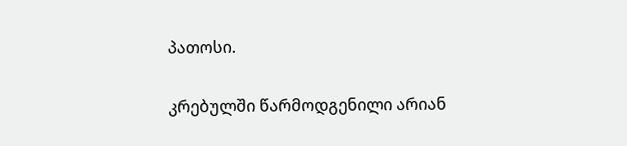პათოსი.

კრებულში წარმოდგენილი არიან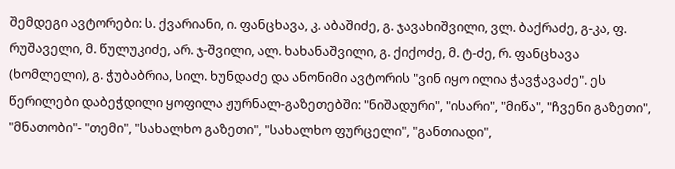შემდეგი ავტორები: ს. ქვარიანი, ი. ფანცხავა, კ. აბაშიძე, გ. ჯავახიშვილი, ვლ. ბაქრაძე, გ-კა, ფ. რუშაველი, მ. წულუკიძე, არ. ჯ-შვილი, ალ. ხახანაშვილი, გ. ქიქოძე, მ. ტ-ძე, რ. ფანცხავა (ხომლელი), გ. ჭუბაბრია, სილ. ხუნდაძე და ანონიმი ავტორის "ვინ იყო ილია ჭავჭავაძე". ეს წერილები დაბეჭდილი ყოფილა ჟურნალ-გაზეთებში: "ნიშადური", "ისარი", "მიწა", "ჩვენი გაზეთი", "მნათობი"- "თემი", "სახალხო გაზეთი", "სახალხო ფურცელი", "განთიადი",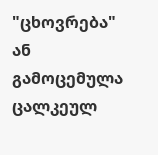"ცხოვრება" ან გამოცემულა ცალკეულ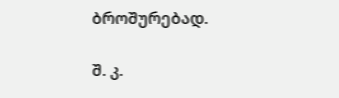ბროშურებად.

შ. კ.